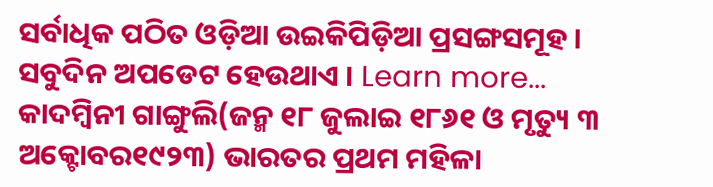ସର୍ବାଧିକ ପଠିତ ଓଡ଼ିଆ ଉଇକିପିଡ଼ିଆ ପ୍ରସଙ୍ଗସମୂହ । ସବୁଦିନ ଅପଡେଟ ହେଉଥାଏ । Learn more...
କାଦମ୍ବିନୀ ଗାଙ୍ଗୁଲି(ଜନ୍ମ ୧୮ ଜୁଲାଇ ୧୮୬୧ ଓ ମୃତ୍ୟୁ ୩ ଅକ୍ଟୋବର୧୯୨୩) ଭାରତର ପ୍ରଥମ ମହିଳା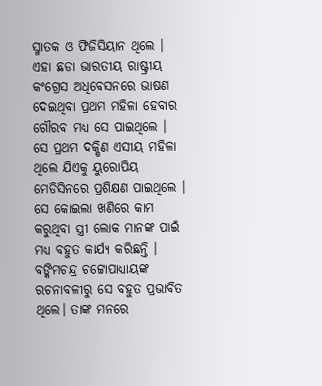ସ୍ମାତକ ଓ ଫିଜିସିୟାନ ଥିଲେ । ଏହା ଛଡା ଭାରତୀୟ ରାଷ୍ଟ୍ରୀୟ କଂଗ୍ରେସ ଅଧିବେସନରେ ଭାଷଣ ଦେଇଥିବା ପ୍ରଥମ ମହିଳା ହେବାର ଗୌରବ ମଧ୍ୟ ସେ ପାଇଥିଲେ । ସେ ପ୍ରଥମ ଦକ୍ଷିଣ ଏସୀୟ ମହିଳା ଥିଲେ ଯିଏକୁ ୟୁରୋପିୟ ମେଡିସିନରେ ପ୍ରଶିକ୍ଷଣ ପାଇଥିଲେ । ସେ କୋଇଲା ଖଣିରେ କାମ କରୁଥିବା ସ୍ତ୍ରୀ ଲୋକ ମାନଙ୍କ ପାଇଁ ମଧ୍ୟ ବହୁତ କାର୍ଯ୍ୟ କରିଛନ୍ତି । ବଙ୍କିମଚନ୍ଦ୍ର ଚଟ୍ଟୋପାଧ୍ୟାୟଙ୍କ ରଚନାବଳୀରୁ ସେ ବହୁତ ପ୍ରଭାବିତ ଥିଲେ। ତାଙ୍କ ମନରେ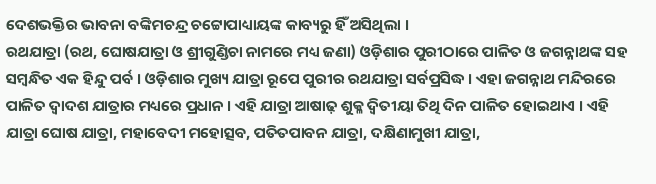ଦେଶଭକ୍ତିର ଭାବନା ବଙ୍କିମଚନ୍ଦ୍ର ଚଟ୍ଟୋପାଧ୍ୟାୟଙ୍କ କାବ୍ୟରୁ ହିଁ ଅସିଥିଲା ।
ରଥଯାତ୍ରା (ରଥ, ଘୋଷଯାତ୍ରା ଓ ଶ୍ରୀଗୁଣ୍ଡିଚା ନାମରେ ମଧ୍ୟ ଜଣା) ଓଡ଼ିଶାର ପୁରୀଠାରେ ପାଳିତ ଓ ଜଗନ୍ନାଥଙ୍କ ସହ ସମ୍ବନ୍ଧିତ ଏକ ହିନ୍ଦୁ ପର୍ବ । ଓଡ଼ିଶାର ମୁଖ୍ୟ ଯାତ୍ରା ରୂପେ ପୁରୀର ରଥଯାତ୍ରା ସର୍ବପ୍ରସିଦ୍ଧ । ଏହା ଜଗନ୍ନାଥ ମନ୍ଦିରରେ ପାଳିତ ଦ୍ୱାଦଶ ଯାତ୍ରାର ମଧ୍ୟରେ ପ୍ରଧାନ । ଏହି ଯାତ୍ରା ଆଷାଢ଼ ଶୁକ୍ଳ ଦ୍ୱିତୀୟା ତିଥି ଦିନ ପାଳିତ ହୋଇଥାଏ । ଏହି ଯାତ୍ରା ଘୋଷ ଯାତ୍ରା, ମହାବେଦୀ ମହୋତ୍ସବ, ପତିତପାବନ ଯାତ୍ରା, ଦକ୍ଷିଣାମୁଖୀ ଯାତ୍ରା,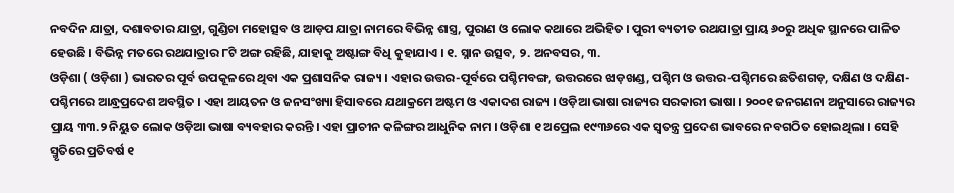ନବଦିନ ଯାତ୍ରା, ଦଶାବତାର ଯାତ୍ରା, ଗୁଣ୍ଡିଚା ମହୋତ୍ସବ ଓ ଆଡ଼ପ ଯାତ୍ରା ନାମରେ ବିଭିନ୍ନ ଶାସ୍ତ୍ର, ପୁରାଣ ଓ ଲୋକ କଥାରେ ଅଭିହିତ । ପୁରୀ ବ୍ୟତୀତ ରଥଯାତ୍ରା ପ୍ରାୟ ୬୦ରୁ ଅଧିକ ସ୍ଥାନରେ ପାଳିତ ହେଉଛି । ବିଭିନ୍ନ ମତରେ ରଥଯାତ୍ରାର ୮ଟି ଅଙ୍ଗ ରହିଛି, ଯାହାକୁ ଅଷ୍ଟାଙ୍ଗ ବିଧି କୁହାଯାଏ । ୧. ସ୍ନାନ ଉତ୍ସବ, ୨. ଅନବସର, ୩.
ଓଡ଼ିଶା ( ଓଡ଼ିଶା ) ଭାରତର ପୂର୍ବ ଉପକୂଳରେ ଥିବା ଏକ ପ୍ରଶାସନିକ ରାଜ୍ୟ । ଏହାର ଉତ୍ତର-ପୂର୍ବରେ ପଶ୍ଚିମବଙ୍ଗ, ଉତ୍ତରରେ ଝାଡ଼ଖଣ୍ଡ, ପଶ୍ଚିମ ଓ ଉତ୍ତର-ପଶ୍ଚିମରେ ଛତିଶଗଡ଼, ଦକ୍ଷିଣ ଓ ଦକ୍ଷିଣ-ପଶ୍ଚିମରେ ଆନ୍ଧ୍ରପ୍ରଦେଶ ଅବସ୍ଥିତ । ଏହା ଆୟତନ ଓ ଜନସଂଖ୍ୟା ହିସାବରେ ଯଥାକ୍ରମେ ଅଷ୍ଟମ ଓ ଏକାଦଶ ରାଜ୍ୟ । ଓଡ଼ିଆ ଭାଷା ରାଜ୍ୟର ସରକାରୀ ଭାଷା । ୨୦୦୧ ଜନଗଣନା ଅନୁସାରେ ରାଜ୍ୟର ପ୍ରାୟ ୩୩.୨ ନିୟୁତ ଲୋକ ଓଡ଼ିଆ ଭାଷା ବ୍ୟବହାର କରନ୍ତି । ଏହା ପ୍ରାଚୀନ କଳିଙ୍ଗର ଆଧୁନିକ ନାମ । ଓଡ଼ିଶା ୧ ଅପ୍ରେଲ ୧୯୩୬ରେ ଏକ ସ୍ୱତନ୍ତ୍ର ପ୍ରଦେଶ ଭାବରେ ନବଗଠିତ ହୋଇଥିଲା । ସେହି ସ୍ମୃତିରେ ପ୍ରତିବର୍ଷ ୧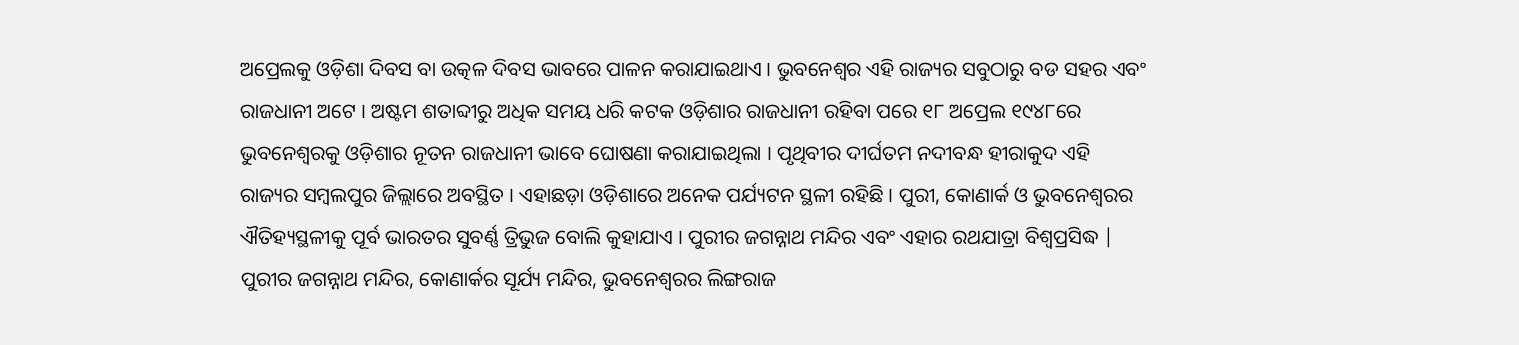ଅପ୍ରେଲକୁ ଓଡ଼ିଶା ଦିବସ ବା ଉତ୍କଳ ଦିବସ ଭାବରେ ପାଳନ କରାଯାଇଥାଏ । ଭୁବନେଶ୍ୱର ଏହି ରାଜ୍ୟର ସବୁଠାରୁ ବଡ ସହର ଏବଂ ରାଜଧାନୀ ଅଟେ । ଅଷ୍ଟମ ଶତାବ୍ଦୀରୁ ଅଧିକ ସମୟ ଧରି କଟକ ଓଡ଼ିଶାର ରାଜଧାନୀ ରହିବା ପରେ ୧୮ ଅପ୍ରେଲ ୧୯୪୮ରେ ଭୁବନେଶ୍ୱରକୁ ଓଡ଼ିଶାର ନୂତନ ରାଜଧାନୀ ଭାବେ ଘୋଷଣା କରାଯାଇଥିଲା । ପୃଥିବୀର ଦୀର୍ଘତମ ନଦୀବନ୍ଧ ହୀରାକୁଦ ଏହି ରାଜ୍ୟର ସମ୍ବଲପୁର ଜିଲ୍ଲାରେ ଅବସ୍ଥିତ । ଏହାଛଡ଼ା ଓଡ଼ିଶାରେ ଅନେକ ପର୍ଯ୍ୟଟନ ସ୍ଥଳୀ ରହିଛି । ପୁରୀ, କୋଣାର୍କ ଓ ଭୁବନେଶ୍ୱରର ଐତିହ୍ୟସ୍ଥଳୀକୁ ପୂର୍ବ ଭାରତର ସୁବର୍ଣ୍ଣ ତ୍ରିଭୁଜ ବୋଲି କୁହାଯାଏ । ପୁରୀର ଜଗନ୍ନାଥ ମନ୍ଦିର ଏବଂ ଏହାର ରଥଯାତ୍ରା ବିଶ୍ୱପ୍ରସିଦ୍ଧ | ପୁରୀର ଜଗନ୍ନାଥ ମନ୍ଦିର, କୋଣାର୍କର ସୂର୍ଯ୍ୟ ମନ୍ଦିର, ଭୁବନେଶ୍ୱରର ଲିଙ୍ଗରାଜ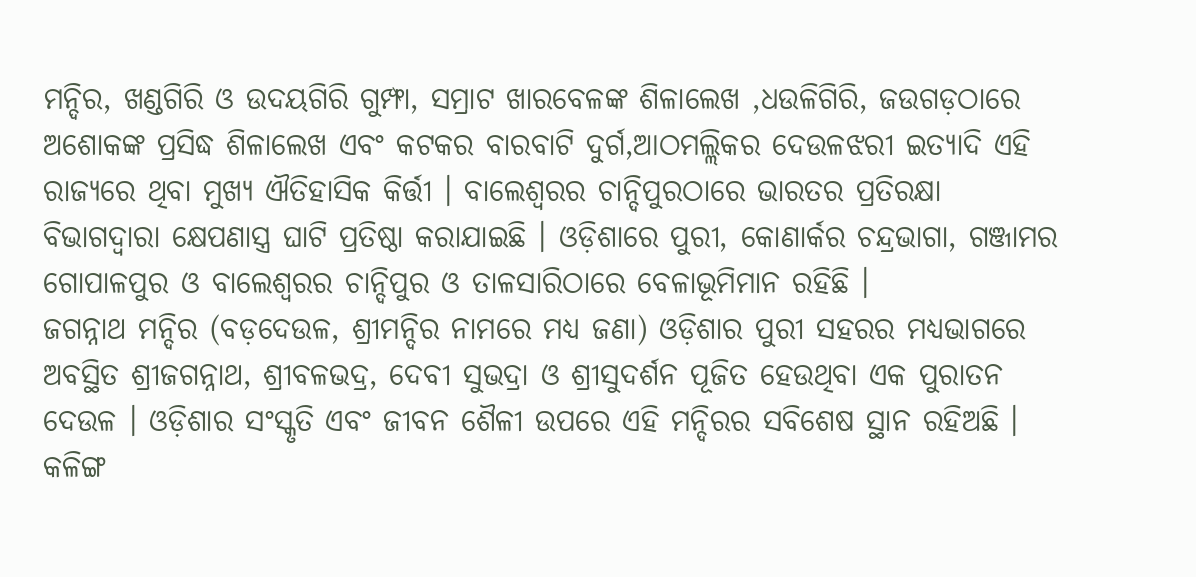ମନ୍ଦିର, ଖଣ୍ଡଗିରି ଓ ଉଦୟଗିରି ଗୁମ୍ଫା, ସମ୍ରାଟ ଖାରବେଳଙ୍କ ଶିଳାଲେଖ ,ଧଉଳିଗିରି, ଜଉଗଡ଼ଠାରେ ଅଶୋକଙ୍କ ପ୍ରସିଦ୍ଧ ଶିଳାଲେଖ ଏବଂ କଟକର ବାରବାଟି ଦୁର୍ଗ,ଆଠମଲ୍ଲିକର ଦେଉଳଝରୀ ଇତ୍ୟାଦି ଏହି ରାଜ୍ୟରେ ଥିବା ମୁଖ୍ୟ ଐତିହାସିକ କିର୍ତ୍ତୀ । ବାଲେଶ୍ୱରର ଚାନ୍ଦିପୁରଠାରେ ଭାରତର ପ୍ରତିରକ୍ଷା ବିଭାଗଦ୍ୱାରା କ୍ଷେପଣାସ୍ତ୍ର ଘାଟି ପ୍ରତିଷ୍ଠା କରାଯାଇଛି । ଓଡ଼ିଶାରେ ପୁରୀ, କୋଣାର୍କର ଚନ୍ଦ୍ରଭାଗା, ଗଞ୍ଜାମର ଗୋପାଳପୁର ଓ ବାଲେଶ୍ୱରର ଚାନ୍ଦିପୁର ଓ ତାଳସାରିଠାରେ ବେଳାଭୂମିମାନ ରହିଛି ।
ଜଗନ୍ନାଥ ମନ୍ଦିର (ବଡ଼ଦେଉଳ, ଶ୍ରୀମନ୍ଦିର ନାମରେ ମଧ୍ୟ ଜଣା) ଓଡ଼ିଶାର ପୁରୀ ସହରର ମଧ୍ୟଭାଗରେ ଅବସ୍ଥିତ ଶ୍ରୀଜଗନ୍ନାଥ, ଶ୍ରୀବଳଭଦ୍ର, ଦେବୀ ସୁଭଦ୍ରା ଓ ଶ୍ରୀସୁଦର୍ଶନ ପୂଜିତ ହେଉଥିବା ଏକ ପୁରାତନ ଦେଉଳ । ଓଡ଼ିଶାର ସଂସ୍କୃତି ଏବଂ ଜୀବନ ଶୈଳୀ ଉପରେ ଏହି ମନ୍ଦିରର ସବିଶେଷ ସ୍ଥାନ ରହିଅଛି । କଳିଙ୍ଗ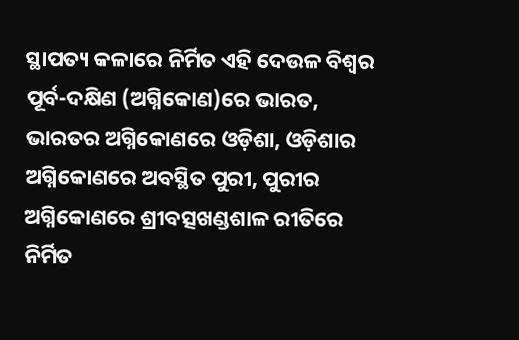ସ୍ଥାପତ୍ୟ କଳାରେ ନିର୍ମିତ ଏହି ଦେଉଳ ବିଶ୍ୱର ପୂର୍ବ-ଦକ୍ଷିଣ (ଅଗ୍ନିକୋଣ)ରେ ଭାରତ, ଭାରତର ଅଗ୍ନିକୋଣରେ ଓଡ଼ିଶା, ଓଡ଼ିଶାର ଅଗ୍ନିକୋଣରେ ଅବସ୍ଥିତ ପୁରୀ, ପୁରୀର ଅଗ୍ନିକୋଣରେ ଶ୍ରୀବତ୍ସଖଣ୍ଡଶାଳ ରୀତିରେ ନିର୍ମିତ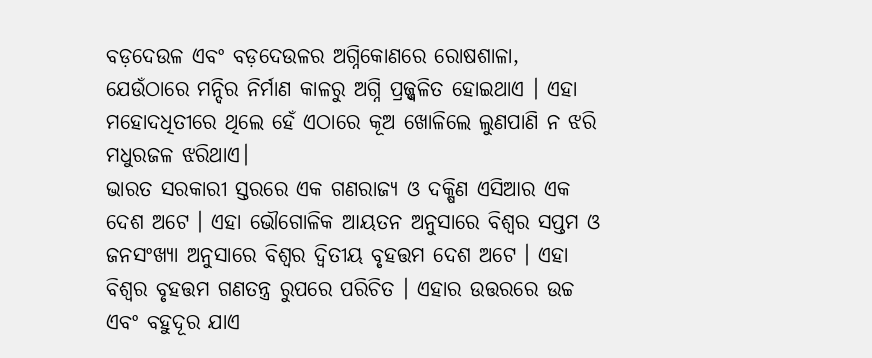ବଡ଼ଦେଉଳ ଏବଂ ବଡ଼ଦେଉଳର ଅଗ୍ନିକୋଣରେ ରୋଷଶାଳା, ଯେଉଁଠାରେ ମନ୍ଦିର ନିର୍ମାଣ କାଳରୁ ଅଗ୍ନି ପ୍ରଜ୍ଜ୍ୱଳିତ ହୋଇଥାଏ । ଏହା ମହୋଦଧିତୀରେ ଥିଲେ ହେଁ ଏଠାରେ କୂଅ ଖୋଳିଲେ ଲୁଣପାଣି ନ ଝରି ମଧୁରଜଳ ଝରିଥାଏ।
ଭାରତ ସରକାରୀ ସ୍ତରରେ ଏକ ଗଣରାଜ୍ୟ ଓ ଦକ୍ଷିଣ ଏସିଆର ଏକ ଦେଶ ଅଟେ । ଏହା ଭୌଗୋଳିକ ଆୟତନ ଅନୁସାରେ ବିଶ୍ୱର ସପ୍ତମ ଓ ଜନସଂଖ୍ୟା ଅନୁସାରେ ବିଶ୍ୱର ଦ୍ୱିତୀୟ ବୃହତ୍ତମ ଦେଶ ଅଟେ । ଏହା ବିଶ୍ୱର ବୃହତ୍ତମ ଗଣତନ୍ତ୍ର ରୁପରେ ପରିଚିତ । ଏହାର ଉତ୍ତରରେ ଉଚ୍ଚ ଏବଂ ବହୁଦୂର ଯାଏ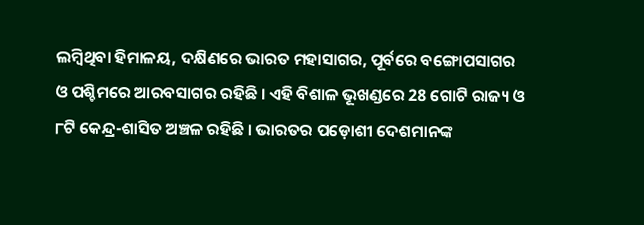ଲମ୍ବିଥିବା ହିମାଳୟ, ଦକ୍ଷିଣରେ ଭାରତ ମହାସାଗର, ପୂର୍ବରେ ବଙ୍ଗୋପସାଗର ଓ ପଶ୍ଚିମରେ ଆରବସାଗର ରହିଛି । ଏହି ବିଶାଳ ଭୂଖଣ୍ଡରେ 28 ଗୋଟି ରାଜ୍ୟ ଓ ୮ଟି କେନ୍ଦ୍ର-ଶାସିତ ଅଞ୍ଚଳ ରହିଛି । ଭାରତର ପଡ଼ୋଶୀ ଦେଶମାନଙ୍କ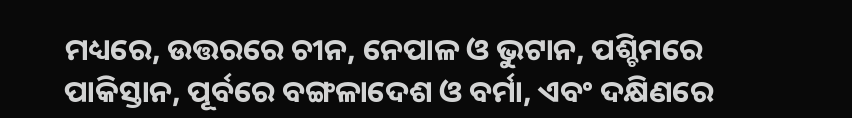ମଧ୍ୟରେ, ଉତ୍ତରରେ ଚୀନ, ନେପାଳ ଓ ଭୁଟାନ, ପଶ୍ଚିମରେ ପାକିସ୍ତାନ, ପୂର୍ବରେ ବଙ୍ଗଳାଦେଶ ଓ ବର୍ମା, ଏବଂ ଦକ୍ଷିଣରେ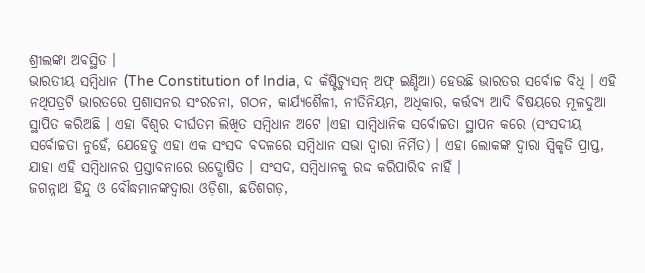ଶ୍ରୀଲଙ୍କା ଅବସ୍ଥିତ ।
ଭାରତୀୟ ସମ୍ବିଧାନ (The Constitution of India, ଦ କଁଷ୍ଟିଚ୍ଯୁସନ୍ ଅଫ୍ ଇଣ୍ଡିଆ) ହେଉଛି ଭାରତର ସର୍ବୋଚ୍ଚ ବିଧି । ଏହି ନଥିପତ୍ରଟି ଭାରତରେ ପ୍ରଶାସନର ସଂରଚନା, ଗଠନ, କାର୍ଯ୍ୟଶୈଳୀ, ନୀତିନିୟମ, ଅଧିକାର, କର୍ତ୍ତବ୍ୟ ଆଦି ବିଷୟରେ ମୂଳଦୁଆ ସ୍ଥାପିତ କରିଅଛି । ଏହା ବିଶ୍ୱର ଦୀର୍ଘତମ ଲିଖିତ ସମ୍ବିଧାନ ଅଟେ ।ଏହା ସାମ୍ବିଧାନିକ ସର୍ବୋଚ୍ଚତା ସ୍ଥାପନ କରେ (ସଂସଦୀୟ ସର୍ବୋଚ୍ଚତା ନୁହେଁ, ଯେହେତୁ ଏହା ଏକ ସଂସଦ ବଦଳରେ ସମ୍ବିଧାନ ସଭା ଦ୍ବାରା ନିର୍ମିତ) । ଏହା ଲୋକଙ୍କ ଦ୍ବାରା ସ୍ୱିକୃତି ପ୍ରାପ୍ତ, ଯାହା ଏହି ସମ୍ବିଧାନର ପ୍ରସ୍ତାବନାରେ ଉଦ୍ଘୋଷିତ । ସଂସଦ, ସମ୍ବିଧାନକୁ ରଦ୍ଦ କରିପାରିବ ନାହିଁ ।
ଜଗନ୍ନାଥ ହିନ୍ଦୁ ଓ ବୌଦ୍ଧମାନଙ୍କଦ୍ୱାରା ଓଡ଼ିଶା, ଛତିଶଗଡ଼,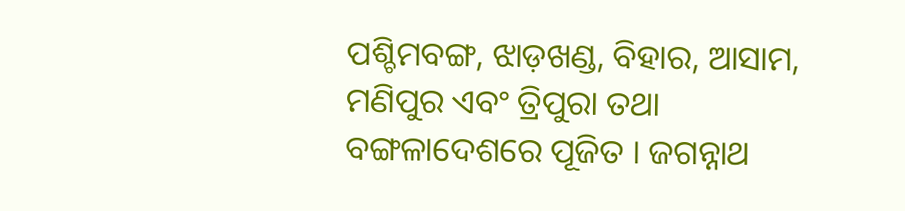ପଶ୍ଚିମବଙ୍ଗ, ଝାଡ଼ଖଣ୍ଡ, ବିହାର, ଆସାମ, ମଣିପୁର ଏବଂ ତ୍ରିପୁରା ତଥା ବଙ୍ଗଳାଦେଶରେ ପୂଜିତ । ଜଗନ୍ନାଥ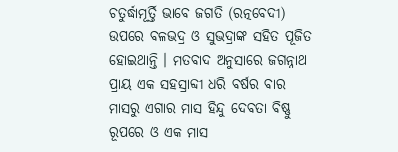ଚତୁର୍ଦ୍ଧାମୂର୍ତ୍ତି ଭାବେ ଜଗତି (ରତ୍ନବେଦୀ) ଉପରେ ବଳଭଦ୍ର ଓ ସୁଭଦ୍ରାଙ୍କ ସହିତ ପୂଜିତ ହୋଇଥାନ୍ତି । ମତବାଦ ଅନୁସାରେ ଜଗନ୍ନାଥ ପ୍ରାୟ ଏକ ସହସ୍ରାବ୍ଦୀ ଧରି ବର୍ଷର ବାର ମାସରୁ ଏଗାର ମାସ ହିନ୍ଦୁ ଦେବତା ବିଷ୍ଣୁ ରୂପରେ ଓ ଏକ ମାସ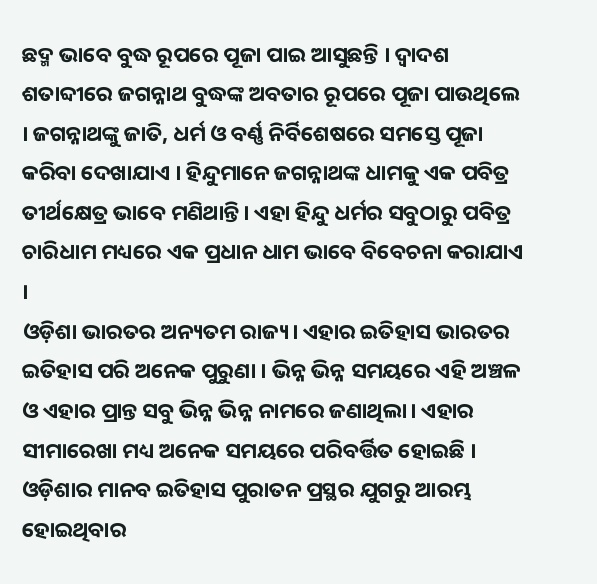ଛଦ୍ମ ଭାବେ ବୁଦ୍ଧ ରୂପରେ ପୂଜା ପାଇ ଆସୁଛନ୍ତି । ଦ୍ୱାଦଶ ଶତାବ୍ଦୀରେ ଜଗନ୍ନାଥ ବୁଦ୍ଧଙ୍କ ଅବତାର ରୂପରେ ପୂଜା ପାଉଥିଲେ । ଜଗନ୍ନାଥଙ୍କୁ ଜାତି, ଧର୍ମ ଓ ବର୍ଣ୍ଣ ନିର୍ବିଶେଷରେ ସମସ୍ତେ ପୂଜା କରିବା ଦେଖାଯାଏ । ହିନ୍ଦୁମାନେ ଜଗନ୍ନାଥଙ୍କ ଧାମକୁ ଏକ ପବିତ୍ର ତୀର୍ଥକ୍ଷେତ୍ର ଭାବେ ମଣିଥାନ୍ତି। ଏହା ହିନ୍ଦୁ ଧର୍ମର ସବୁଠାରୁ ପବିତ୍ର ଚାରିଧାମ ମଧ୍ୟରେ ଏକ ପ୍ରଧାନ ଧାମ ଭାବେ ବିବେଚନା କରାଯାଏ ।
ଓଡ଼ିଶା ଭାରତର ଅନ୍ୟତମ ରାଜ୍ୟ। ଏହାର ଇତିହାସ ଭାରତର ଇତିହାସ ପରି ଅନେକ ପୁରୁଣା । ଭିନ୍ନ ଭିନ୍ନ ସମୟରେ ଏହି ଅଞ୍ଚଳ ଓ ଏହାର ପ୍ରାନ୍ତ ସବୁ ଭିନ୍ନ ଭିନ୍ନ ନାମରେ ଜଣାଥିଲା। ଏହାର ସୀମାରେଖା ମଧ୍ୟ ଅନେକ ସମୟରେ ପରିବର୍ତ୍ତିତ ହୋଇଛି । ଓଡ଼ିଶାର ମାନବ ଇତିହାସ ପୁରାତନ ପ୍ରସ୍ଥର ଯୁଗରୁ ଆରମ୍ଭ ହୋଇଥିବାର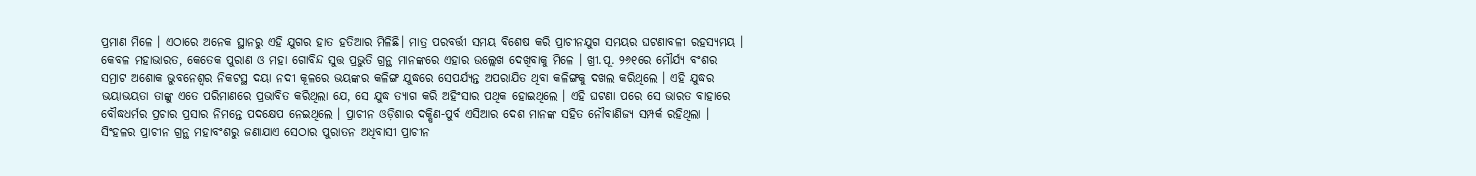ପ୍ରମାଣ ମିଳେ । ଏଠାରେ ଅନେକ ସ୍ଥାନରୁ ଏହି ଯୁଗର ହାତ ହତିଆର ମିଳିଛି। ମାତ୍ର ପରବର୍ତ୍ତୀ ସମୟ ବିଶେଷ କରି ପ୍ରାଚୀନଯୁଗ ସମୟର ଘଟଣାବଳୀ ରହସ୍ୟମୟ । କେବଳ ମହାଭାରତ, କେତେକ ପୁରାଣ ଓ ମହା ଗୋବିନ୍ଦ ସୁତ୍ତ ପ୍ରଭୁତି ଗ୍ରନ୍ଥ ମାନଙ୍କରେ ଏହାର ଉଲ୍ଲେଖ ଦେଖିବାକୁ ମିଳେ । ଖ୍ରୀ.ପୂ. ୨୬୧ରେ ମୌର୍ଯ୍ୟ ବଂଶର ସମ୍ରାଟ ଅଶୋକ ଭୁବନେଶ୍ୱର ନିକଟସ୍ଥ ଦୟା ନଦୀ କୂଳରେ ଭୟଙ୍କର କଳିଙ୍ଗ ଯୁଦ୍ଧରେ ସେପର୍ଯ୍ୟନ୍ତ ଅପରାଯିତ ଥିବା କଳିଙ୍ଗକୁ ଦଖଲ କରିଥିଲେ । ଏହି ଯୁଦ୍ଧର ଭୟାଭୟତା ତାଙ୍କୁ ଏତେ ପରିମାଣରେ ପ୍ରଭାବିତ କରିଥିଲା ଯେ, ସେ ଯୁଦ୍ଧ ତ୍ୟାଗ କରି ଅହିଂସାର ପଥିକ ହୋଇଥିଲେ । ଏହି ଘଟଣା ପରେ ସେ ଭାରତ ବାହାରେ ବୌଦ୍ଧଧର୍ମର ପ୍ରଚାର ପ୍ରସାର ନିମନ୍ତେ ପଦକ୍ଷେପ ନେଇଥିଲେ । ପ୍ରାଚୀନ ଓଡ଼ିଶାର ଦକ୍ଷିଣ-ପୁର୍ବ ଏସିଆର ଦେଶ ମାନଙ୍କ ସହିତ ନୌବାଣିଜ୍ୟ ସମ୍ପର୍କ ରହିଥିଲା । ସିଂହଳର ପ୍ରାଚୀନ ଗ୍ରନ୍ଥ ମହାବଂଶରୁ ଜଣାଯାଏ ସେଠାର ପୁରାତନ ଅଧିବାସୀ ପ୍ରାଚୀନ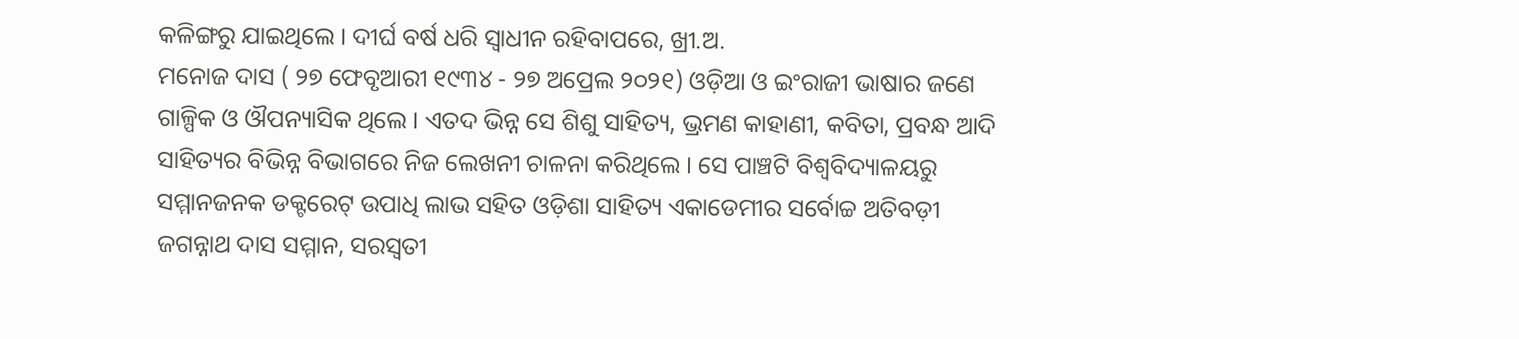କଳିଙ୍ଗରୁ ଯାଇଥିଲେ । ଦୀର୍ଘ ବର୍ଷ ଧରି ସ୍ୱାଧୀନ ରହିବାପରେ, ଖ୍ରୀ.ଅ.
ମନୋଜ ଦାସ ( ୨୭ ଫେବୃଆରୀ ୧୯୩୪ - ୨୭ ଅପ୍ରେଲ ୨୦୨୧) ଓଡ଼ିଆ ଓ ଇଂରାଜୀ ଭାଷାର ଜଣେ ଗାଳ୍ପିକ ଓ ଔପନ୍ୟାସିକ ଥିଲେ । ଏତଦ ଭିନ୍ନ ସେ ଶିଶୁ ସାହିତ୍ୟ, ଭ୍ରମଣ କାହାଣୀ, କବିତା, ପ୍ରବନ୍ଧ ଆଦି ସାହିତ୍ୟର ବିଭିନ୍ନ ବିଭାଗରେ ନିଜ ଲେଖନୀ ଚାଳନା କରିଥିଲେ । ସେ ପାଞ୍ଚଟି ବିଶ୍ୱବିଦ୍ୟାଳୟରୁ ସମ୍ମାନଜନକ ଡକ୍ଟରେଟ୍ ଉପାଧି ଲାଭ ସହିତ ଓଡ଼ିଶା ସାହିତ୍ୟ ଏକାଡେମୀର ସର୍ବୋଚ୍ଚ ଅତିବଡ଼ୀ ଜଗନ୍ନାଥ ଦାସ ସମ୍ମାନ, ସରସ୍ୱତୀ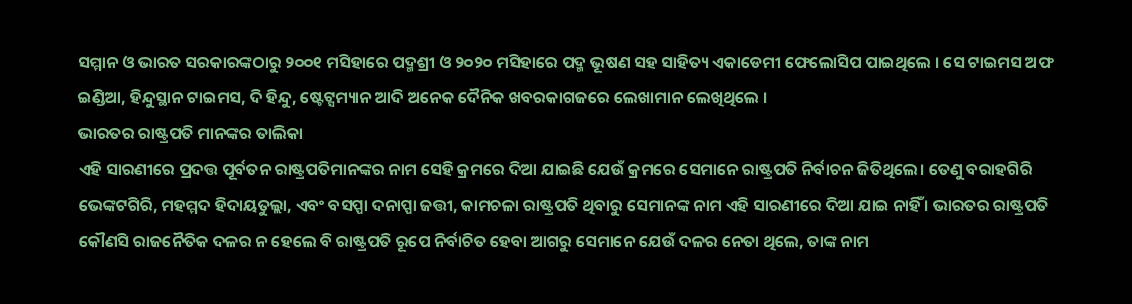ସମ୍ମାନ ଓ ଭାରତ ସରକାରଙ୍କଠାରୁ ୨୦୦୧ ମସିହାରେ ପଦ୍ମଶ୍ରୀ ଓ ୨୦୨୦ ମସିହାରେ ପଦ୍ମ ଭୂଷଣ ସହ ସାହିତ୍ୟ ଏକାଡେମୀ ଫେଲୋସିପ ପାଇଥିଲେ । ସେ ଟାଇମସ ଅଫ ଇଣ୍ଡିଆ, ହିନ୍ଦୁସ୍ଥାନ ଟାଇମସ, ଦି ହିନ୍ଦୁ, ଷ୍ଟେଟ୍ସମ୍ୟାନ ଆଦି ଅନେକ ଦୈନିକ ଖବରକାଗଜରେ ଲେଖାମାନ ଲେଖିଥିଲେ ।
ଭାରତର ରାଷ୍ଟ୍ରପତି ମାନଙ୍କର ତାଲିକା
ଏହି ସାରଣୀରେ ପ୍ରଦତ୍ତ ପୂର୍ବତନ ରାଷ୍ଟ୍ରପତିମାନଙ୍କର ନାମ ସେହି କ୍ରମରେ ଦିଆ ଯାଇଛି ଯେଉଁ କ୍ରମରେ ସେମାନେ ରାଷ୍ଟ୍ରପତି ନିର୍ବାଚନ ଜିତିଥିଲେ। ତେଣୁ ବରାହଗିରି ଭେଙ୍କଟଗିରି, ମହମ୍ମଦ ହିଦାୟତୁଲ୍ଲା, ଏବଂ ବସପ୍ପା ଦନାପ୍ପା ଜତ୍ତୀ, କାମଚଳା ରାଷ୍ଟ୍ରପତି ଥିବାରୁ ସେମାନଙ୍କ ନାମ ଏହି ସାରଣୀରେ ଦିଆ ଯାଇ ନାହିଁ । ଭାରତର ରାଷ୍ଟ୍ରପତି କୌଣସି ରାଜନୈତିକ ଦଳର ନ ହେଲେ ବି ରାଷ୍ଟ୍ରପତି ରୂପେ ନିର୍ବାଚିତ ହେବା ଆଗରୁ ସେମାନେ ଯେଉଁ ଦଳର ନେତା ଥିଲେ, ତାଙ୍କ ନାମ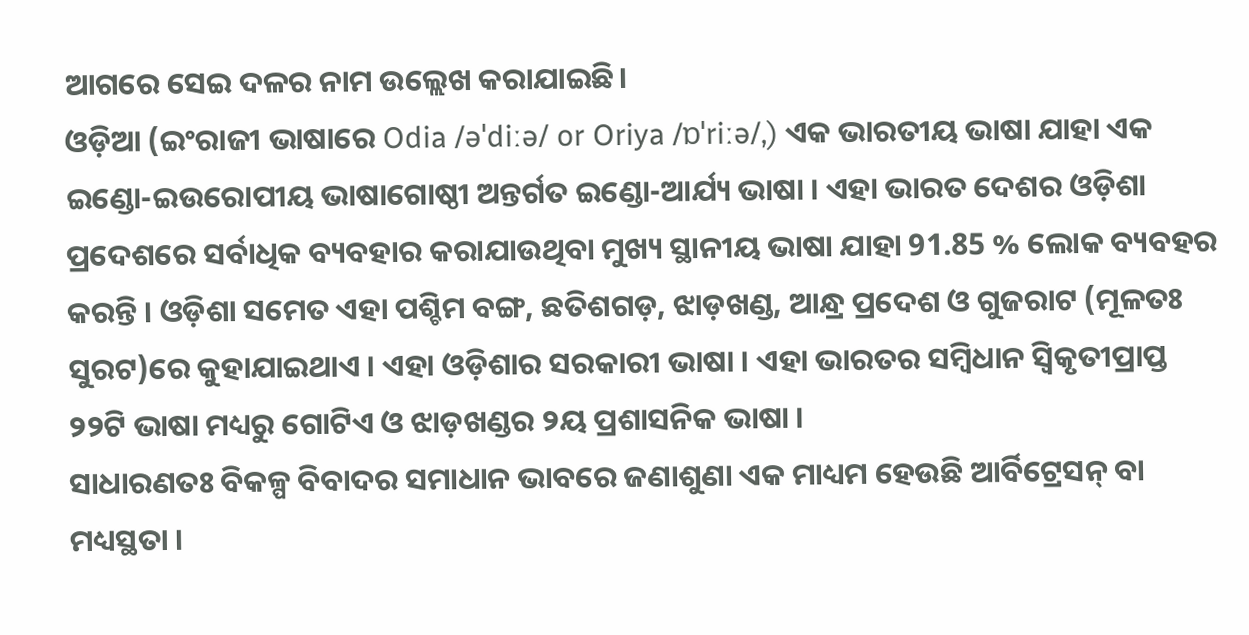ଆଗରେ ସେଇ ଦଳର ନାମ ଉଲ୍ଲେଖ କରାଯାଇଛି।
ଓଡ଼ିଆ (ଇଂରାଜୀ ଭାଷାରେ Odia /əˈdiːə/ or Oriya /ɒˈriːə/,) ଏକ ଭାରତୀୟ ଭାଷା ଯାହା ଏକ ଇଣ୍ଡୋ-ଇଉରୋପୀୟ ଭାଷାଗୋଷ୍ଠୀ ଅନ୍ତର୍ଗତ ଇଣ୍ଡୋ-ଆର୍ଯ୍ୟ ଭାଷା । ଏହା ଭାରତ ଦେଶର ଓଡ଼ିଶା ପ୍ରଦେଶରେ ସର୍ବାଧିକ ବ୍ୟବହାର କରାଯାଉଥିବା ମୁଖ୍ୟ ସ୍ଥାନୀୟ ଭାଷା ଯାହା 91.85 % ଲୋକ ବ୍ୟବହର କରନ୍ତି । ଓଡ଼ିଶା ସମେତ ଏହା ପଶ୍ଚିମ ବଙ୍ଗ, ଛତିଶଗଡ଼, ଝାଡ଼ଖଣ୍ଡ, ଆନ୍ଧ୍ର ପ୍ରଦେଶ ଓ ଗୁଜରାଟ (ମୂଳତଃ ସୁରଟ)ରେ କୁହାଯାଇଥାଏ । ଏହା ଓଡ଼ିଶାର ସରକାରୀ ଭାଷା । ଏହା ଭାରତର ସମ୍ବିଧାନ ସ୍ୱିକୃତୀପ୍ରାପ୍ତ ୨୨ଟି ଭାଷା ମଧ୍ୟରୁ ଗୋଟିଏ ଓ ଝାଡ଼ଖଣ୍ଡର ୨ୟ ପ୍ରଶାସନିକ ଭାଷା ।
ସାଧାରଣତଃ ବିକଳ୍ପ ବିବାଦର ସମାଧାନ ଭାବରେ ଜଣାଶୁଣା ଏକ ମାଧ୍ୟମ ହେଉଛି ଆର୍ବିଟ୍ରେସନ୍ ବା ମଧ୍ୟସ୍ଥତା ।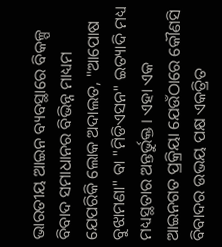ଭାରତୀୟ ଆଇନ ବ୍ୟବସ୍ଥାରେ ବିକଳ୍ପ ବିବାଦ ସମାଧାନର ବିଭିନ୍ନ ମାଧ୍ୟମ ଯେପରିକି ଲୋକ ଅଦାଲତ, "ଆପୋଷ ବୁଝାମଣା" ବା "ମିଡିଏସନ" ଇତ୍ୟାଦି ମଧ୍ୟ ମଧ୍ୟସ୍ଥତାର ଅନ୍ତର୍ଭୁକ୍ତ । ଏହା ଏକ ଆଇନଗତ ପ୍ରକ୍ରିୟା ଯେଉଁଠାରେ କୌଣସି ବିବାଦର ଉଭୟ ପକ୍ଷ ଏକତ୍ରିତ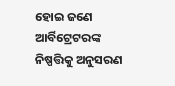ହୋଇ ଜଣେ ଆର୍ବିଟ୍ରେଟରଙ୍କ ନିଷ୍ପତ୍ତିକୁ ଅନୁସରଣ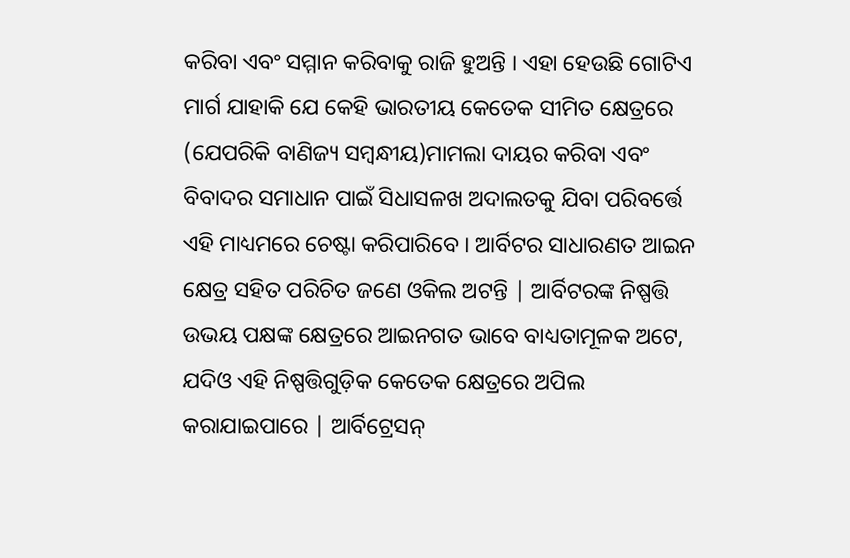କରିବା ଏବଂ ସମ୍ମାନ କରିବାକୁ ରାଜି ହୁଅନ୍ତି । ଏହା ହେଉଛି ଗୋଟିଏ ମାର୍ଗ ଯାହାକି ଯେ କେହି ଭାରତୀୟ କେତେକ ସୀମିତ କ୍ଷେତ୍ରରେ (ଯେପରିକି ବାଣିଜ୍ୟ ସମ୍ବନ୍ଧୀୟ)ମାମଲା ଦାୟର କରିବା ଏବଂ ବିବାଦର ସମାଧାନ ପାଇଁ ସିଧାସଳଖ ଅଦାଲତକୁ ଯିବା ପରିବର୍ତ୍ତେ ଏହି ମାଧ୍ୟମରେ ଚେଷ୍ଟା କରିପାରିବେ । ଆର୍ବିଟର ସାଧାରଣତ ଆଇନ କ୍ଷେତ୍ର ସହିତ ପରିଚିତ ଜଣେ ଓକିଲ ଅଟନ୍ତି | ଆର୍ବିଟରଙ୍କ ନିଷ୍ପତ୍ତି ଉଭୟ ପକ୍ଷଙ୍କ କ୍ଷେତ୍ରରେ ଆଇନଗତ ଭାବେ ବାଧ୍ୟତାମୂଳକ ଅଟେ, ଯଦିଓ ଏହି ନିଷ୍ପତ୍ତିଗୁଡ଼ିକ କେତେକ କ୍ଷେତ୍ରରେ ଅପିଲ କରାଯାଇପାରେ | ଆର୍ବିଟ୍ରେସନ୍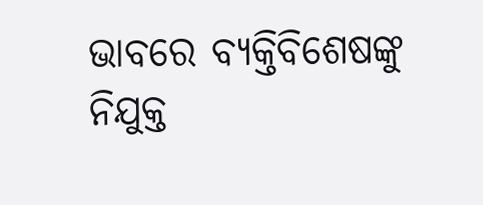ଭାବରେ ବ୍ୟକ୍ତିବିଶେଷଙ୍କୁ ନିଯୁକ୍ତ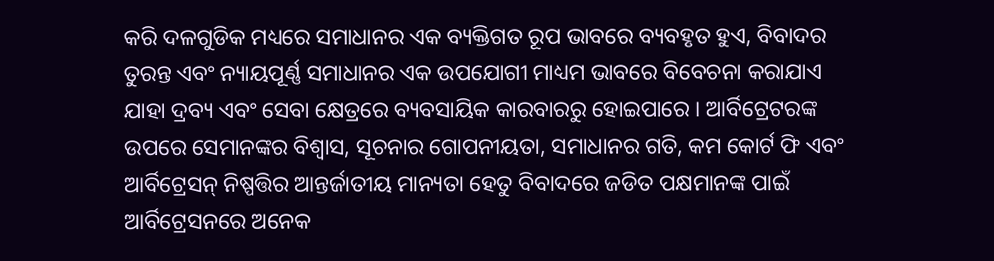କରି ଦଳଗୁଡିକ ମଧ୍ୟରେ ସମାଧାନର ଏକ ବ୍ୟକ୍ତିଗତ ରୂପ ଭାବରେ ବ୍ୟବହୃତ ହୁଏ, ବିବାଦର ତୁରନ୍ତ ଏବଂ ନ୍ୟାୟପୂର୍ଣ୍ଣ ସମାଧାନର ଏକ ଉପଯୋଗୀ ମାଧ୍ୟମ ଭାବରେ ବିବେଚନା କରାଯାଏ ଯାହା ଦ୍ରବ୍ୟ ଏବଂ ସେବା କ୍ଷେତ୍ରରେ ବ୍ୟବସାୟିକ କାରବାରରୁ ହୋଇପାରେ । ଆର୍ବିଟ୍ରେଟରଙ୍କ ଉପରେ ସେମାନଙ୍କର ବିଶ୍ୱାସ, ସୂଚନାର ଗୋପନୀୟତା, ସମାଧାନର ଗତି, କମ କୋର୍ଟ ଫି ଏବଂ ଆର୍ବିଟ୍ରେସନ୍ ନିଷ୍ପତ୍ତିର ଆନ୍ତର୍ଜାତୀୟ ମାନ୍ୟତା ହେତୁ ବିବାଦରେ ଜଡିତ ପକ୍ଷମାନଙ୍କ ପାଇଁ ଆର୍ବିଟ୍ରେସନରେ ଅନେକ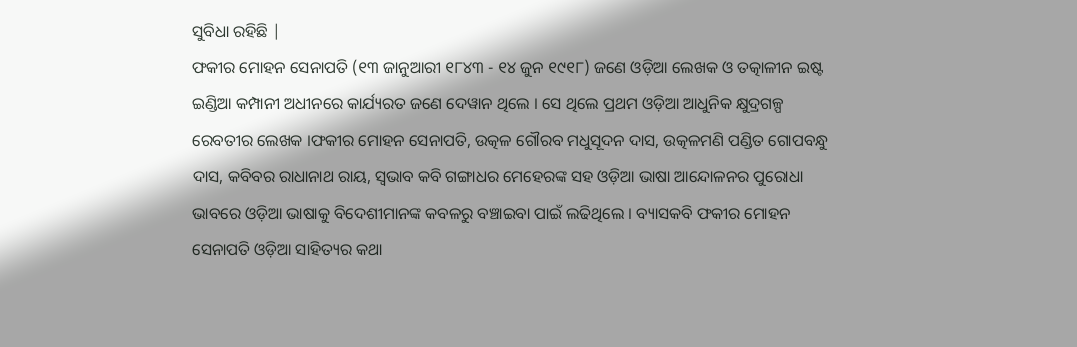ସୁବିଧା ରହିଛି |
ଫକୀର ମୋହନ ସେନାପତି (୧୩ ଜାନୁଆରୀ ୧୮୪୩ - ୧୪ ଜୁନ ୧୯୧୮) ଜଣେ ଓଡ଼ିଆ ଲେଖକ ଓ ତତ୍କାଳୀନ ଇଷ୍ଟ ଇଣ୍ଡିଆ କମ୍ପାନୀ ଅଧୀନରେ କାର୍ଯ୍ୟରତ ଜଣେ ଦେୱାନ ଥିଲେ । ସେ ଥିଲେ ପ୍ରଥମ ଓଡ଼ିଆ ଆଧୁନିକ କ୍ଷୁଦ୍ରଗଳ୍ପ ରେବତୀର ଲେଖକ ।ଫକୀର ମୋହନ ସେନାପତି, ଉତ୍କଳ ଗୌରବ ମଧୁସୂଦନ ଦାସ, ଉତ୍କଳମଣି ପଣ୍ଡିତ ଗୋପବନ୍ଧୁ ଦାସ, କବିବର ରାଧାନାଥ ରାୟ, ସ୍ୱଭାବ କବି ଗଙ୍ଗାଧର ମେହେରଙ୍କ ସହ ଓଡ଼ିଆ ଭାଷା ଆନ୍ଦୋଳନର ପୁରୋଧା ଭାବରେ ଓଡ଼ିଆ ଭାଷାକୁ ବିଦେଶୀମାନଙ୍କ କବଳରୁ ବଞ୍ଚାଇବା ପାଇଁ ଲଢିଥିଲେ । ବ୍ୟାସକବି ଫକୀର ମୋହନ ସେନାପତି ଓଡ଼ିଆ ସାହିତ୍ୟର କଥା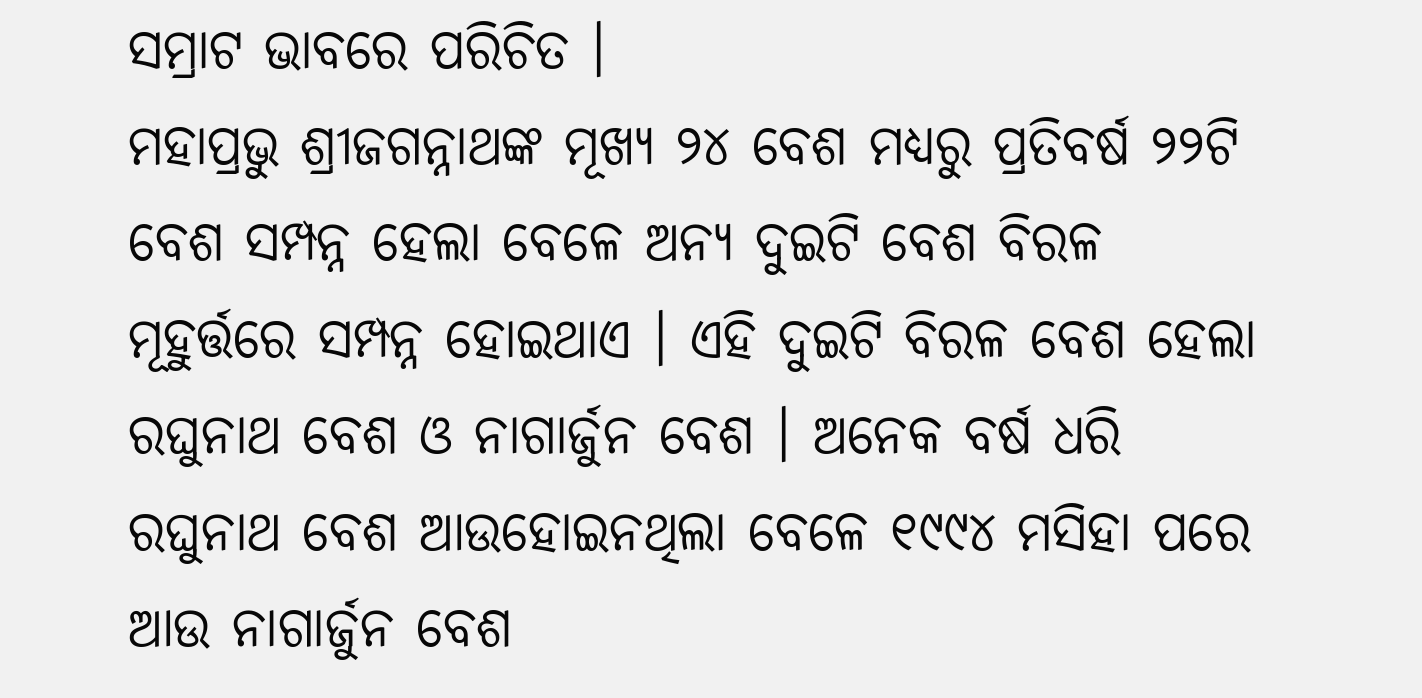ସମ୍ରାଟ ଭାବରେ ପରିଚିତ ।
ମହାପ୍ରଭୁ ଶ୍ରୀଜଗନ୍ନାଥଙ୍କ ମୂଖ୍ୟ ୨୪ ବେଶ ମଧ୍ୟରୁ ପ୍ରତିବର୍ଷ ୨୨ଟି ବେଶ ସମ୍ପନ୍ନ ହେଲା ବେଳେ ଅନ୍ୟ ଦୁଇଟି ବେଶ ବିରଳ ମୂହୁର୍ତ୍ତରେ ସମ୍ପନ୍ନ ହୋଇଥାଏ । ଏହି ଦୁଇଟି ବିରଳ ବେଶ ହେଲା ରଘୁନାଥ ବେଶ ଓ ନାଗାର୍ଜୁନ ବେଶ । ଅନେକ ବର୍ଷ ଧରି ରଘୁନାଥ ବେଶ ଆଉହୋଇନଥିଲା ବେଳେ ୧୯୯୪ ମସିହା ପରେ ଆଉ ନାଗାର୍ଜୁନ ବେଶ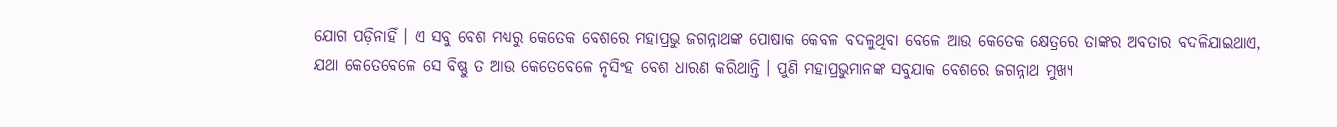ଯୋଗ ପଡ଼ିନାହିଁ । ଏ ସବୁ ବେଶ ମଧ୍ୟରୁ କେତେକ ବେଶରେ ମହାପ୍ରଭୁ ଜଗନ୍ନାଥଙ୍କ ପୋଷାକ କେବଳ ବଦଳୁଥିବା ବେଳେ ଆଉ କେତେକ କ୍ଷେତ୍ରରେ ତାଙ୍କର ଅବତାର ବଦଳିଯାଇଥାଏ, ଯଥା କେତେବେଳେ ସେ ବିଷ୍ଣୁ ତ ଆଉ କେତେବେଳେ ନୃସିଂହ ବେଶ ଧାରଣ କରିଥାନ୍ତି । ପୁଣି ମହାପ୍ରଭୁମାନଙ୍କ ସବୁଯାକ ବେଶରେ ଜଗନ୍ନାଥ ମୁଖ୍ୟ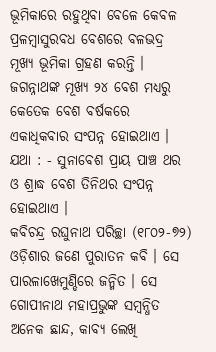ଭୂମିକାରେ ରହୁଥିବା ବେଳେ କେବଳ ପ୍ରଳମ୍ବାସୁରବଧ ବେଶରେ ବଳଭଦ୍ର ମୂଖ୍ୟ ଭୂମିକା ଗ୍ରହଣ କରନ୍ତି । ଜଗନ୍ନାଥଙ୍କ ମୂଖ୍ୟ ୨୪ ବେଶ ମଧ୍ୟରୁ କେତେକ ବେଶ ବର୍ଷକରେ ଏକାଧିକବାର ସଂପନ୍ନ ହୋଇଥାଏ । ଯଥା : - ସୁନାବେଶ ପ୍ରାୟ ପାଞ୍ଚ ଥର ଓ ଶ୍ରାଦ୍ଧ ବେଶ ତିନିଥର ସଂପନ୍ନ ହୋଇଥାଏ ।
କବିଚନ୍ଦ୍ର ରଘୁନାଥ ପରିଚ୍ଛା (୧୮୦୨-୭୨) ଓଡ଼ିଶାର ଜଣେ ପୁରାତନ କବି । ସେ ପାରଳାଖେମୁଣ୍ଡିରେ ଜନ୍ମିତ । ସେ ଗୋପୀନାଥ ମହାପ୍ରଭୁଙ୍କ ସମ୍ବନ୍ଧିତ ଅନେକ ଛାନ୍ଦ, କାବ୍ୟ ଲେଖି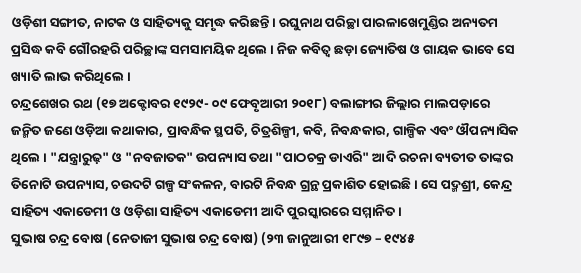ଓଡ଼ିଶୀ ସଙ୍ଗୀତ, ନାଟକ ଓ ସାହିତ୍ୟକୁ ସମୃଦ୍ଧ କରିଛନ୍ତି । ରଘୁନାଥ ପରିଚ୍ଛା ପାରଳାଖେମୁଣ୍ଡିର ଅନ୍ୟତମ ପ୍ରସିଦ୍ଧ କବି ଗୌରହରି ପରିଚ୍ଛାଙ୍କ ସମସାମୟିକ ଥିଲେ । ନିଜ କବିତ୍ୱ ଛଡ଼ା ଜ୍ୟୋତିଷ ଓ ଗାୟକ ଭାବେ ସେ ଖ୍ୟାତି ଲାଭ କରିଥିଲେ ।
ଚନ୍ଦ୍ରଶେଖର ରଥ (୧୭ ଅକ୍ଟୋବର ୧୯୨୯- ୦୯ ଫେବୃଆରୀ ୨୦୧୮) ବଲାଙ୍ଗୀର ଜିଲ୍ଲାର ମାଲପଡ଼ାରେ ଜନ୍ମିତ ଜଣେ ଓଡ଼ିଆ କଥାକାର, ପ୍ରାବନ୍ଧିକ ସ୍ଥପତି, ଚିତ୍ରଶିଳ୍ପୀ, କବି, ନିବନ୍ଧକାର, ଗାଳ୍ପିକ ଏବଂ ଔପନ୍ୟାସିକ ଥିଲେ । "ଯନ୍ତ୍ରାରୁଢ଼" ଓ "ନବଜାତକ" ଉପନ୍ୟାସ ତଥା "ପାଠଚକ୍ର ଡାଏରି" ଆଦି ରଚନା ବ୍ୟତୀତ ତାଙ୍କର ତିନୋଟି ଉପନ୍ୟାସ, ଚଉଦଟି ଗଳ୍ପ ସଂକଳନ, ବାରଟି ନିବନ୍ଧ ଗ୍ରନ୍ଥ ପ୍ରକାଶିତ ହୋଇଛି । ସେ ପଦ୍ମଶ୍ରୀ, କେନ୍ଦ୍ର ସାହିତ୍ୟ ଏକାଡେମୀ ଓ ଓଡ଼ିଶା ସାହିତ୍ୟ ଏକାଡେମୀ ଆଦି ପୁରସ୍କାରରେ ସମ୍ମାନିତ ।
ସୁଭାଷ ଚନ୍ଦ୍ର ବୋଷ (ନେତାଜୀ ସୁଭାଷ ଚନ୍ଦ୍ର ବୋଷ) (୨୩ ଜାନୁଆରୀ ୧୮୯୭ – ୧୯୪୫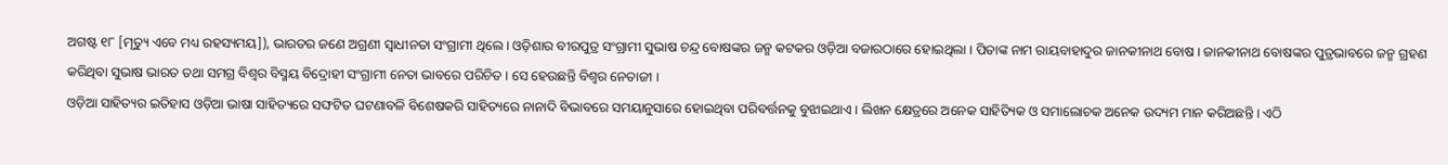ଅଗଷ୍ଟ ୧୮ [ମୃତ୍ୟୁ ଏବେ ମଧ୍ୟ ରହସ୍ୟମୟ]), ଭାରତର ଜଣେ ଅଗ୍ରଣୀ ସ୍ୱାଧୀନତା ସଂଗ୍ରାମୀ ଥିଲେ । ଓଡ଼ିଶାର ବୀରପୁତ୍ର ସଂଗ୍ରାମୀ ସୁଭାଷ ଚନ୍ଦ୍ର ବୋଷଙ୍କର ଜନ୍ମ କଟକର ଓଡ଼ିଆ ବଜାରଠାରେ ହୋଇଥିଲା । ପିତାଙ୍କ ନାମ ରାୟବାହାଦୁର ଜାନକୀନାଥ ବୋଷ । ଜାନକୀନାଥ ବୋଷଙ୍କର ପୁତ୍ରଭାବରେ ଜନ୍ମ ଗ୍ରହଣ କରିଥିବା ସୁଭାଷ ଭାରତ ତଥା ସମଗ୍ର ବିଶ୍ୱର ବିସ୍ମୟ ବିଦ୍ରୋହୀ ସଂଗ୍ରାମୀ ନେତା ଭାବରେ ପରିଚିତ । ସେ ହେଉଛନ୍ତି ବିଶ୍ୱର ନେତାଜୀ ।
ଓଡ଼ିଆ ସାହିତ୍ୟର ଇତିହାସ ଓଡ଼ିଆ ଭାଷା ସାହିତ୍ୟରେ ସଙ୍ଘଟିତ ଘଟଣାବଳି ବିଶେଷକରି ସାହିତ୍ୟରେ ନାନାଦି ବିଭାବରେ ସମୟାନୁସାରେ ହୋଇଥିବା ପରିବର୍ତ୍ତନକୁ ବୁଝାଇଥାଏ । ଲିଖନ କ୍ଷେତ୍ରରେ ଅନେକ ସାହିତ୍ୟିକ ଓ ସମାଲୋଚକ ଅନେକ ଉଦ୍ୟମ ମାନ କରିଅଛନ୍ତି । ଏଠି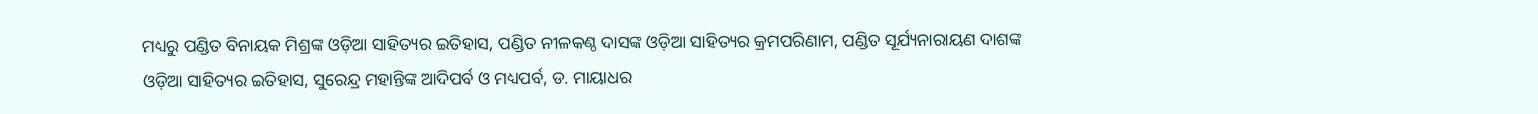ମଧ୍ୟରୁ ପଣ୍ଡିତ ବିନାୟକ ମିଶ୍ରଙ୍କ ଓଡ଼ିଆ ସାହିତ୍ୟର ଇତିହାସ, ପଣ୍ଡିତ ନୀଳକଣ୍ଠ ଦାସଙ୍କ ଓଡ଼ିଆ ସାହିତ୍ୟର କ୍ରମପରିଣାମ, ପଣ୍ଡିତ ସୂର୍ଯ୍ୟନାରାୟଣ ଦାଶଙ୍କ ଓଡ଼ିଆ ସାହିତ୍ୟର ଇତିହାସ, ସୁରେନ୍ଦ୍ର ମହାନ୍ତିଙ୍କ ଆଦିପର୍ବ ଓ ମଧ୍ୟପର୍ବ, ଡ. ମାୟାଧର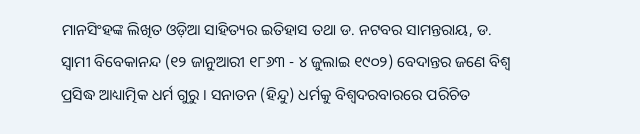ମାନସିଂହଙ୍କ ଲିଖିତ ଓଡ଼ିଆ ସାହିତ୍ୟର ଇତିହାସ ତଥା ଡ. ନଟବର ସାମନ୍ତରାୟ, ଡ.
ସ୍ୱାମୀ ବିବେକାନନ୍ଦ (୧୨ ଜାନୁଆରୀ ୧୮୬୩ - ୪ ଜୁଲାଇ ୧୯୦୨) ବେଦାନ୍ତର ଜଣେ ବିଶ୍ୱ ପ୍ରସିଦ୍ଧ ଆଧ୍ୟାତ୍ମିକ ଧର୍ମ ଗୁରୁ । ସନାତନ (ହିନ୍ଦୁ) ଧର୍ମକୁ ବିଶ୍ୱଦରବାରରେ ପରିଚିତ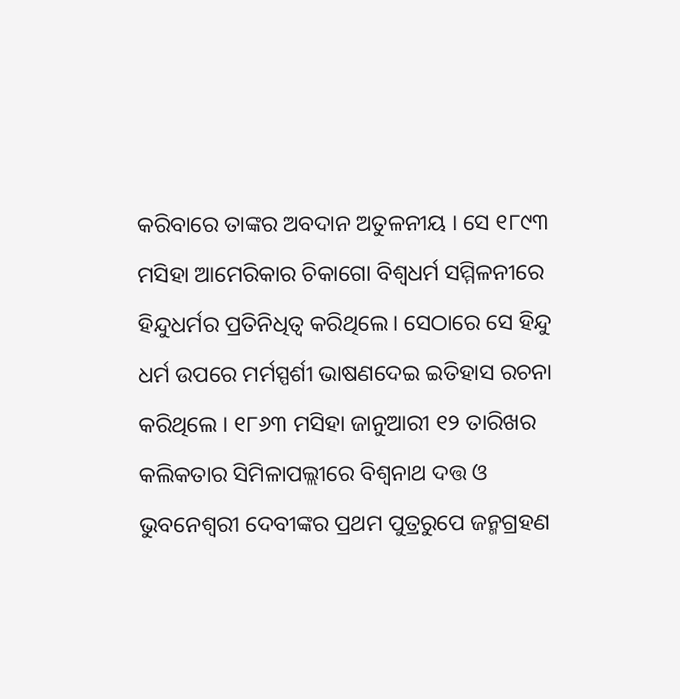କରିବାରେ ତାଙ୍କର ଅବଦାନ ଅତୁଳନୀୟ । ସେ ୧୮୯୩ ମସିହା ଆମେରିକାର ଚିକାଗୋ ବିଶ୍ୱଧର୍ମ ସମ୍ମିଳନୀରେ ହିନ୍ଦୁଧର୍ମର ପ୍ରତିନିଧିତ୍ୱ କରିଥିଲେ। ସେଠାରେ ସେ ହିନ୍ଦୁ ଧର୍ମ ଉପରେ ମର୍ମସ୍ପର୍ଶୀ ଭାଷଣଦେଇ ଇତିହାସ ରଚନା କରିଥିଲେ । ୧୮୬୩ ମସିହା ଜାନୁଆରୀ ୧୨ ତାରିଖର କଲିକତାର ସିମିଳାପଲ୍ଲୀରେ ବିଶ୍ୱନାଥ ଦତ୍ତ ଓ ଭୁବନେଶ୍ୱରୀ ଦେବୀଙ୍କର ପ୍ରଥମ ପୁତ୍ରରୁପେ ଜନ୍ମଗ୍ରହଣ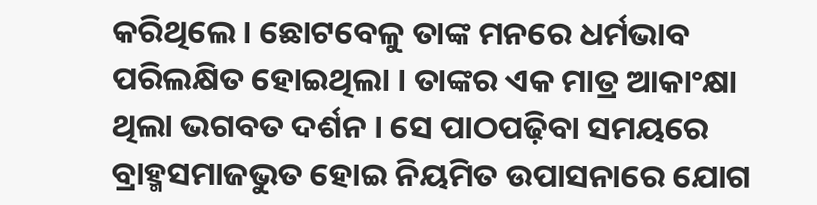କରିଥିଲେ । ଛୋଟବେଳୁ ତାଙ୍କ ମନରେ ଧର୍ମଭାବ ପରିଲକ୍ଷିତ ହୋଇଥିଲା । ତାଙ୍କର ଏକ ମାତ୍ର ଆକାଂକ୍ଷା ଥିଲା ଭଗବତ ଦର୍ଶନ । ସେ ପାଠପଢ଼ିବା ସମୟରେ ବ୍ରାହ୍ମସମାଜଭୁତ ହୋଇ ନିୟମିତ ଉପାସନାରେ ଯୋଗ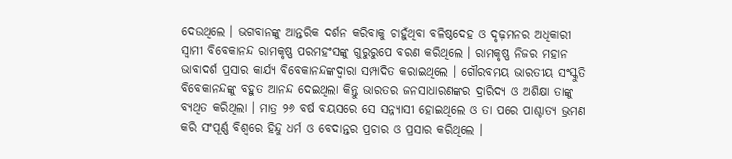ଦେଉଥିଲେ । ଭଗବାନଙ୍କୁ ଆନ୍ତରିକ ଦର୍ଶନ କରିବାକୁ ଚାହୁଁଥିବା ବଳିଷ୍ଠଦେହ ଓ ଦୃଢ଼ମନର ଅଧିକାରୀ ସ୍ୱାମୀ ବିବେକାନନ୍ଦ ରାମକୃଷ୍ଣ ପରମହଂସଙ୍କୁ ଗୁରୁରୁପେ ବରଣ କରିଥିଲେ । ରାମକୃଷ୍ଣ ନିଜର ମହାନ ଭାବାଦର୍ଶ ପ୍ରସାର କାର୍ଯ୍ୟ ବିବେକାନନ୍ଦଙ୍କଦ୍ୱାରା ସମ୍ପାଦିତ କରାଇଥିଲେ । ଗୌରବମୟ ଭାରତୀୟ ସଂସ୍କୁତି ବିବେକାନନ୍ଦଙ୍କୁ ବହୁତ ଆନନ୍ଦ ଦେଇଥିଲା କିନ୍ତୁ ଭାରତର ଜନସାଧାରଣଙ୍କର ଦ୍ରାରିଦ୍ୟ ଓ ଅଶିକ୍ଷା ତାଙ୍କୁ ବ୍ୟଥିତ କରିଥିଲା । ମାତ୍ର ୨୬ ବର୍ଷ ବୟସରେ ସେ ସନ୍ନ୍ୟାସୀ ହୋଇଥିଲେ ଓ ତା ପରେ ପାଶ୍ଚାତ୍ୟ ଭ୍ରମଣ କରି ସଂପୂର୍ଣ୍ଣ ବିଶ୍ୱରେ ହିନ୍ଦୁ ଧର୍ମ ଓ ବେଦାନ୍ତର ପ୍ରଚାର ଓ ପ୍ରସାର କରିଥିଲେ ।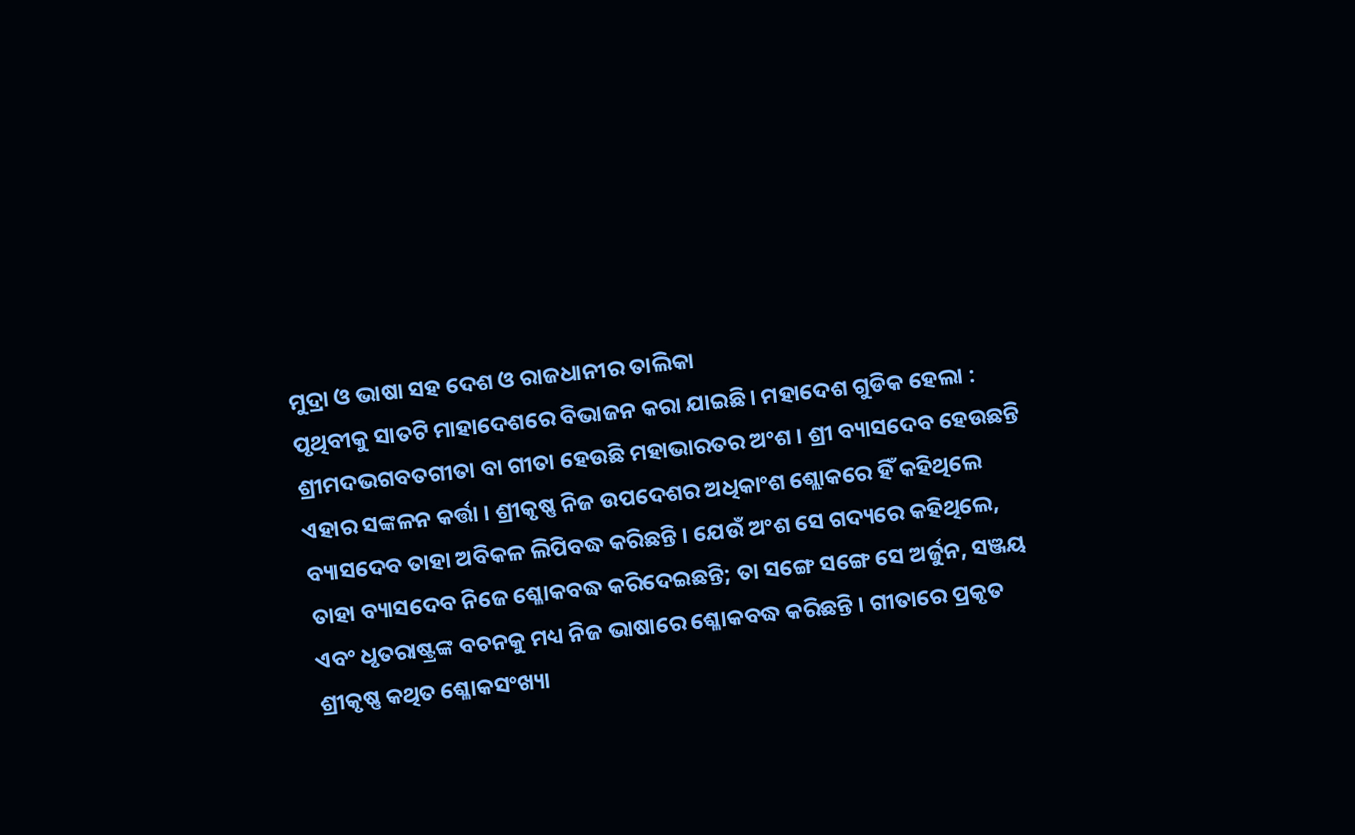ମୁଦ୍ରା ଓ ଭାଷା ସହ ଦେଶ ଓ ରାଜଧାନୀର ତାଲିକା
ପୃଥିବୀକୁ ସାତଟି ମାହାଦେଶରେ ବିଭାଜନ କରା ଯାଇଛି। ମହାଦେଶ ଗୁଡିକ ହେଲା :
ଶ୍ରୀମଦଭଗବତଗୀତା ବା ଗୀତା ହେଉଛି ମହାଭାରତର ଅଂଶ । ଶ୍ରୀ ବ୍ୟାସଦେବ ହେଉଛନ୍ତି ଏହାର ସଙ୍କଳନ କର୍ତ୍ତା । ଶ୍ରୀକୃଷ୍ଣ ନିଜ ଉପଦେଶର ଅଧିକାଂଶ ଶ୍ଲୋକରେ ହିଁ କହିଥିଲେ ବ୍ୟାସଦେବ ତାହା ଅବିକଳ ଲିପିବଦ୍ଧ କରିଛନ୍ତି । ଯେଉଁ ଅଂଶ ସେ ଗଦ୍ୟରେ କହିଥିଲେ, ତାହା ବ୍ୟାସଦେବ ନିଜେ ଶ୍ଳୋକବଦ୍ଧ କରିଦେଇଛନ୍ତି; ତା ସଙ୍ଗେ ସଙ୍ଗେ ସେ ଅର୍ଜୁନ, ସଞ୍ଜୟ ଏବଂ ଧୃତରାଷ୍ଟ୍ରଙ୍କ ବଚନକୁ ମଧ୍ୟ ନିଜ ଭାଷାରେ ଶ୍ଳୋକବଦ୍ଧ କରିଛନ୍ତି । ଗୀତାରେ ପ୍ରକୃତ ଶ୍ରୀକୃଷ୍ଣ କଥିତ ଶ୍ଳୋକସଂଖ୍ୟା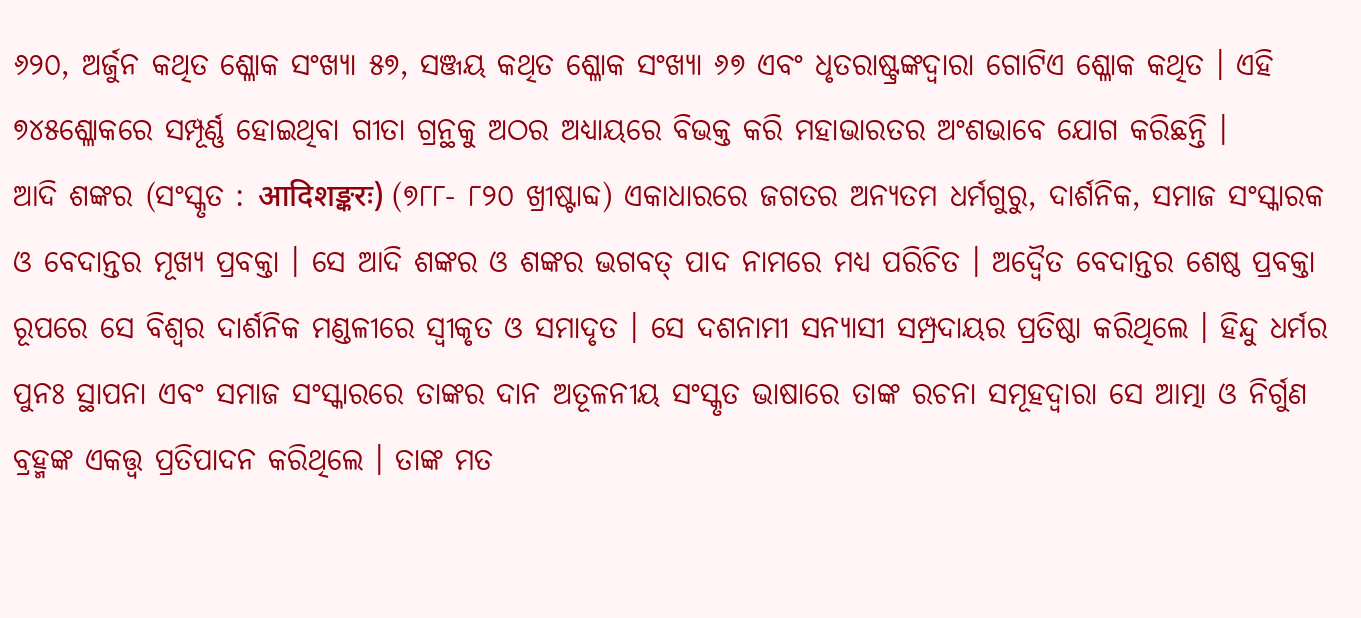୬୨୦, ଅର୍ଜୁନ କଥିତ ଶ୍ଳୋକ ସଂଖ୍ୟା ୫୭, ସଞ୍ଜୟ କଥିତ ଶ୍ଳୋକ ସଂଖ୍ୟା ୬୭ ଏବଂ ଧୃତରାଷ୍ଟ୍ରଙ୍କଦ୍ୱାରା ଗୋଟିଏ ଶ୍ଳୋକ କଥିତ । ଏହି ୭୪୫ଶ୍ଳୋକରେ ସମ୍ପୂର୍ଣ୍ଣ ହୋଇଥିବା ଗୀତା ଗ୍ରନ୍ଥକୁ ଅଠର ଅଧ୍ୟାୟରେ ବିଭକ୍ତ କରି ମହାଭାରତର ଅଂଶଭାବେ ଯୋଗ କରିଛନ୍ତି ।
ଆଦି ଶଙ୍କର (ସଂସ୍କୃତ : आदिशङ्करः) (୭୮୮- ୮୨୦ ଖ୍ରୀଷ୍ଟାବ୍ଦ) ଏକାଧାରରେ ଜଗତର ଅନ୍ୟତମ ଧର୍ମଗୁରୁ, ଦାର୍ଶନିକ, ସମାଜ ସଂସ୍କାରକ ଓ ବେଦାନ୍ତର ମୂଖ୍ୟ ପ୍ରବକ୍ତା । ସେ ଆଦି ଶଙ୍କର ଓ ଶଙ୍କର ଭଗବତ୍ ପାଦ ନାମରେ ମଧ୍ୟ ପରିଚିତ । ଅଦ୍ୱୈତ ବେଦାନ୍ତର ଶେଷ୍ଠ ପ୍ରବକ୍ତା ରୂପରେ ସେ ବିଶ୍ୱର ଦାର୍ଶନିକ ମଣ୍ଡଳୀରେ ସ୍ୱୀକୃତ ଓ ସମାଦୃତ । ସେ ଦଶନାମୀ ସନ୍ୟାସୀ ସମ୍ପ୍ରଦାୟର ପ୍ରତିଷ୍ଠା କରିଥିଲେ । ହିନ୍ଦୁ ଧର୍ମର ପୁନଃ ସ୍ଥାପନା ଏବଂ ସମାଜ ସଂସ୍କାରରେ ତାଙ୍କର ଦାନ ଅତୂଳନୀୟ ସଂସ୍କୃତ ଭାଷାରେ ତାଙ୍କ ରଚନା ସମୂହଦ୍ୱାରା ସେ ଆତ୍ମା ଓ ନିର୍ଗୁଣ ବ୍ରହ୍ମଙ୍କ ଏକତ୍ତ୍ୱ ପ୍ରତିପାଦନ କରିଥିଲେ । ତାଙ୍କ ମତ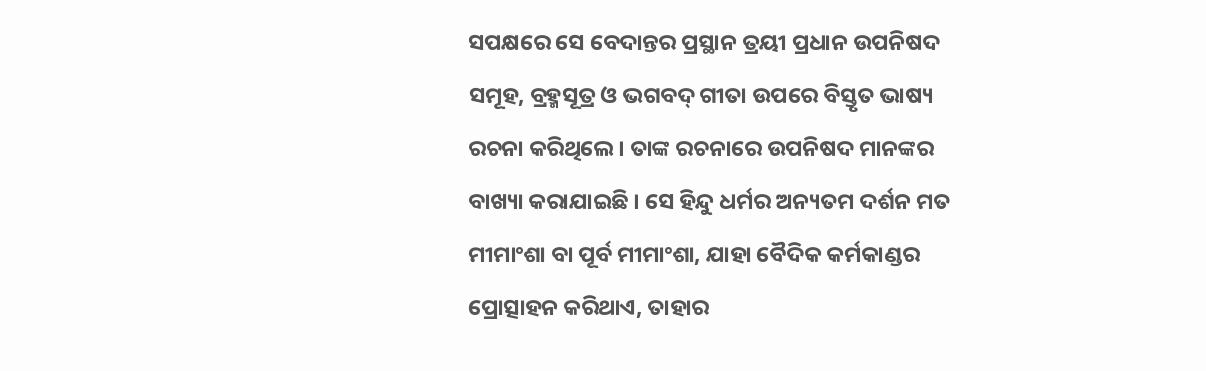ସପକ୍ଷରେ ସେ ବେଦାନ୍ତର ପ୍ରସ୍ଥାନ ତ୍ରୟୀ ପ୍ରଧାନ ଉପନିଷଦ ସମୂହ, ବ୍ରହ୍ମସୂତ୍ର ଓ ଭଗବଦ୍ ଗୀତା ଉପରେ ବିସ୍ତୃତ ଭାଷ୍ୟ ରଚନା କରିଥିଲେ । ତାଙ୍କ ରଚନାରେ ଉପନିଷଦ ମାନଙ୍କର ବାଖ୍ୟା କରାଯାଇଛି । ସେ ହିନ୍ଦୁ ଧର୍ମର ଅନ୍ୟତମ ଦର୍ଶନ ମତ ମୀମାଂଶା ବା ପୂର୍ବ ମୀମାଂଶା, ଯାହା ବୈଦିକ କର୍ମକାଣ୍ଡର ପ୍ରୋତ୍ସାହନ କରିଥାଏ, ତାହାର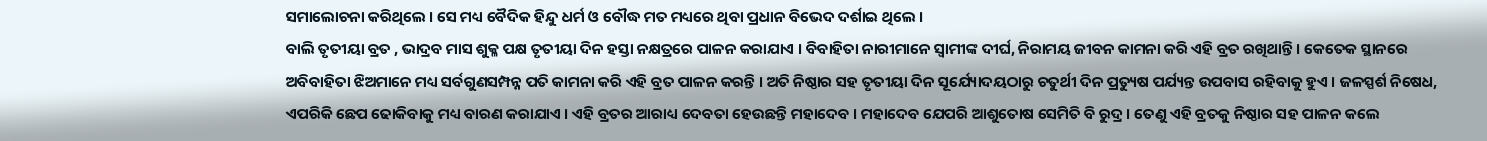ସମାଲୋଚନା କରିଥିଲେ । ସେ ମଧ୍ୟ ବୈଦିକ ହିନ୍ଦୁ ଧର୍ମ ଓ ବୌଦ୍ଧ ମତ ମଧ୍ୟରେ ଥିବା ପ୍ରଧାନ ବିଭେଦ ଦର୍ଶାଇ ଥିଲେ ।
ବାଲି ତୃତୀୟା ବ୍ରତ , ଭାଦ୍ରବ ମାସ ଶୁକ୍ଳ ପକ୍ଷ ତୃତୀୟା ଦିନ ହସ୍ତା ନକ୍ଷତ୍ରରେ ପାଳନ କରାଯାଏ । ବିବାହିତା ନାରୀମାନେ ସ୍ୱାମୀଙ୍କ ଦୀର୍ଘ, ନିରାମୟ ଜୀବନ କାମନା କରି ଏହି ବ୍ରତ ରଖିଥାନ୍ତି । କେତେକ ସ୍ଥାନରେ ଅବିବାହିତା ଝିଅମାନେ ମଧ୍ୟ ସର୍ବଗୁଣସମ୍ପନ୍ନ ପତି କାମନା କରି ଏହି ବ୍ରତ ପାଳନ କରନ୍ତି । ଅତି ନିଷ୍ଠାର ସହ ତୃତୀୟା ଦିନ ସୂର୍ଯ୍ୟୋଦୟଠାରୁ ଚତୁର୍ଥୀ ଦିନ ପ୍ରତ୍ୟୁଷ ପର୍ଯ୍ୟନ୍ତ ଉପବାସ ରହିବାକୁ ହୁଏ । ଜଳସ୍ପର୍ଶ ନିଷେଧ, ଏପରିକି ଛେପ ଢୋକିବାକୁ ମଧ୍ୟ ବାରଣ କରାଯାଏ । ଏହି ବ୍ରତର ଆରାଧ୍ୟ ଦେବତା ହେଉଛନ୍ତି ମହାଦେବ । ମହାଦେବ ଯେପରି ଆଶୁତୋଷ ସେମିତି ବି ରୁଦ୍ର । ତେଣୁ ଏହି ବ୍ରତକୁ ନିଷ୍ଠାର ସହ ପାଳନ କଲେ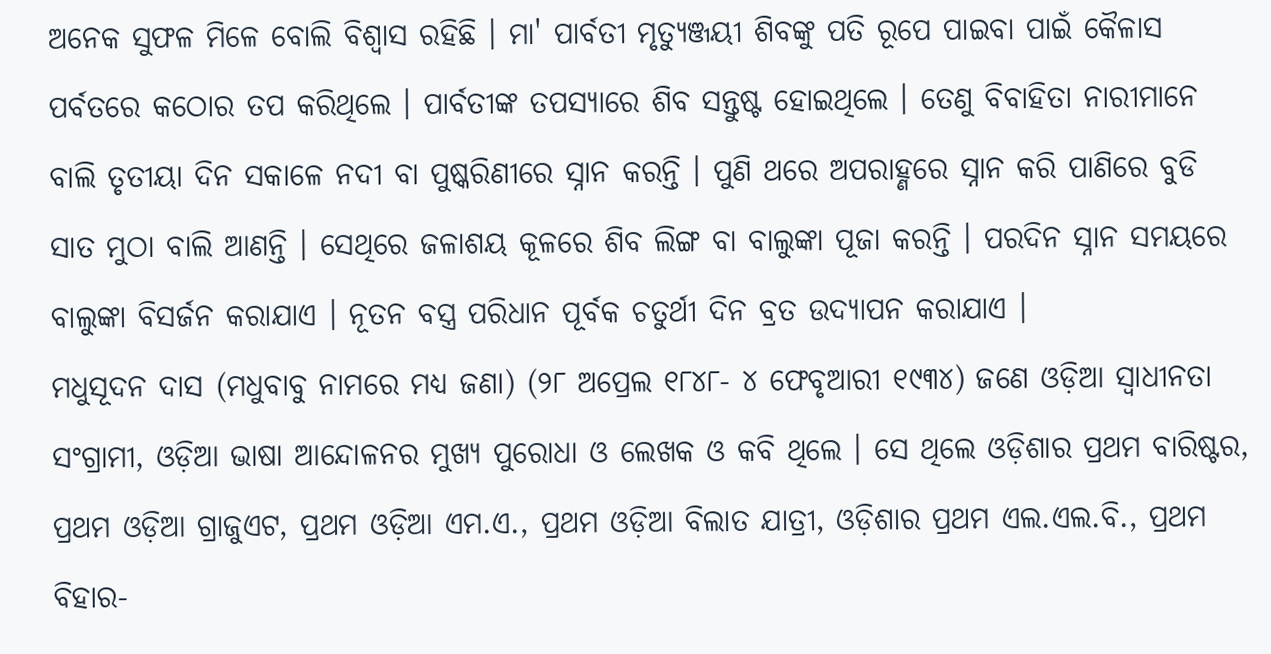ଅନେକ ସୁଫଳ ମିଳେ ବୋଲି ବିଶ୍ୱାସ ରହିଛି । ମା' ପାର୍ବତୀ ମୃତ୍ୟୁଞ୍ଜୟୀ ଶିବଙ୍କୁ ପତି ରୂପେ ପାଇବା ପାଇଁ କୈଳାସ ପର୍ବତରେ କଠୋର ତପ କରିଥିଲେ । ପାର୍ବତୀଙ୍କ ତପସ୍ୟାରେ ଶିବ ସନ୍ତୁଷ୍ଟ ହୋଇଥିଲେ । ତେଣୁ ବିବାହିତା ନାରୀମାନେ ବାଲି ତୃତୀୟା ଦିନ ସକାଳେ ନଦୀ ବା ପୁଷ୍କରିଣୀରେ ସ୍ନାନ କରନ୍ତି । ପୁଣି ଥରେ ଅପରାହ୍ଣରେ ସ୍ନାନ କରି ପାଣିରେ ବୁଡି ସାତ ମୁଠା ବାଲି ଆଣନ୍ତି । ସେଥିରେ ଜଳାଶୟ କୂଳରେ ଶିବ ଲିଙ୍ଗ ବା ବାଲୁଙ୍କା ପୂଜା କରନ୍ତି । ପରଦିନ ସ୍ନାନ ସମୟରେ ବାଲୁଙ୍କା ବିସର୍ଜନ କରାଯାଏ । ନୂତନ ବସ୍ତ୍ର ପରିଧାନ ପୂର୍ବକ ଚତୁର୍ଥୀ ଦିନ ବ୍ରତ ଉଦ୍ଯାପନ କରାଯାଏ ।
ମଧୁସୂଦନ ଦାସ (ମଧୁବାବୁ ନାମରେ ମଧ୍ୟ ଜଣା) (୨୮ ଅପ୍ରେଲ ୧୮୪୮- ୪ ଫେବୃଆରୀ ୧୯୩୪) ଜଣେ ଓଡ଼ିଆ ସ୍ୱାଧୀନତା ସଂଗ୍ରାମୀ, ଓଡ଼ିଆ ଭାଷା ଆନ୍ଦୋଳନର ମୁଖ୍ୟ ପୁରୋଧା ଓ ଲେଖକ ଓ କବି ଥିଲେ । ସେ ଥିଲେ ଓଡ଼ିଶାର ପ୍ରଥମ ବାରିଷ୍ଟର, ପ୍ରଥମ ଓଡ଼ିଆ ଗ୍ରାଜୁଏଟ, ପ୍ରଥମ ଓଡ଼ିଆ ଏମ.ଏ., ପ୍ରଥମ ଓଡ଼ିଆ ବିଲାତ ଯାତ୍ରୀ, ଓଡ଼ିଶାର ପ୍ରଥମ ଏଲ.ଏଲ.ବି., ପ୍ରଥମ ବିହାର-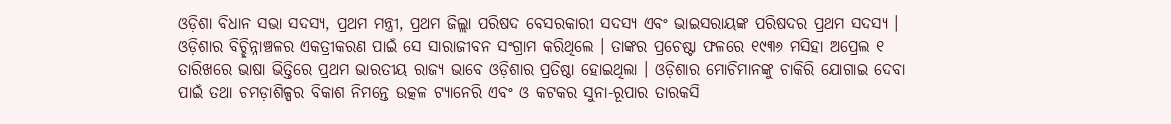ଓଡ଼ିଶା ବିଧାନ ସଭା ସଦସ୍ୟ, ପ୍ରଥମ ମନ୍ତ୍ରୀ, ପ୍ରଥମ ଜିଲ୍ଲା ପରିଷଦ ବେସରକାରୀ ସଦସ୍ୟ ଏବଂ ଭାଇସରାୟଙ୍କ ପରିଷଦର ପ୍ରଥମ ସଦସ୍ୟ । ଓଡ଼ିଶାର ବିଚ୍ଛିନ୍ନାଞ୍ଚଳର ଏକତ୍ରୀକରଣ ପାଇଁ ସେ ସାରାଜୀବନ ସଂଗ୍ରାମ କରିଥିଲେ । ତାଙ୍କର ପ୍ରଚେଷ୍ଟା ଫଳରେ ୧୯୩୬ ମସିହା ଅପ୍ରେଲ ୧ ତାରିଖରେ ଭାଷା ଭିତ୍ତିରେ ପ୍ରଥମ ଭାରତୀୟ ରାଜ୍ୟ ଭାବେ ଓଡ଼ିଶାର ପ୍ରତିଷ୍ଠା ହୋଇଥିଲା । ଓଡ଼ିଶାର ମୋଚିମାନଙ୍କୁ ଚାକିରି ଯୋଗାଇ ଦେବା ପାଇଁ ତଥା ଚମଡ଼ାଶିଳ୍ପର ବିକାଶ ନିମନ୍ତେ ଉତ୍କଳ ଟ୍ୟାନେରି ଏବଂ ଓ କଟକର ସୁନା-ରୂପାର ତାରକସି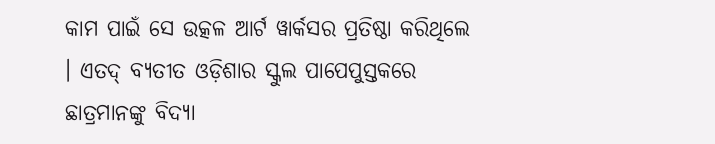କାମ ପାଇଁ ସେ ଉତ୍କଳ ଆର୍ଟ ୱାର୍କସର ପ୍ରତିଷ୍ଠା କରିଥିଲେ । ଏତଦ୍ ବ୍ୟତୀତ ଓଡ଼ିଶାର ସ୍କୁଲ ପାପେପୁସ୍ତକରେ ଛାତ୍ରମାନଙ୍କୁ ବିଦ୍ୟା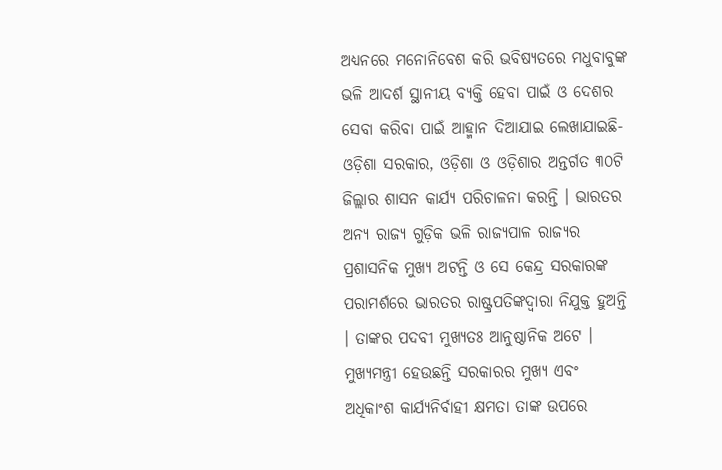ଅଧ୍ୟନରେ ମନୋନିବେଶ କରି ଭବିଷ୍ୟତରେ ମଧୁବାବୁଙ୍କ ଭଳି ଆଦର୍ଶ ସ୍ଥାନୀୟ ବ୍ୟକ୍ତି ହେବା ପାଇଁ ଓ ଦେଶର ସେବା କରିବା ପାଇଁ ଆହ୍ମାନ ଦିଆଯାଇ ଲେଖାଯାଇଛି-
ଓଡ଼ିଶା ସରକାର, ଓଡ଼ିଶା ଓ ଓଡ଼ିଶାର ଅନ୍ତର୍ଗତ ୩୦ଟି ଜିଲ୍ଲାର ଶାସନ କାର୍ଯ୍ୟ ପରିଚାଳନା କରନ୍ତି । ଭାରତର ଅନ୍ୟ ରାଜ୍ୟ ଗୁଡ଼ିକ ଭଳି ରାଜ୍ୟପାଳ ରାଜ୍ୟର ପ୍ରଶାସନିକ ମୁଖ୍ୟ ଅଟନ୍ତି ଓ ସେ କେନ୍ଦ୍ର ସରକାରଙ୍କ ପରାମର୍ଶରେ ଭାରତର ରାଷ୍ଟ୍ରପତିଙ୍କଦ୍ୱାରା ନିଯୁକ୍ତ ହୁଅନ୍ତି । ତାଙ୍କର ପଦବୀ ମୁଖ୍ୟତଃ ଆନୁଷ୍ଠାନିକ ଅଟେ । ମୁଖ୍ୟମନ୍ତ୍ରୀ ହେଉଛନ୍ତି ସରକାରର ମୁଖ୍ୟ ଏବଂ ଅଧିକାଂଶ କାର୍ଯ୍ୟନିର୍ବାହୀ କ୍ଷମତା ତାଙ୍କ ଉପରେ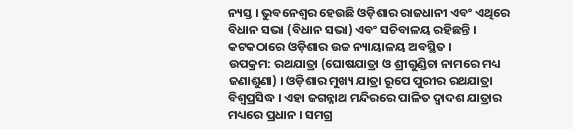ନ୍ୟସ୍ତ । ଭୁବନେଶ୍ୱର ହେଉଛି ଓଡ଼ିଶାର ରାଜଧାନୀ ଏବଂ ଏଥିରେ ବିଧାନ ସଭା (ବିଧାନ ସଭା) ଏବଂ ସଚିବାଳୟ ରହିଛନ୍ତି । କଟକଠାରେ ଓଡ଼ିଶାର ଉଚ୍ଚ ନ୍ୟାୟାଳୟ ଅବସ୍ଥିତ ।
ଉପକ୍ରମ: ରଥଯାତ୍ରା (ଘୋଷଯାତ୍ରା ଓ ଶ୍ରୀଗୁଣ୍ଡିଚା ନାମରେ ମଧ୍ୟ ଜଣାଶୁଣା) । ଓଡ଼ିଶାର ମୁଖ୍ୟ ଯାତ୍ରା ରୂପେ ପୁରୀର ରଥଯାତ୍ରା ବିଶ୍ୱପ୍ରସିଦ୍ଧ । ଏହା ଜଗନ୍ନାଥ ମନ୍ଦିରରେ ପାଳିତ ଦ୍ୱାଦଶ ଯାତ୍ରାର ମଧ୍ୟରେ ପ୍ରଧାନ । ସମଗ୍ର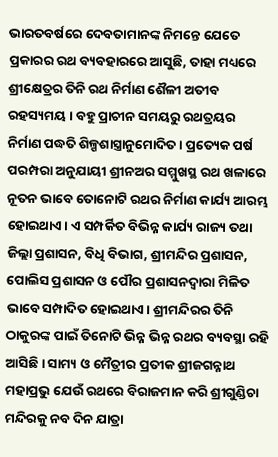ଭାରତବର୍ଷରେ ଦେବତାମାନଙ୍କ ନିମନ୍ତେ ଯେତେ ପ୍ରକାରର ରଥ ବ୍ୟବହାରରେ ଆସୁଛି, ତାହା ମଧ୍ୟରେ ଶ୍ରୀକ୍ଷେତ୍ରର ତିନି ରଥ ନିର୍ମାଣ ଶୈଳୀ ଅତୀବ ରହସ୍ୟମୟ । ବହୁ ପ୍ରାଚୀନ ସମୟରୁ ରଥତ୍ରୟର ନିର୍ମାଣ ପଦ୍ଧତି ଶିଳ୍ପଶାସ୍ତ୍ରାନୁମୋଦିତ । ପ୍ରତ୍ୟେକ ପର୍ଷ ପରମ୍ପରା ଅନୁଯାୟୀ ଶ୍ରୀନଅର ସମ୍ମୁଖସ୍ଥ ରଥ ଖଳାରେ ନୂତନ ଭାବେ ତୋନୋଟି ରଥର ନିର୍ମାଣ କାର୍ଯ୍ୟ ଆରମ୍ଭ ହୋଇଥାଏ। ଏ ସମ୍ପର୍କିତ ବିଭିନ୍ନ କାର୍ଯ୍ୟ ରାଜ୍ୟ ତଥା ଜିଲ୍ଲା ପ୍ରଶାସନ, ବିଧି ବିଭାଗ, ଶ୍ରୀମନ୍ଦିର ପ୍ରଶାସନ, ପୋଲିସ ପ୍ରଶାସନ ଓ ପୌର ପ୍ରଶାସନଦ୍ୱାରା ମିଳିତ ଭାବେ ସମ୍ପାଦିତ ହୋଇଥାଏ। ଶ୍ରୀମନ୍ଦିରର ତିନି ଠାକୁରଙ୍କ ପାଇଁ ତିନୋଟି ଭିନ୍ନ ଭିନ୍ନ ରଥର ବ୍ୟବସ୍ଥା ରହି ଆସିଛି । ସାମ୍ୟ ଓ ମୈତ୍ରୀର ପ୍ରତୀକ ଶ୍ରୀଜଗନ୍ନାଥ ମହାପ୍ରଭୁ ଯେଉଁ ରଥରେ ବିରାଜମାନ କରି ଶ୍ରୀଗୁଣ୍ଡିଚା ମନ୍ଦିରକୁ ନବ ଦିନ ଯାତ୍ରା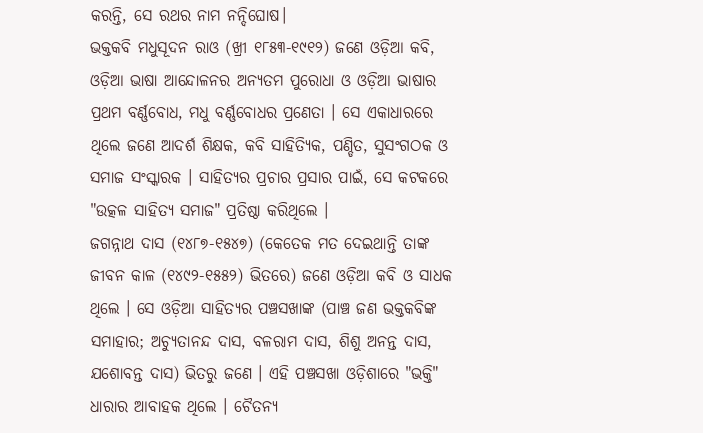କରନ୍ତି, ସେ ରଥର ନାମ ନନ୍ଦିଘୋଷ।
ଭକ୍ତକବି ମଧୁସୂଦନ ରାଓ (ଖ୍ରୀ ୧୮୫୩-୧୯୧୨) ଜଣେ ଓଡ଼ିଆ କବି, ଓଡ଼ିଆ ଭାଷା ଆନ୍ଦୋଳନର ଅନ୍ୟତମ ପୁରୋଧା ଓ ଓଡ଼ିଆ ଭାଷାର ପ୍ରଥମ ବର୍ଣ୍ଣବୋଧ, ମଧୁ ବର୍ଣ୍ଣବୋଧର ପ୍ରଣେତା । ସେ ଏକାଧାରରେ ଥିଲେ ଜଣେ ଆଦର୍ଶ ଶିକ୍ଷକ, କବି ସାହିତ୍ୟିକ, ପଣ୍ଡିତ, ସୁସଂଗଠକ ଓ ସମାଜ ସଂସ୍କାରକ । ସାହିତ୍ୟର ପ୍ରଚାର ପ୍ରସାର ପାଇଁ, ସେ କଟକରେ "ଉତ୍କଳ ସାହିତ୍ୟ ସମାଜ" ପ୍ରତିଷ୍ଠା କରିଥିଲେ ।
ଜଗନ୍ନାଥ ଦାସ (୧୪୮୭-୧୫୪୭) (କେତେକ ମତ ଦେଇଥାନ୍ତି ତାଙ୍କ ଜୀବନ କାଳ (୧୪୯୨-୧୫୫୨) ଭିତରେ) ଜଣେ ଓଡ଼ିଆ କବି ଓ ସାଧକ ଥିଲେ । ସେ ଓଡ଼ିଆ ସାହିତ୍ୟର ପଞ୍ଚସଖାଙ୍କ (ପାଞ୍ଚ ଜଣ ଭକ୍ତକବିଙ୍କ ସମାହାର; ଅଚ୍ୟୁତାନନ୍ଦ ଦାସ, ବଳରାମ ଦାସ, ଶିଶୁ ଅନନ୍ତ ଦାସ, ଯଶୋବନ୍ତ ଦାସ) ଭିତରୁ ଜଣେ । ଏହି ପଞ୍ଚସଖା ଓଡ଼ିଶାରେ "ଭକ୍ତି" ଧାରାର ଆବାହକ ଥିଲେ । ଚୈତନ୍ୟ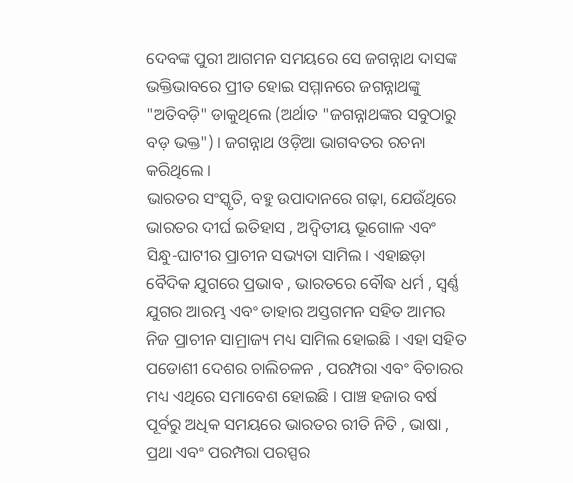ଦେବଙ୍କ ପୁରୀ ଆଗମନ ସମୟରେ ସେ ଜଗନ୍ନାଥ ଦାସଙ୍କ ଭକ୍ତିଭାବରେ ପ୍ରୀତ ହୋଇ ସମ୍ମାନରେ ଜଗନ୍ନାଥଙ୍କୁ "ଅତିବଡ଼ି" ଡାକୁଥିଲେ (ଅର୍ଥାତ "ଜଗନ୍ନାଥଙ୍କର ସବୁଠାରୁ ବଡ଼ ଭକ୍ତ") । ଜଗନ୍ନାଥ ଓଡ଼ିଆ ଭାଗବତର ରଚନା କରିଥିଲେ ।
ଭାରତର ସଂସ୍କୃତି, ବହୁ ଉପାଦାନରେ ଗଢ଼ା, ଯେଉଁଥିରେ ଭାରତର ଦୀର୍ଘ ଇତିହାସ , ଅଦ୍ୱିତୀୟ ଭୂଗୋଳ ଏବଂ ସିନ୍ଧୁ-ଘାଟୀର ପ୍ରାଚୀନ ସଭ୍ୟତା ସାମିଲ । ଏହାଛଡ଼ା ବୈଦିକ ଯୁଗରେ ପ୍ରଭାବ , ଭାରତରେ ବୌଦ୍ଧ ଧର୍ମ , ସ୍ୱର୍ଣ୍ଣ ଯୁଗର ଆରମ୍ଭ ଏବଂ ତାହାର ଅସ୍ତଗମନ ସହିତ ଆମର ନିଜ ପ୍ରାଚୀନ ସାମ୍ରାଜ୍ୟ ମଧ୍ୟ ସାମିଲ ହୋଇଛି । ଏହା ସହିତ ପଡୋଶୀ ଦେଶର ଚାଲିଚଳନ , ପରମ୍ପରା ଏବଂ ବିଚାରର ମଧ୍ୟ ଏଥିରେ ସମାବେଶ ହୋଇଛି । ପାଞ୍ଚ ହଜାର ବର୍ଷ ପୂର୍ବରୁ ଅଧିକ ସମୟରେ ଭାରତର ରୀତି ନିତି , ଭାଷା , ପ୍ରଥା ଏବଂ ପରମ୍ପରା ପରସ୍ପର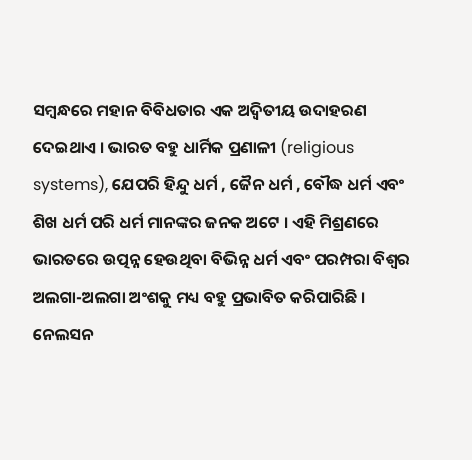ସମ୍ବନ୍ଧରେ ମହାନ ବିବିଧତାର ଏକ ଅଦ୍ୱିତୀୟ ଉଦାହରଣ ଦେଇଥାଏ । ଭାରତ ବହୁ ଧାର୍ମିକ ପ୍ରଣାଳୀ (religious systems), ଯେପରି ହିନ୍ଦୁ ଧର୍ମ , ଜୈନ ଧର୍ମ , ବୌଦ୍ଧ ଧର୍ମ ଏବଂ ଶିଖ ଧର୍ମ ପରି ଧର୍ମ ମାନଙ୍କର ଜନକ ଅଟେ । ଏହି ମିଶ୍ରଣରେ ଭାରତରେ ଉତ୍ପନ୍ନ ହେଉଥିବା ବିଭିନ୍ନ ଧର୍ମ ଏବଂ ପରମ୍ପରା ବିଶ୍ୱର ଅଲଗା-ଅଲଗା ଅଂଶକୁ ମଧ୍ୟ ବହୁ ପ୍ରଭାବିତ କରିପାରିଛି ।
ନେଲସନ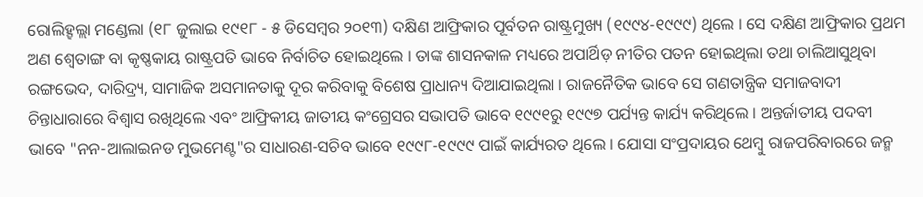ରୋଲିହ୍ହଲ୍ଲା ମଣ୍ଡେଲା (୧୮ ଜୁଲାଇ ୧୯୧୮ - ୫ ଡିସେମ୍ବର ୨୦୧୩) ଦକ୍ଷିଣ ଆଫ୍ରିକାର ପୂର୍ବତନ ରାଷ୍ଟ୍ରମୁଖ୍ୟ (୧୯୯୪-୧୯୯୯) ଥିଲେ । ସେ ଦକ୍ଷିଣ ଆଫ୍ରିକାର ପ୍ରଥମ ଅଣ ଶ୍ୱେତାଙ୍ଗ ବା କୃଷ୍ଣକାୟ ରାଷ୍ଟ୍ରପତି ଭାବେ ନିର୍ବାଚିତ ହୋଇଥିଲେ । ତାଙ୍କ ଶାସନକାଳ ମଧ୍ୟରେ ଅପାର୍ଥିଡ଼ ନୀତିର ପତନ ହୋଇଥିଲା ତଥା ଚାଲିଆସୁଥିବା ରଙ୍ଗଭେଦ, ଦାରିଦ୍ର୍ୟ, ସାମାଜିକ ଅସମାନତାକୁ ଦୂର କରିବାକୁ ବିଶେଷ ପ୍ରାଧାନ୍ୟ ଦିଆଯାଇଥିଲା । ରାଜନୈତିକ ଭାବେ ସେ ଗଣତାନ୍ତ୍ରିକ ସମାଜବାଦୀ ଚିନ୍ତାଧାରାରେ ବିଶ୍ୱାସ ରଖିଥିଲେ ଏବଂ ଆଫ୍ରିକୀୟ ଜାତୀୟ କଂଗ୍ରେସର ସଭାପତି ଭାବେ ୧୯୯୧ରୁ ୧୯୯୭ ପର୍ଯ୍ୟନ୍ତ କାର୍ଯ୍ୟ କରିଥିଲେ । ଅନ୍ତର୍ଜାତୀୟ ପଦବୀ ଭାବେ "ନନ-ଆଲାଇନଡ ମୁଭମେଣ୍ଟ"ର ସାଧାରଣ-ସଚିବ ଭାବେ ୧୯୯୮-୧୯୯୯ ପାଇଁ କାର୍ଯ୍ୟରତ ଥିଲେ । ଯୋସା ସଂପ୍ରଦାୟର ଥେମ୍ବୁ ରାଜପରିବାରରେ ଜନ୍ମ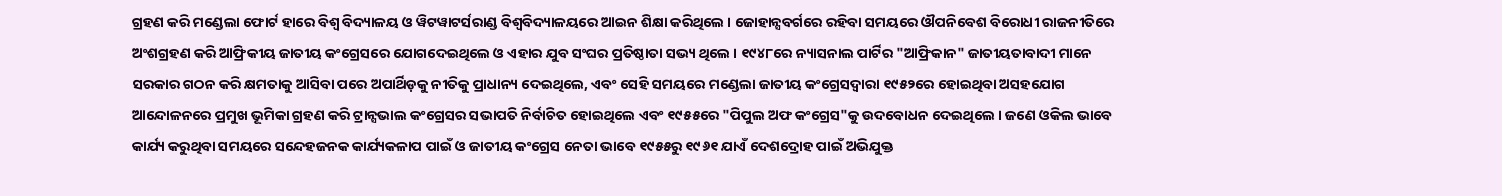ଗ୍ରହଣ କରି ମଣ୍ଡେଲା ଫୋର୍ଟ ହାରେ ବିଶ୍ୱ ବିଦ୍ୟାଳୟ ଓ ୱିଟୱାଟର୍ସରାଣ୍ଡ ବିଶ୍ୱବିଦ୍ୟାଳୟରେ ଆଇନ ଶିକ୍ଷା କରିଥିଲେ । ଜୋହାନ୍ସବର୍ଗରେ ରହିବା ସମୟରେ ଔପନିବେଶ ବିରୋଧୀ ରାଜନୀତିରେ ଅଂଶଗ୍ରହଣ କରି ଆଫ୍ରିକୀୟ ଜାତୀୟ କଂଗ୍ରେସରେ ଯୋଗଦେଇଥିଲେ ଓ ଏହାର ଯୁବ ସଂଘର ପ୍ରତିଷ୍ଠାତା ସଭ୍ୟ ଥିଲେ । ୧୯୪୮ରେ ନ୍ୟାସନାଲ ପାର୍ଟିର "ଆଫ୍ରିକାନ" ଜାତୀୟତାବାଦୀ ମାନେ ସରକାର ଗଠନ କରି କ୍ଷମତାକୁ ଆସିବା ପରେ ଅପାର୍ଥିଡ଼କୁ ନୀତିକୁ ପ୍ରାଧାନ୍ୟ ଦେଇଥିଲେ, ଏବଂ ସେହି ସମୟରେ ମଣ୍ଡେଲା ଜାତୀୟ କଂଗ୍ରେସଦ୍ୱାରା ୧୯୫୨ରେ ହୋଇଥିବା ଅସହଯୋଗ ଆନ୍ଦୋଳନରେ ପ୍ରମୁଖ ଭୂମିକା ଗ୍ରହଣ କରି ଟ୍ରାନ୍ସଭାଲ କଂଗ୍ରେସର ସଭାପତି ନିର୍ବାଚିତ ହୋଇଥିଲେ ଏବଂ ୧୯୫୫ରେ "ପିପୁଲ ଅଫ କଂଗ୍ରେସ"କୁ ଉଦବୋଧନ ଦେଇଥିଲେ । ଜଣେ ଓକିଲ ଭାବେ କାର୍ଯ୍ୟ କରୁଥିବା ସମୟରେ ସନ୍ଦେହଜନକ କାର୍ଯ୍ୟକଳାପ ପାଇଁ ଓ ଜାତୀୟ କଂଗ୍ରେସ ନେତା ଭାବେ ୧୯୫୫ରୁ ୧୯୬୧ ଯାଏଁ ଦେଶଦ୍ରୋହ ପାଇଁ ଅଭିଯୁକ୍ତ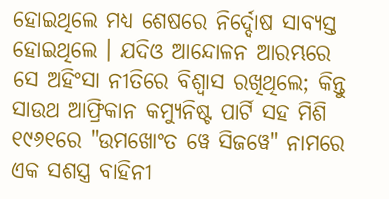ହୋଇଥିଲେ ମଧ୍ୟ ଶେଷରେ ନିର୍ଦ୍ଦୋଷ ସାବ୍ୟସ୍ତ ହୋଇଥିଲେ । ଯଦିଓ ଆନ୍ଦୋଳନ ଆରମ୍ଭରେ ସେ ଅହିଂସା ନୀତିରେ ବିଶ୍ୱାସ ରଖିଥିଲେ; କିନ୍ତୁ ସାଉଥ ଆଫ୍ରିକାନ କମ୍ୟୁନିଷ୍ଟ ପାର୍ଟି ସହ ମିଶି ୧୯୬୧ରେ "ଉମଖୋଂତ ୱେ ସିଜୱେ" ନାମରେ ଏକ ସଶସ୍ତ୍ର ବାହିନୀ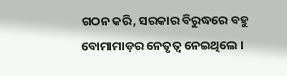ଗଠନ କରି, ସରକାର ବିରୁଦ୍ଧରେ ବହୁ ବୋମାମାଡ଼ର ନେତୃତ୍ୱ ନେଇଥିଲେ ।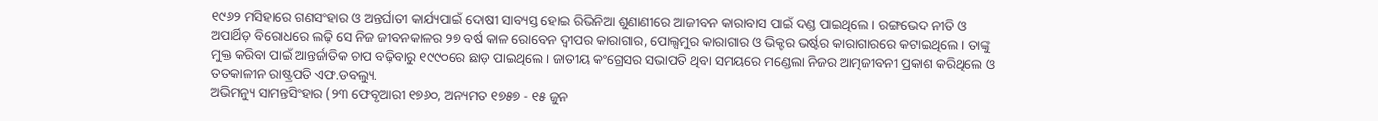୧୯୬୨ ମସିହାରେ ଗଣସଂହାର ଓ ଅନ୍ତର୍ଘାତୀ କାର୍ଯ୍ୟପାଇଁ ଦୋଷୀ ସାବ୍ୟସ୍ତ ହୋଇ ରିଭିନିଆ ଶୁଣାଣୀରେ ଆଜୀବନ କାରାବାସ ପାଇଁ ଦଣ୍ଡ ପାଇଥିଲେ । ରଙ୍ଗଭେଦ ନୀତି ଓ ଅପାର୍ଥିଡ଼ ବିରୋଧରେ ଲଢ଼ି ସେ ନିଜ ଜୀବନକାଳର ୨୭ ବର୍ଷ କାଳ ରୋବେନ ଦ୍ୱୀପର କାରାଗାର, ପୋଲ୍ସମୁର କାରାଗାର ଓ ଭିକ୍ଟର ଭର୍ଷ୍ଟର କାରାଗାରରେ କଟାଇଥିଲେ । ତାଙ୍କୁ ମୁକ୍ତ କରିବା ପାଇଁ ଆନ୍ତର୍ଜାତିକ ଚାପ ବଢ଼ିବାରୁ ୧୯୯୦ରେ ଛାଡ଼ ପାଇଥିଲେ । ଜାତୀୟ କଂଗ୍ରେସର ସଭାପତି ଥିବା ସମୟରେ ମଣ୍ଡେଲା ନିଜର ଆତ୍ମଜୀବନୀ ପ୍ରକାଶ କରିଥିଲେ ଓ ତତକାଳୀନ ରାଷ୍ଟ୍ରପତି ଏଫ.ଡବଲ୍ୟୁ.
ଅଭିମନ୍ୟୁ ସାମନ୍ତସିଂହାର (୨୩ ଫେବୃଆରୀ ୧୭୬୦, ଅନ୍ୟମତ ୧୭୫୭ - ୧୫ ଜୁନ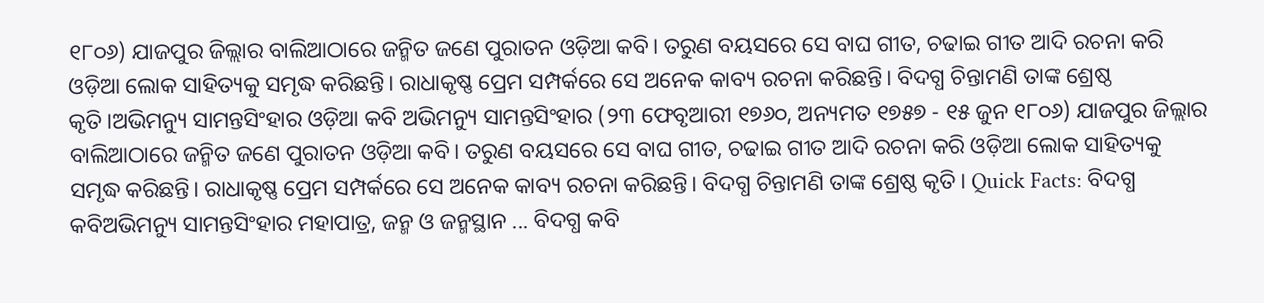୧୮୦୬) ଯାଜପୁର ଜିଲ୍ଲାର ବାଲିଆଠାରେ ଜନ୍ମିତ ଜଣେ ପୁରାତନ ଓଡ଼ିଆ କବି। ତରୁଣ ବୟସରେ ସେ ବାଘ ଗୀତ, ଚଢାଇ ଗୀତ ଆଦି ରଚନା କରି ଓଡ଼ିଆ ଲୋକ ସାହିତ୍ୟକୁ ସମୃଦ୍ଧ କରିଛନ୍ତି। ରାଧାକୃଷ୍ଣ ପ୍ରେମ ସମ୍ପର୍କରେ ସେ ଅନେକ କାବ୍ୟ ରଚନା କରିଛନ୍ତି। ବିଦଗ୍ଧ ଚିନ୍ତାମଣି ତାଙ୍କ ଶ୍ରେଷ୍ଠ କୃତି।ଅଭିମନ୍ୟୁ ସାମନ୍ତସିଂହାର ଓଡ଼ିଆ କବି ଅଭିମନ୍ୟୁ ସାମନ୍ତସିଂହାର (୨୩ ଫେବୃଆରୀ ୧୭୬୦, ଅନ୍ୟମତ ୧୭୫୭ - ୧୫ ଜୁନ ୧୮୦୬) ଯାଜପୁର ଜିଲ୍ଲାର ବାଲିଆଠାରେ ଜନ୍ମିତ ଜଣେ ପୁରାତନ ଓଡ଼ିଆ କବି। ତରୁଣ ବୟସରେ ସେ ବାଘ ଗୀତ, ଚଢାଇ ଗୀତ ଆଦି ରଚନା କରି ଓଡ଼ିଆ ଲୋକ ସାହିତ୍ୟକୁ ସମୃଦ୍ଧ କରିଛନ୍ତି। ରାଧାକୃଷ୍ଣ ପ୍ରେମ ସମ୍ପର୍କରେ ସେ ଅନେକ କାବ୍ୟ ରଚନା କରିଛନ୍ତି। ବିଦଗ୍ଧ ଚିନ୍ତାମଣି ତାଙ୍କ ଶ୍ରେଷ୍ଠ କୃତି। Quick Facts: ବିଦଗ୍ଧ କବିଅଭିମନ୍ୟୁ ସାମନ୍ତସିଂହାର ମହାପାତ୍ର, ଜନ୍ମ ଓ ଜନ୍ମସ୍ଥାନ ... ବିଦଗ୍ଧ କବି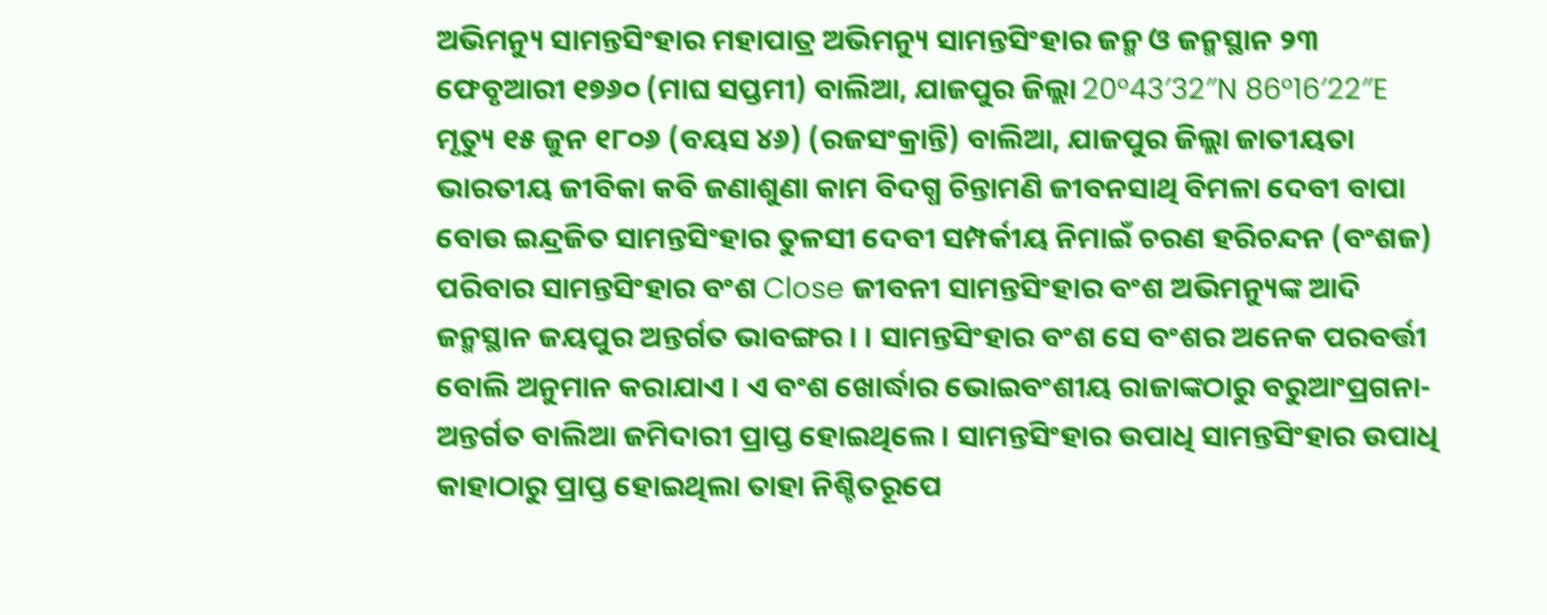ଅଭିମନ୍ୟୁ ସାମନ୍ତସିଂହାର ମହାପାତ୍ର ଅଭିମନ୍ୟୁ ସାମନ୍ତସିଂହାର ଜନ୍ମ ଓ ଜନ୍ମସ୍ଥାନ ୨୩ ଫେବୃଆରୀ ୧୭୬୦ (ମାଘ ସପ୍ତମୀ) ବାଲିଆ, ଯାଜପୁର ଜିଲ୍ଲା 20°43′32″N 86°16′22″E ମୃତ୍ୟୁ ୧୫ ଜୁନ ୧୮୦୬ (ବୟସ ୪୬) (ରଜସଂକ୍ରାନ୍ତି) ବାଲିଆ, ଯାଜପୁର ଜିଲ୍ଲା ଜାତୀୟତା ଭାରତୀୟ ଜୀବିକା କବି ଜଣାଶୁଣା କାମ ବିଦଗ୍ଧ ଚିନ୍ତାମଣି ଜୀବନସାଥି ବିମଳା ଦେବୀ ବାପା ବୋଉ ଇନ୍ଦ୍ରଜିତ ସାମନ୍ତସିଂହାର ତୁଳସୀ ଦେବୀ ସମ୍ପର୍କୀୟ ନିମାଇଁ ଚରଣ ହରିଚନ୍ଦନ (ବଂଶଜ) ପରିବାର ସାମନ୍ତସିଂହାର ବଂଶ Close ଜୀବନୀ ସାମନ୍ତସିଂହାର ବଂଶ ଅଭିମନ୍ୟୁଙ୍କ ଆଦି ଜନ୍ମସ୍ଥାନ ଜୟପୁର ଅନ୍ତର୍ଗତ ଭାବଙ୍ଗର । । ସାମନ୍ତସିଂହାର ବଂଶ ସେ ବଂଶର ଅନେକ ପରବର୍ତ୍ତୀ ବୋଲି ଅନୁମାନ କରାଯାଏ । ଏ ବଂଶ ଖୋର୍ଦ୍ଧାର ଭୋଇବଂଶୀୟ ରାଜାଙ୍କଠାରୁ ବରୁଆଂପ୍ରଗନା-ଅନ୍ତର୍ଗତ ବାଲିଆ ଜମିଦାରୀ ପ୍ରାପ୍ତ ହୋଇଥିଲେ । ସାମନ୍ତସିଂହାର ଉପାଧି ସାମନ୍ତସିଂହାର ଉପାଧି କାହାଠାରୁ ପ୍ରାପ୍ତ ହୋଇଥିଲା ତାହା ନିଶ୍ଚିତରୂପେ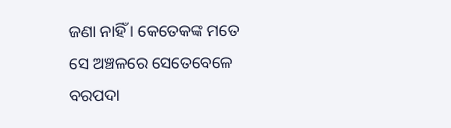ଜଣା ନାହିଁ । କେତେକଙ୍କ ମତେ ସେ ଅଞ୍ଚଳରେ ସେତେବେଳେ ବରପଦା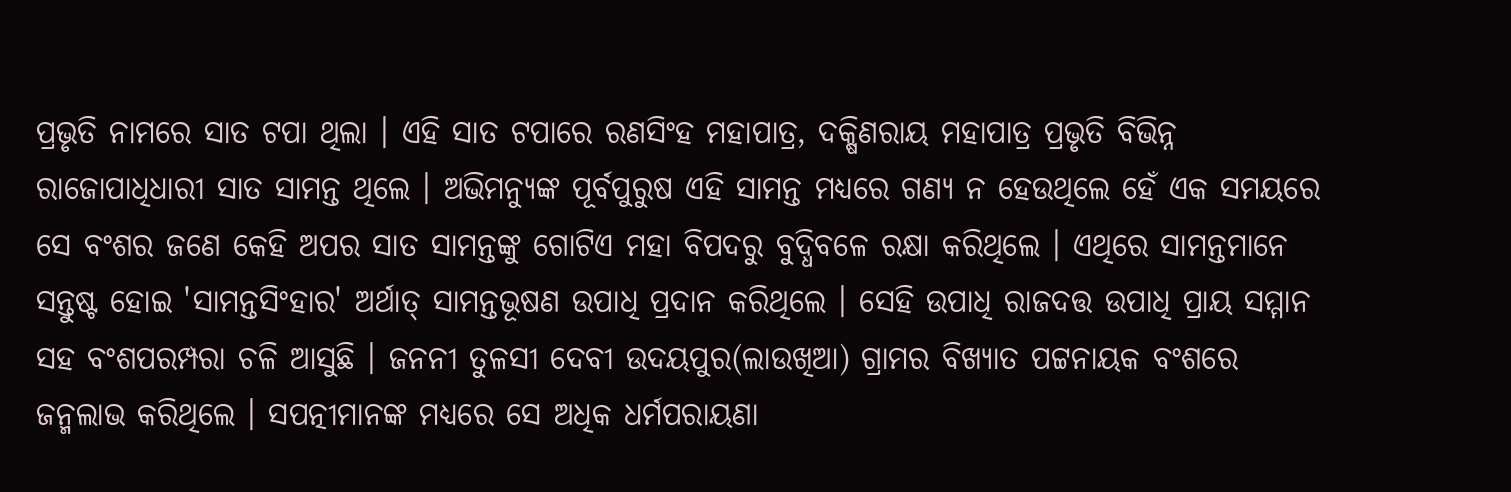ପ୍ରଭୃତି ନାମରେ ସାତ ଟପା ଥିଲା । ଏହି ସାତ ଟପାରେ ରଣସିଂହ ମହାପାତ୍ର, ଦକ୍ଷିଣରାୟ ମହାପାତ୍ର ପ୍ରଭୃତି ବିଭିନ୍ନ ରାଜୋପାଧିଧାରୀ ସାତ ସାମନ୍ତ ଥିଲେ । ଅଭିମନ୍ୟୁଙ୍କ ପୂର୍ବପୁରୁଷ ଏହି ସାମନ୍ତ ମଧ୍ୟରେ ଗଣ୍ୟ ନ ହେଉଥିଲେ ହେଁ ଏକ ସମୟରେ ସେ ବଂଶର ଜଣେ କେହି ଅପର ସାତ ସାମନ୍ତଙ୍କୁ ଗୋଟିଏ ମହା ବିପଦରୁ ବୁଦ୍ଧିବଳେ ରକ୍ଷା କରିଥିଲେ । ଏଥିରେ ସାମନ୍ତମାନେ ସନ୍ତୁଷ୍ଟ ହୋଇ 'ସାମନ୍ତସିଂହାର' ଅର୍ଥାତ୍ ସାମନ୍ତଭୂଷଣ ଉପାଧି ପ୍ରଦାନ କରିଥିଲେ । ସେହି ଉପାଧି ରାଜଦତ୍ତ ଉପାଧି ପ୍ରାୟ ସମ୍ମାନ ସହ ବଂଶପରମ୍ପରା ଚଳି ଆସୁଛି । ଜନନୀ ତୁଳସୀ ଦେବୀ ଉଦୟପୁର(ଲାଉଖିଆ) ଗ୍ରାମର ବିଖ୍ୟାତ ପଟ୍ଟନାୟକ ବଂଶରେ ଜନ୍ମଲାଭ କରିଥିଲେ । ସପତ୍ନୀମାନଙ୍କ ମଧ୍ୟରେ ସେ ଅଧିକ ଧର୍ମପରାୟଣା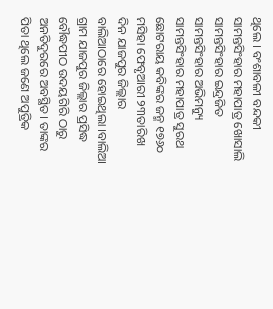ଥିଲେ । ବଂଶାବଳୀ ବନ୍ଦକୀ ସାମନ୍ତସିଂହାର ମହାପାତ୍ର ଖୋସାଲି ସାମନ୍ତସିଂହାର ଇନ୍ଦ୍ରଜିତ ସାମନ୍ତସିଂହାର ଅଭିମନ୍ୟୁ ସାମନ୍ତସିଂହାର ମହାପାତ୍ର ସୁରଥ ଛୋଟରାୟ କବିଙ୍କର ଜନ୍ମ ୧୭୬୦ ମସିହା ଫେବୃଆରୀ ୨୩ତାରିଖ ଦିନ ଯାଜପୁର ଜିଲ୍ଲାର ବାଲିଆଠାରେ ହୋଇଥିଲା ।ବାଲିଆ ଗ୍ରାମ ଯାଜପୁର ଜିଲ୍ଲାର ପ୍ରସିଦ୍ଧ ବୌଦ୍ଧପୀଠ ଉଦୟଗିରି ଠାରୁ ଅନତିଦୁରରେ ଅବସ୍ଥିତ। ତାଙ୍କର ପିତା ଥିଲେ ଜଣେ ଅପୁତ୍ରିକ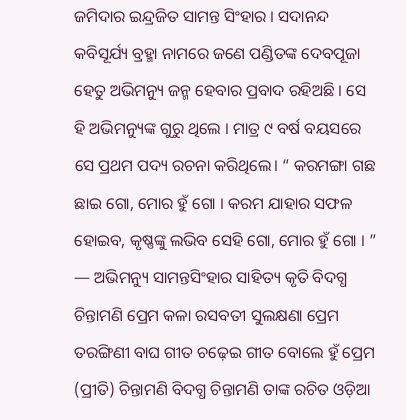ଜମିଦାର ଇନ୍ଦ୍ରଜିତ ସାମନ୍ତ ସିଂହାର । ସଦାନନ୍ଦ କବିସୂର୍ଯ୍ୟ ବ୍ରହ୍ମା ନାମରେ ଜଣେ ପଣ୍ଡିତଙ୍କ ଦେବପୂଜା ହେତୁ ଅଭିମନ୍ୟୁ ଜନ୍ମ ହେବାର ପ୍ରବାଦ ରହିଅଛି । ସେ ହି ଅଭିମନ୍ୟୁଙ୍କ ଗୁରୁ ଥିଲେ । ମାତ୍ର ୯ ବର୍ଷ ବୟସରେ ସେ ପ୍ରଥମ ପଦ୍ୟ ରଚନା କରିଥିଲେ। “ କରମଙ୍ଗା ଗଛ ଛାଇ ଗୋ, ମୋର ହୁଁ ଗୋ । କରମ ଯାହାର ସଫଳ ହୋଇବ, କୃଷ୍ଣଙ୍କୁ ଲଭିବ ସେହି ଗୋ, ମୋର ହୁଁ ଗୋ । ” — ଅଭିମନ୍ୟୁ ସାମନ୍ତସିଂହାର ସାହିତ୍ୟ କୃତି ବିଦଗ୍ଧ ଚିନ୍ତାମଣି ପ୍ରେମ କଳା ରସବତୀ ସୁଲକ୍ଷଣା ପ୍ରେମ ତରଙ୍ଗିଣୀ ବାଘ ଗୀତ ଚଢ଼େଇ ଗୀତ ବୋଲେ ହୁଁ ପ୍ରେମ (ପ୍ରୀତି) ଚିନ୍ତାମଣି ବିଦଗ୍ଧ ଚିନ୍ତାମଣି ତାଙ୍କ ରଚିତ ଓଡ଼ିଆ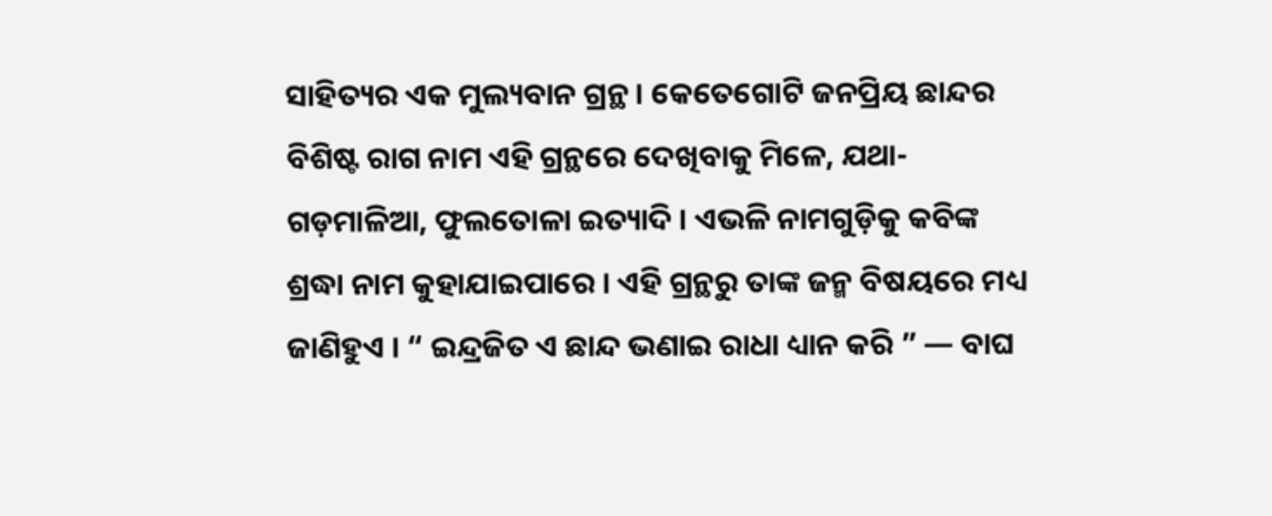ସାହିତ୍ୟର ଏକ ମୁଲ୍ୟବାନ ଗ୍ରନ୍ଥ । କେତେଗୋଟି ଜନପ୍ରିୟ ଛାନ୍ଦର ବିଶିଷ୍ଟ ରାଗ ନାମ ଏହି ଗ୍ରନ୍ଥରେ ଦେଖିବାକୁ ମିଳେ, ଯଥା- ଗଡ଼ମାଳିଆ, ଫୁଲତୋଳା ଇତ୍ୟାଦି । ଏଭଳି ନାମଗୁଡ଼ିକୁ କବିଙ୍କ ଶ୍ରଦ୍ଧା ନାମ କୁହାଯାଇପାରେ । ଏହି ଗ୍ରନ୍ଥରୁ ତାଙ୍କ ଜନ୍ମ ବିଷୟରେ ମଧ୍ୟ ଜାଣିହୁଏ । “ ଇନ୍ଦ୍ରଜିତ ଏ ଛାନ୍ଦ ଭଣାଇ ରାଧା ଧ୍ୟାନ କରି ” — ବାଘ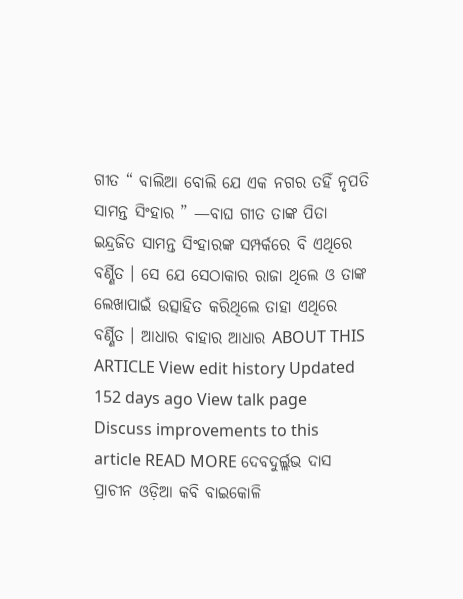ଗୀତ “ ବାଲିଆ ବୋଲି ଯେ ଏକ ନଗର ତହିଁ ନୃପତି ସାମନ୍ତ ସିଂହାର ” —ବାଘ ଗୀତ ତାଙ୍କ ପିତା ଇନ୍ଦ୍ରଜିତ ସାମନ୍ତ ସିଂହାରଙ୍କ ସମ୍ପର୍କରେ ବି ଏଥିରେ ବର୍ଣ୍ଣିତ । ସେ ଯେ ସେଠାକାର ରାଜା ଥିଲେ ଓ ତାଙ୍କ ଲେଖାପାଇଁ ଉତ୍ସାହିତ କରିଥିଲେ ତାହା ଏଥିରେ ବର୍ଣ୍ଣିତ । ଆଧାର ବାହାର ଆଧାର ABOUT THIS ARTICLE View edit history Updated 152 days ago View talk page Discuss improvements to this article READ MORE ଦେବଦୁର୍ଲ୍ଲଭ ଦାସ ପ୍ରାଚୀନ ଓଡ଼ିଆ କବି ବାଇକୋଳି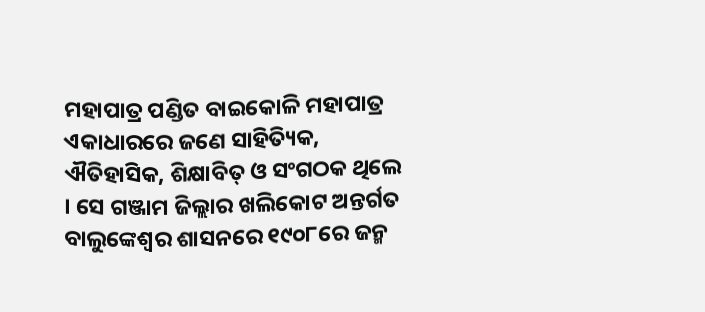ମହାପାତ୍ର ପଣ୍ଡିତ ବାଇକୋଳି ମହାପାତ୍ର ଏକାଧାରରେ ଜଣେ ସାହିତ୍ୟିକ, ଐତିହାସିକ, ଶିକ୍ଷାବିତ୍ ଓ ସଂଗଠକ ଥିଲେ । ସେ ଗଞ୍ଜାମ ଜିଲ୍ଲାର ଖଲିକୋଟ ଅନ୍ତର୍ଗତ ବାଲୁଙ୍କେଶ୍ୱର ଶାସନରେ ୧୯୦୮ରେ ଜନ୍ମ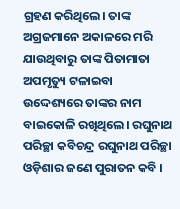ଗ୍ରହଣ କରିଥିଲେ। ତାଙ୍କ ଅଗ୍ରଜମାନେ ଅକାଳରେ ମରି ଯାଉଥିବାରୁ ତାଙ୍କ ପିତାମାତା ଅପମୃତ୍ୟୁ ଟଳାଇବା ଉଦ୍ଦେଶ୍ୟରେ ତାଙ୍କର ନାମ ବାଇକୋଳି ରଖିଥିଲେ। ରଘୁନାଥ ପରିଚ୍ଛା କବିଚନ୍ଦ୍ର ରଘୁନାଥ ପରିଚ୍ଛା ଓଡ଼ିଶାର ଜଣେ ପୁରାତନ କବି ।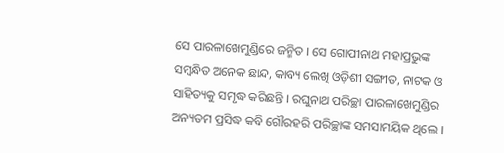ସେ ପାରଳାଖେମୁଣ୍ଡିରେ ଜନ୍ମିତ । ସେ ଗୋପୀନାଥ ମହାପ୍ରଭୁଙ୍କ ସମ୍ବନ୍ଧିତ ଅନେକ ଛାନ୍ଦ, କାବ୍ୟ ଲେଖି ଓଡ଼ିଶୀ ସଙ୍ଗୀତ, ନାଟକ ଓ ସାହିତ୍ୟକୁ ସମୃଦ୍ଧ କରିଛନ୍ତି । ରଘୁନାଥ ପରିଚ୍ଛା ପାରଳାଖେମୁଣ୍ଡିର ଅନ୍ୟତମ ପ୍ରସିଦ୍ଧ କବି ଗୌରହରି ପରିଚ୍ଛାଙ୍କ ସମସାମୟିକ ଥିଲେ ।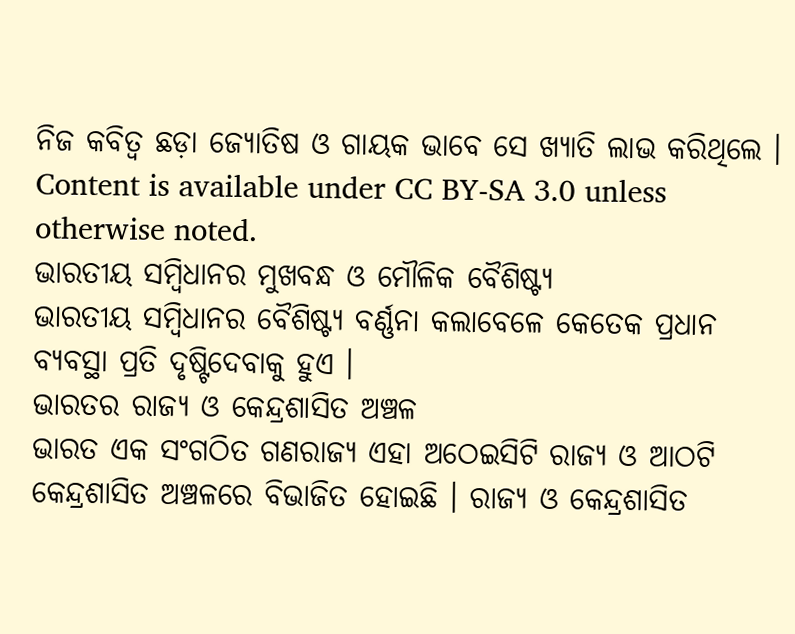ନିଜ କବିତ୍ୱ ଛଡ଼ା ଜ୍ୟୋତିଷ ଓ ଗାୟକ ଭାବେ ସେ ଖ୍ୟାତି ଲାଭ କରିଥିଲେ । Content is available under CC BY-SA 3.0 unless otherwise noted.
ଭାରତୀୟ ସମ୍ବିଧାନର ମୁଖବନ୍ଧ ଓ ମୌଳିକ ବୈଶିଷ୍ଟ୍ୟ
ଭାରତୀୟ ସମ୍ବିଧାନର ବୈଶିଷ୍ଟ୍ୟ ବର୍ଣ୍ଣନା କଲାବେଳେ କେତେକ ପ୍ରଧାନ ବ୍ୟବସ୍ଥା ପ୍ରତି ଦୃଷ୍ଟିଦେବାକୁ ହୁଏ ।
ଭାରତର ରାଜ୍ୟ ଓ କେନ୍ଦ୍ରଶାସିତ ଅଞ୍ଚଳ
ଭାରତ ଏକ ସଂଗଠିତ ଗଣରାଜ୍ୟ ଏହା ଅଠେଇସିଟି ରାଜ୍ୟ ଓ ଆଠଟି କେନ୍ଦ୍ରଶାସିତ ଅଞ୍ଚଳରେ ବିଭାଜିତ ହୋଇଛି । ରାଜ୍ୟ ଓ କେନ୍ଦ୍ରଶାସିତ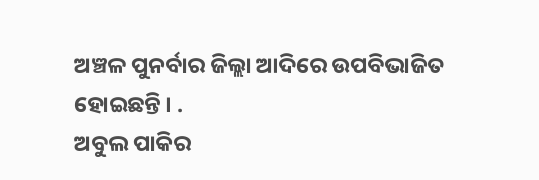ଅଞ୍ଚଳ ପୁନର୍ବାର ଜିଲ୍ଲା ଆଦିରେ ଉପବିଭାଜିତ ହୋଇଛନ୍ତି । .
ଅବୁଲ ପାକିର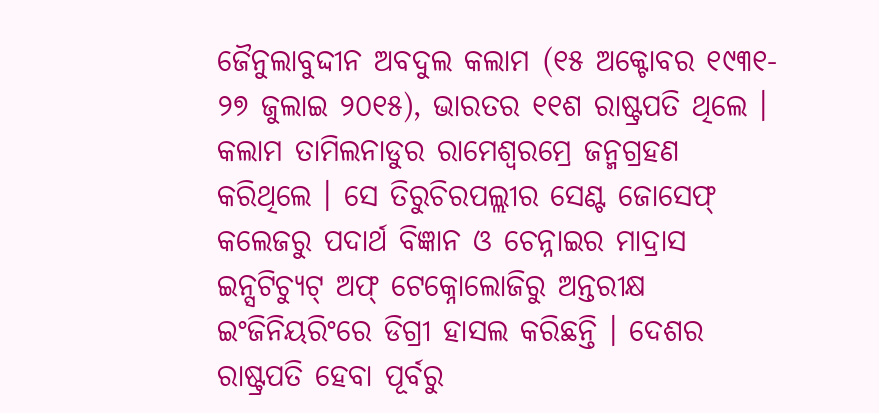ଜୈନୁଲାବୁଦ୍ଦୀନ ଅବଦୁଲ କଲାମ (୧୫ ଅକ୍ଟୋବର ୧୯୩୧- ୨୭ ଜୁଲାଇ ୨୦୧୫), ଭାରତର ୧୧ଶ ରାଷ୍ଟ୍ରପତି ଥିଲେ । କଲାମ ତାମିଲନାଡୁର ରାମେଶ୍ୱରମ୍ରେ ଜନ୍ମଗ୍ରହଣ କରିଥିଲେ । ସେ ତିରୁଚିରପଲ୍ଲୀର ସେଣ୍ଟ ଜୋସେଫ୍ କଲେଜରୁ ପଦାର୍ଥ ବିଜ୍ଞାନ ଓ ଚେନ୍ନାଇର ମାଦ୍ରାସ ଇନ୍ସଟିଚ୍ୟୁଟ୍ ଅଫ୍ ଟେକ୍ନୋଲୋଜିରୁ ଅନ୍ତରୀକ୍ଷ ଇଂଜିନିୟରିଂରେ ଡିଗ୍ରୀ ହାସଲ କରିଛନ୍ତି । ଦେଶର ରାଷ୍ଟ୍ରପତି ହେବା ପୂର୍ବରୁ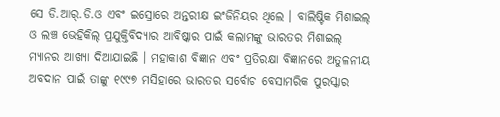ସେ ଡି.ଆର୍.ଡି.ଓ ଏବଂ ଇସ୍ରୋରେ ଅନ୍ତରୀକ୍ଷ ଇଂଜିନିୟର ଥିଲେ । ବାଲିଷ୍ଟିକ ମିଶାଇଲ୍ ଓ ଲଞ୍ଚ ଭେହିକିଲ୍ ପ୍ରଯୁକ୍ତିବିଦ୍ୟାର ଆବିଷ୍କାର ପାଇଁ କଲାମଙ୍କୁ ଭାରତର ମିଶାଇଲ୍ ମ୍ୟାନର ଆଖ୍ୟା ଦିଆଯାଇଛି । ମହାକାଶ ବିଜ୍ଞାନ ଏବଂ ପ୍ରତିରକ୍ଷା ବିଜ୍ଞାନରେ ଅତୁଳନୀୟ ଅବଦାନ ପାଇଁ ତାଙ୍କୁ ୧୯୯୭ ମସିହାରେ ଭାରତର ସର୍ବୋଚ ବେସାମରିକ ପୁରସ୍କାର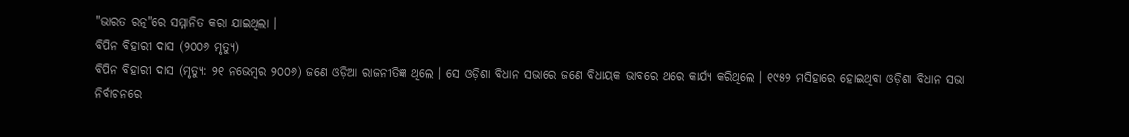"ଭାରତ ରତ୍ନ"ରେ ସମ୍ମାନିତ କରା ଯାଇଥିଲା ।
ବିପିନ ବିହାରୀ ଦାସ (୨୦୦୬ ମୃତ୍ୟୁ)
ବିପିନ ବିହାରୀ ଦାସ (ମୃତ୍ୟୁ: ୨୧ ନଭେମ୍ବର ୨୦୦୬) ଜଣେ ଓଡ଼ିଆ ରାଜନୀତିଜ୍ଞ ଥିଲେ । ସେ ଓଡ଼ିଶା ବିଧାନ ସଭାରେ ଜଣେ ବିଧାୟକ ଭାବରେ ଥରେ କାର୍ଯ୍ୟ କରିଥିଲେ । ୧୯୫୨ ମସିହାରେ ହୋଇଥିବା ଓଡ଼ିଶା ବିଧାନ ସଭା ନିର୍ବାଚନରେ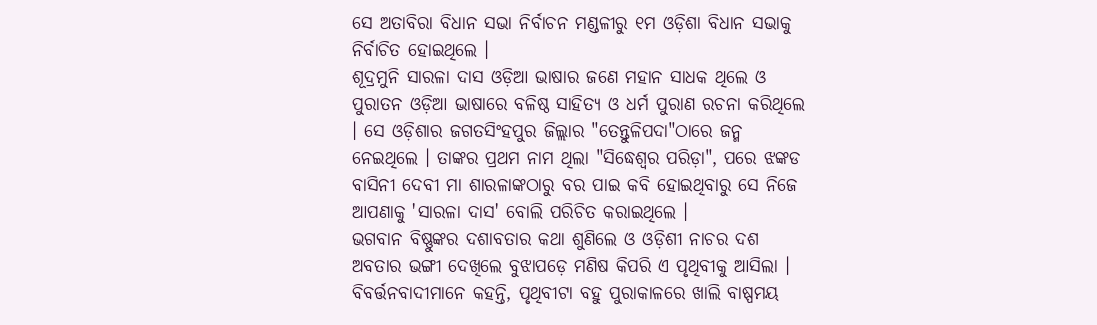ସେ ଅତାବିରା ବିଧାନ ସଭା ନିର୍ବାଚନ ମଣ୍ଡଳୀରୁ ୧ମ ଓଡ଼ିଶା ବିଧାନ ସଭାକୁ ନିର୍ବାଚିତ ହୋଇଥିଲେ ।
ଶୂଦ୍ରମୁନି ସାରଳା ଦାସ ଓଡ଼ିଆ ଭାଷାର ଜଣେ ମହାନ ସାଧକ ଥିଲେ ଓ ପୁରାତନ ଓଡ଼ିଆ ଭାଷାରେ ବଳିଷ୍ଠ ସାହିତ୍ୟ ଓ ଧର୍ମ ପୁରାଣ ରଚନା କରିଥିଲେ । ସେ ଓଡ଼ିଶାର ଜଗତସିଂହପୁର ଜିଲ୍ଲାର "ତେନ୍ତୁଳିପଦା"ଠାରେ ଜନ୍ମ ନେଇଥିଲେ । ତାଙ୍କର ପ୍ରଥମ ନାମ ଥିଲା "ସିଦ୍ଧେଶ୍ୱର ପରିଡ଼ା", ପରେ ଝଙ୍କଡ ବାସିନୀ ଦେବୀ ମା ଶାରଳାଙ୍କଠାରୁ ବର ପାଇ କବି ହୋଇଥିବାରୁ ସେ ନିଜେ ଆପଣାକୁ 'ସାରଳା ଦାସ' ବୋଲି ପରିଚିତ କରାଇଥିଲେ ।
ଭଗବାନ ବିଷ୍ଣୁଙ୍କର ଦଶାବତାର କଥା ଶୁଣିଲେ ଓ ଓଡ଼ିଶୀ ନାଚର ଦଶ ଅବତାର ଭଙ୍ଗୀ ଦେଖିଲେ ବୁଝାପଡ଼େ ମଣିଷ କିପରି ଏ ପୃଥିବୀକୁ ଆସିଲା । ବିବର୍ତ୍ତନବାଦୀମାନେ କହନ୍ତି, ପୃଥିବୀଟା ବହୁ ପୁରାକାଳରେ ଖାଲି ବାଷ୍ପମୟ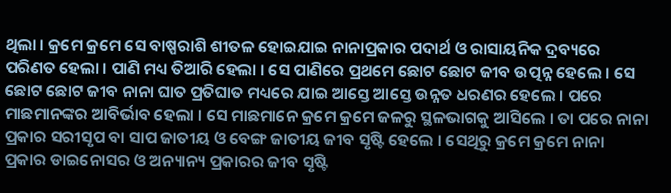ଥିଲା । କ୍ରମେ କ୍ରମେ ସେ ବାଷ୍ପରାଶି ଶୀତଳ ହୋଇଯାଇ ନାନାପ୍ରକାର ପଦାର୍ଥ ଓ ରାସାୟନିକ ଦ୍ରବ୍ୟରେ ପରିଣତ ହେଲା । ପାଣି ମଧ୍ୟ ତିଆରି ହେଲା । ସେ ପାଣିରେ ପ୍ରଥମେ ଛୋଟ ଛୋଟ ଜୀବ ଉତ୍ପନ୍ନ ହେଲେ । ସେ ଛୋଟ ଛୋଟ ଜୀବ ନାନା ଘାତ ପ୍ରତିଘାତ ମଧ୍ୟରେ ଯାଇ ଆସ୍ତେ ଆସ୍ତେ ଉନ୍ନତ ଧରଣର ହେଲେ । ପରେ ମାଛମାନଙ୍କର ଆବିର୍ଭାବ ହେଲା । ସେ ମାଛମାନେ କ୍ରମେ କ୍ରମେ ଜଳରୁ ସ୍ଥଳଭାଗକୁ ଆସିଲେ । ତା ପରେ ନାନା ପ୍ରକାର ସରୀସୃପ ବା ସାପ ଜାତୀୟ ଓ ବେଙ୍ଗ ଜାତୀୟ ଜୀବ ସୃଷ୍ଟି ହେଲେ । ସେଥିରୁ କ୍ରମେ କ୍ରମେ ନାନା ପ୍ରକାର ଡାଇନୋସର ଓ ଅନ୍ୟାନ୍ୟ ପ୍ରକାରର ଜୀବ ସୃଷ୍ଟି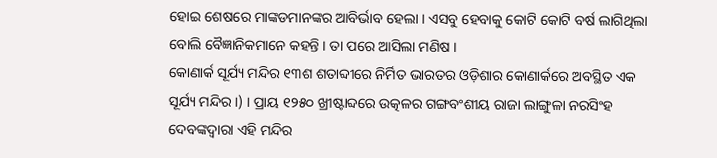ହୋଇ ଶେଷରେ ମାଙ୍କଡମାନଙ୍କର ଆବିର୍ଭାବ ହେଲା । ଏସବୁ ହେବାକୁ କୋଟି କୋଟି ବର୍ଷ ଲାଗିଥିଲା ବୋଲି ବୈଜ୍ଞାନିକମାନେ କହନ୍ତି । ତା ପରେ ଆସିଲା ମଣିଷ ।
କୋଣାର୍କ ସୂର୍ଯ୍ୟ ମନ୍ଦିର ୧୩ଶ ଶତାବ୍ଦୀରେ ନିର୍ମିତ ଭାରତର ଓଡ଼ିଶାର କୋଣାର୍କରେ ଅବସ୍ଥିତ ଏକ ସୂର୍ଯ୍ୟ ମନ୍ଦିର ।) । ପ୍ରାୟ ୧୨୫୦ ଖ୍ରୀଷ୍ଟାବ୍ଦରେ ଉତ୍କଳର ଗଙ୍ଗବଂଶୀୟ ରାଜା ଲାଙ୍ଗୁଳା ନରସିଂହ ଦେବଙ୍କଦ୍ୱାରା ଏହି ମନ୍ଦିର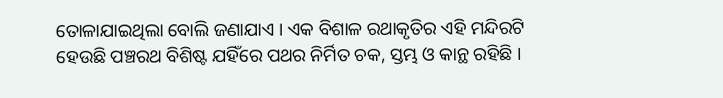ତୋଳାଯାଇଥିଲା ବୋଲି ଜଣାଯାଏ । ଏକ ବିଶାଳ ରଥାକୃତିର ଏହି ମନ୍ଦିରଟି ହେଉଛି ପଞ୍ଚରଥ ବିଶିଷ୍ଟ ଯହିଁରେ ପଥର ନିର୍ମିତ ଚକ, ସ୍ତମ୍ଭ ଓ କାନ୍ଥ ରହିଛି ।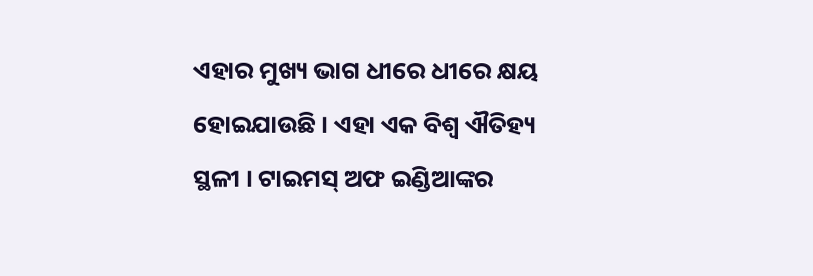ଏହାର ମୁଖ୍ୟ ଭାଗ ଧୀରେ ଧୀରେ କ୍ଷୟ ହୋଇଯାଉଛି । ଏହା ଏକ ବିଶ୍ୱ ଐତିହ୍ୟ ସ୍ଥଳୀ । ଟାଇମସ୍ ଅଫ ଇଣ୍ଡିଆଙ୍କର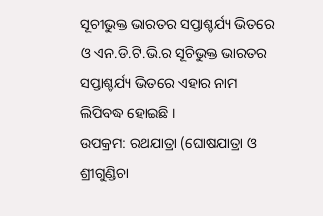ସୂଚୀଭୁକ୍ତ ଭାରତର ସପ୍ତାଶ୍ଚର୍ଯ୍ୟ ଭିତରେ ଓ ଏନ.ଡି.ଟି.ଭି.ର ସୂଚିଭୁକ୍ତ ଭାରତର ସପ୍ତାଶ୍ଚର୍ଯ୍ୟ ଭିତରେ ଏହାର ନାମ ଲିପିବଦ୍ଧ ହୋଇଛି ।
ଉପକ୍ରମ: ରଥଯାତ୍ରା (ଘୋଷଯାତ୍ରା ଓ ଶ୍ରୀଗୁଣ୍ଡିଚା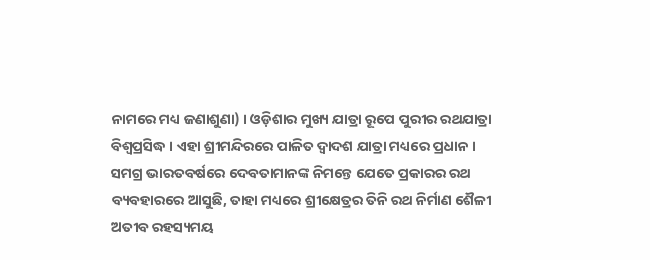ନାମରେ ମଧ୍ୟ ଜଣାଶୁଣା) । ଓଡ଼ିଶାର ମୁଖ୍ୟ ଯାତ୍ରା ରୂପେ ପୁରୀର ରଥଯାତ୍ରା ବିଶ୍ୱପ୍ରସିଦ୍ଧ । ଏହା ଶ୍ରୀମନ୍ଦିରରେ ପାଳିତ ଦ୍ୱାଦଶ ଯାତ୍ରା ମଧ୍ୟରେ ପ୍ରଧାନ । ସମଗ୍ର ଭାରତବର୍ଷରେ ଦେବତାମାନଙ୍କ ନିମନ୍ତେ ଯେତେ ପ୍ରକାରର ରଥ ବ୍ୟବହାରରେ ଆସୁଛି, ତାହା ମଧ୍ୟରେ ଶ୍ରୀକ୍ଷେତ୍ରର ତିନି ରଥ ନିର୍ମାଣ ଶୈଳୀ ଅତୀବ ରହସ୍ୟମୟ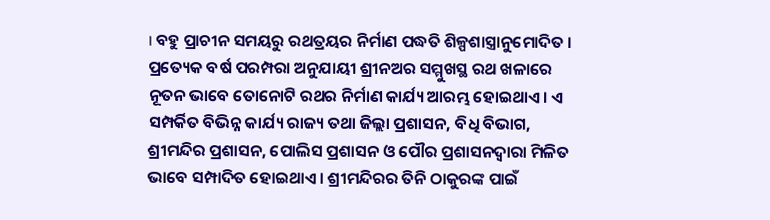। ବହୁ ପ୍ରାଚୀନ ସମୟରୁ ରଥତ୍ରୟର ନିର୍ମାଣ ପଦ୍ଧତି ଶିଳ୍ପଶାସ୍ତ୍ରାନୁମୋଦିତ । ପ୍ରତ୍ୟେକ ବର୍ଷ ପରମ୍ପରା ଅନୁଯାୟୀ ଶ୍ରୀନଅର ସମ୍ମୁଖସ୍ଥ ରଥ ଖଳାରେ ନୂତନ ଭାବେ ତୋନୋଟି ରଥର ନିର୍ମାଣ କାର୍ଯ୍ୟ ଆରମ୍ଭ ହୋଇଥାଏ। ଏ ସମ୍ପର୍କିତ ବିଭିନ୍ନ କାର୍ଯ୍ୟ ରାଜ୍ୟ ତଥା ଜିଲ୍ଲା ପ୍ରଶାସନ, ବିଧି ବିଭାଗ, ଶ୍ରୀମନ୍ଦିର ପ୍ରଶାସନ, ପୋଲିସ ପ୍ରଶାସନ ଓ ପୌର ପ୍ରଶାସନଦ୍ୱାରା ମିଳିତ ଭାବେ ସମ୍ପାଦିତ ହୋଇଥାଏ। ଶ୍ରୀମନ୍ଦିରର ତିନି ଠାକୁରଙ୍କ ପାଇଁ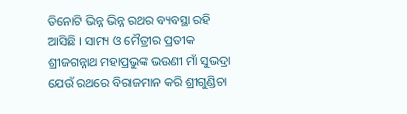ତିନୋଟି ଭିନ୍ନ ଭିନ୍ନ ରଥର ବ୍ୟବସ୍ଥା ରହି ଆସିଛି । ସାମ୍ୟ ଓ ମୈତ୍ରୀର ପ୍ରତୀକ ଶ୍ରୀଜଗନ୍ନାଥ ମହାପ୍ରଭୁଙ୍କ ଭଉଣୀ ମାଁ ସୁଭଦ୍ରା ଯେଉଁ ରଥରେ ବିରାଜମାନ କରି ଶ୍ରୀଗୁଣ୍ଡିଚା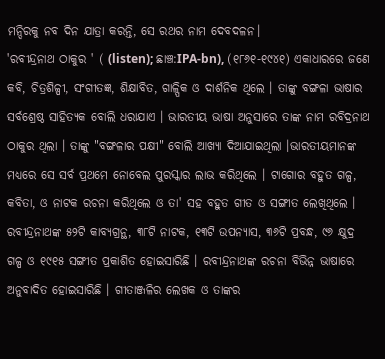ମନ୍ଦିରକୁ ନବ ଦିନ ଯାତ୍ରା କରନ୍ତି, ସେ ରଥର ନାମ ଦେବଦଳନ।
'ରବୀନ୍ଦ୍ରନାଥ ଠାକୁର ' ( (listen); ଛାଞ୍ଚ:IPA-bn), (୧୮୬୧-୧୯୪୧) ଏକାଧାରରେ ଜଣେ କବି, ଚିତ୍ରଶିଳ୍ପୀ, ସଂଗୀତଜ୍ଞ, ଶିକ୍ଷାବିତ, ଗାଳ୍ପିକ ଓ ଦାର୍ଶନିକ ଥିଲେ । ତାଙ୍କୁ ବଙ୍ଗଳା ଭାଷାର ସର୍ବଶ୍ରେଷ୍ଠ ସାହିତ୍ୟକ ବୋଲି ଧରାଯାଏ । ଭାରତୀୟ ଭାଷା ଅନୁସାରେ ତାଙ୍କ ନାମ ରବିଦ୍ରନାଥ ଠାକୁର ଥିଲା । ତାଙ୍କୁ "ବଙ୍ଗଳାର ପକ୍ଷୀ" ବୋଲି ଆଖ୍ୟା ଦିଆଯାଇଥିଲା ।ଭାରତୀୟମାନଙ୍କ ମଧ୍ୟରେ ସେ ସର୍ବ ପ୍ରଥମେ ନୋବେଲ ପୁରସ୍କାର ଲାଭ କରିଥିଲେ । ଟାଗୋର ବହୁତ ଗଳ୍ପ, କବିତା, ଓ ନାଟକ ରଚନା କରିଥିଲେ ଓ ତା' ସହ ବହୁତ ଗୀତ ଓ ସଙ୍ଗୀତ ଲେଖିଥିଲେ । ରବୀନ୍ଦ୍ରନାଥଙ୍କ ୫୨ଟି କାବ୍ୟଗ୍ରନ୍ଥ, ୩୮ଟି ନାଟକ, ୧୩ଟି ଉପନ୍ୟାସ, ୩୬ଟି ପ୍ରବନ୍ଧ, ୯୬ କ୍ଷୁଦ୍ର ଗଳ୍ପ ଓ ୧୯୧୫ ସଙ୍ଗୀତ ପ୍ରକାଶିତ ହୋଇସାରିଛି । ରବୀନ୍ଦ୍ରନାଥଙ୍କ ରଚନା ବିଭିନ୍ନ ଭାଷାରେ ଅନୁବାଦିତ ହୋଇସାରିଛି । ଗୀତାଞ୍ଜଳିର ଲେଖକ ଓ ତାଙ୍କର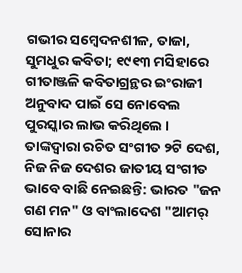ଗଭୀର ସମ୍ବେଦନଶୀଳ, ତାଜା, ସୁମଧୁର କବିତା; ୧୯୧୩ ମସିହାରେ ଗୀତାଞ୍ଜଳି କବିତାଗ୍ରନ୍ଥର ଇଂରାଜୀ ଅନୁବାଦ ପାଇଁ ସେ ନୋବେଲ ପୁରସ୍କାର ଲାଭ କରିଥିଲେ । ତାଙ୍କଦ୍ୱାରା ରଚିତ ସଂଗୀତ ୨ଟି ଦେଶ, ନିଜ ନିଜ ଦେଶର ଜାତୀୟ ସଂଗୀତ ଭାବେ ବାଛି ନେଇଛନ୍ତି: ଭାରତ "ଜନ ଗଣ ମନ" ଓ ବାଂଲାଦେଶ "ଆମର୍ ସୋନାର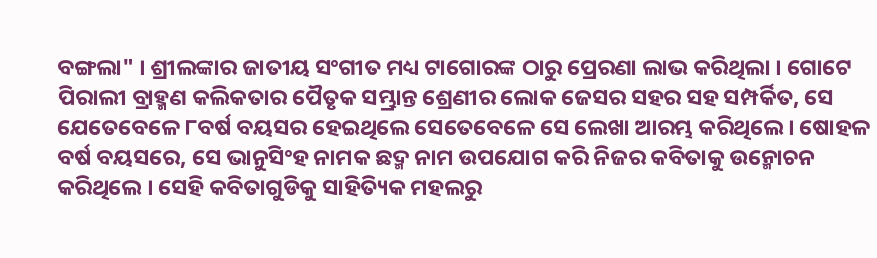ବଙ୍ଗଲା" । ଶ୍ରୀଲଙ୍କାର ଜାତୀୟ ସଂଗୀତ ମଧ୍ୟ ଟାଗୋରଙ୍କ ଠାରୁ ପ୍ରେରଣା ଲାଭ କରିଥିଲା । ଗୋଟେ ପିରାଲୀ ବ୍ରାହ୍ମଣ କଲିକତାର ପୈତୃକ ସମ୍ଭ୍ରାନ୍ତ ଶ୍ରେଣୀର ଲୋକ ଜେସର ସହର ସହ ସମ୍ପର୍କିତ, ସେ ଯେତେବେଳେ ୮ବର୍ଷ ବୟସର ହେଇଥିଲେ ସେତେବେଳେ ସେ ଲେଖା ଆରମ୍ଭ କରିଥିଲେ । ଷୋହଳ ବର୍ଷ ବୟସରେ, ସେ ଭାନୁସିଂହ ନାମକ ଛଦ୍ମ ନାମ ଉପଯୋଗ କରି ନିଜର କବିତାକୁ ଉନ୍ମୋଚନ କରିଥିଲେ । ସେହି କବିତାଗୁଡିକୁ ସାହିତ୍ୟିକ ମହଲରୁ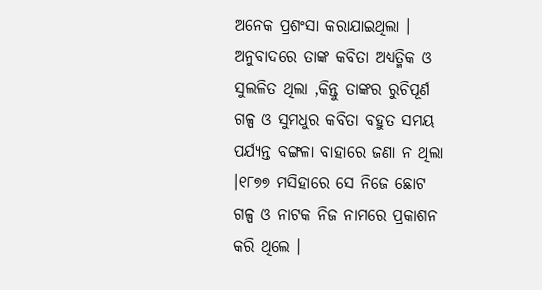ଅନେକ ପ୍ରଶଂସା କରାଯାଇଥିଲା । ଅନୁବାଦରେ ତାଙ୍କ କବିତା ଅଧ୍ୟତ୍ମିକ ଓ ସୁଲଳିତ ଥିଲା ,କିନ୍ତୁ ତାଙ୍କର ରୁଚିପୂର୍ଣ ଗଳ୍ପ ଓ ସୁମଧୁର କବିତା ବହୁତ ସମୟ ପର୍ଯ୍ୟନ୍ତ ବଙ୍ଗଳା ବାହାରେ ଜଣା ନ ଥିଲା ।୧୮୭୭ ମସିହାରେ ସେ ନିଜେ ଛୋଟ ଗଳ୍ପ ଓ ନାଟକ ନିଜ ନାମରେ ପ୍ରକାଶନ କରି ଥିଲେ ।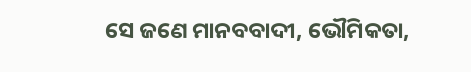ସେ ଜଣେ ମାନବବାଦୀ, ଭୌମିକତା,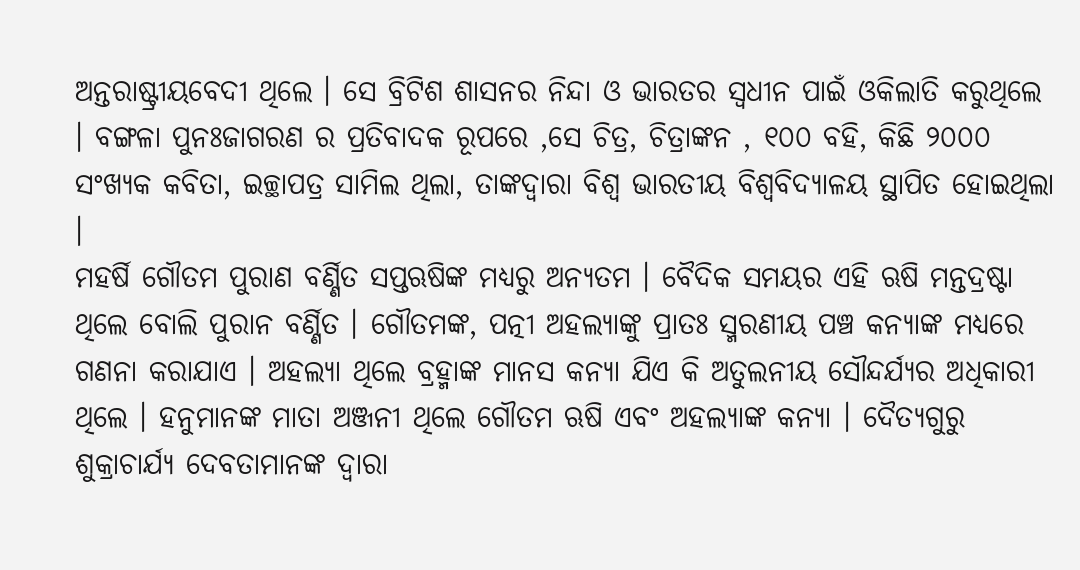ଅନ୍ତରାଷ୍ଟ୍ରୀୟବେଦୀ ଥିଲେ । ସେ ବ୍ରିଟିଶ ଶାସନର ନିନ୍ଦା ଓ ଭାରତର ସ୍ୱଧୀନ ପାଇଁ ଓକିଲାତି କରୁଥିଲେ । ବଙ୍ଗଳା ପୁନଃଜାଗରଣ ର ପ୍ରତିବାଦକ ରୂପରେ ,ସେ ଚିତ୍ର, ଚିତ୍ରାଙ୍କନ , ୧୦୦ ବହି, କିଛି ୨୦୦୦ ସଂଖ୍ୟକ କବିତା, ଇଚ୍ଛାପତ୍ର ସାମିଲ ଥିଲା, ତାଙ୍କଦ୍ୱାରା ବିଶ୍ୱ ଭାରତୀୟ ବିଶ୍ୱବିଦ୍ୟାଳୟ ସ୍ଥାପିତ ହୋଇଥିଲା ।
ମହର୍ଷି ଗୌତମ ପୁରାଣ ବର୍ଣ୍ଣିତ ସପ୍ତଋଷିଙ୍କ ମଧ୍ୟରୁ ଅନ୍ୟତମ । ବୈଦିକ ସମୟର ଏହି ଋଷି ମନ୍ତଦ୍ରଷ୍ଟା ଥିଲେ ବୋଲି ପୁରାନ ବର୍ଣ୍ଣିତ । ଗୌତମଙ୍କ, ପତ୍ନୀ ଅହଲ୍ୟାଙ୍କୁ ପ୍ରାତଃ ସ୍ମରଣୀୟ ପଞ୍ଚ କନ୍ୟାଙ୍କ ମଧ୍ୟରେ ଗଣନା କରାଯାଏ । ଅହଲ୍ୟା ଥିଲେ ବ୍ରହ୍ମାଙ୍କ ମାନସ କନ୍ୟା ଯିଏ କି ଅତୁଲନୀୟ ସୌନ୍ଦର୍ଯ୍ୟର ଅଧିକାରୀ ଥିଲେ । ହନୁମାନଙ୍କ ମାତା ଅଞ୍ଜନୀ ଥିଲେ ଗୌତମ ଋଷି ଏବଂ ଅହଲ୍ୟାଙ୍କ କନ୍ୟା । ଦୈତ୍ୟଗୁରୁ ଶୁକ୍ରାଚାର୍ଯ୍ୟ ଦେବତାମାନଙ୍କ ଦ୍ୱାରା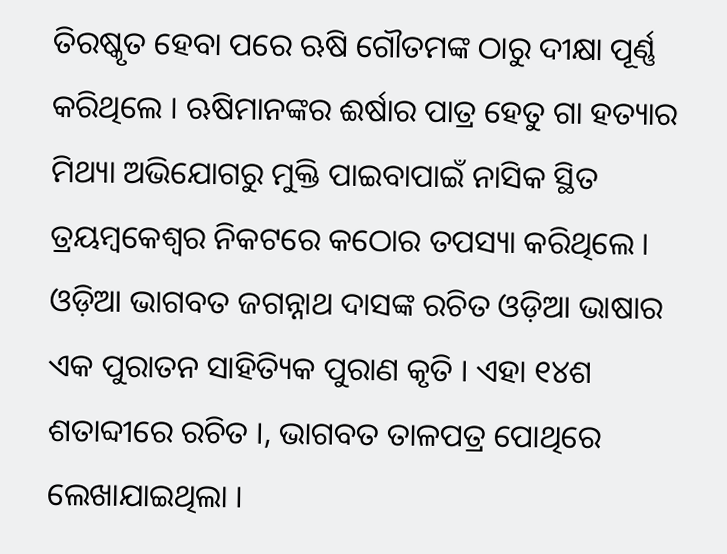ତିରଷ୍କୃତ ହେବା ପରେ ଋଷି ଗୌତମଙ୍କ ଠାରୁ ଦୀକ୍ଷା ପୂର୍ଣ୍ଣ କରିଥିଲେ । ଋଷିମାନଙ୍କର ଈର୍ଷାର ପାତ୍ର ହେତୁ ଗା ହତ୍ୟାର ମିଥ୍ୟା ଅଭିଯୋଗରୁ ମୁକ୍ତି ପାଇବାପାଇଁ ନାସିକ ସ୍ଥିତ ତ୍ରୟମ୍ବକେଶ୍ଵର ନିକଟରେ କଠୋର ତପସ୍ୟା କରିଥିଲେ ।
ଓଡ଼ିଆ ଭାଗବତ ଜଗନ୍ନାଥ ଦାସଙ୍କ ରଚିତ ଓଡ଼ିଆ ଭାଷାର ଏକ ପୁରାତନ ସାହିତ୍ୟିକ ପୁରାଣ କୃତି । ଏହା ୧୪ଶ ଶତାବ୍ଦୀରେ ରଚିତ ।, ଭାଗବତ ତାଳପତ୍ର ପୋଥିରେ ଲେଖାଯାଇଥିଲା ।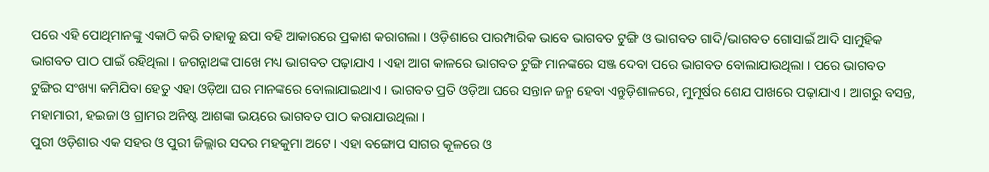ପରେ ଏହି ପୋଥିମାନଙ୍କୁ ଏକାଠି କରି ତାହାକୁ ଛପା ବହି ଆକାରରେ ପ୍ରକାଶ କରାଗଲା । ଓଡ଼ିଶାରେ ପାରମ୍ପାରିକ ଭାବେ ଭାଗବତ ଟୁଙ୍ଗି ଓ ଭାଗବତ ଗାଦି/ଭାଗବତ ଗୋସାଇଁ ଆଦି ସାମୁହିକ ଭାଗବତ ପାଠ ପାଇଁ ରହିଥିଲା । ଜଗନ୍ନାଥଙ୍କ ପାଖେ ମଧ୍ୟ ଭାଗବତ ପଢ଼ାଯାଏ । ଏହା ଆଗ କାଳରେ ଭାଗବତ ଟୁଙ୍ଗି ମାନଙ୍କରେ ସଞ୍ଜ ଦେବା ପରେ ଭାଗବତ ବୋଲାଯାଉଥିଲା । ପରେ ଭାଗବତ ଟୁଙ୍ଗିର ସଂଖ୍ୟା କମିଯିବା ହେତୁ ଏହା ଓଡ଼ିଆ ଘର ମାନଙ୍କରେ ବୋଲାଯାଇଥାଏ । ଭାଗବତ ପ୍ରତି ଓଡ଼ିଆ ଘରେ ସନ୍ତାନ ଜନ୍ମ ହେବା ଏନ୍ତୁଡ଼ିଶାଳରେ, ମୁମୂର୍ଷର ଶେଯ ପାଖରେ ପଢ଼ାଯାଏ । ଆଗରୁ ବସନ୍ତ, ମହାମାରୀ, ହଇଜା ଓ ଗ୍ରାମର ଅନିଷ୍ଟ ଆଶଙ୍କା ଭୟରେ ଭାଗବତ ପାଠ କରାଯାଉଥିଲା ।
ପୁରୀ ଓଡ଼ିଶାର ଏକ ସହର ଓ ପୁରୀ ଜିଲ୍ଲାର ସଦର ମହକୁମା ଅଟେ । ଏହା ବଙ୍ଗୋପ ସାଗର କୂଳରେ ଓ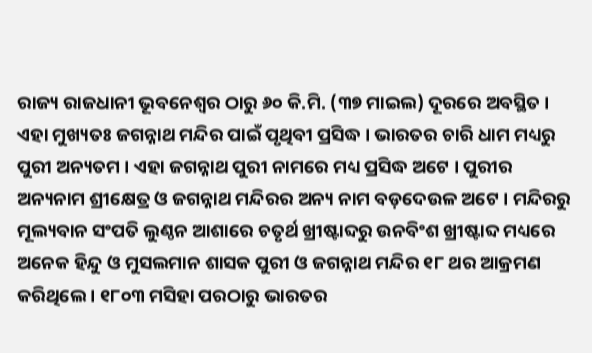ରାଜ୍ୟ ରାଜଧାନୀ ଭୂବନେଶ୍ୱର ଠାରୁ ୬୦ କି.ମି. (୩୭ ମାଇଲ) ଦୂରରେ ଅବସ୍ଥିତ । ଏହା ମୁଖ୍ୟତଃ ଜଗନ୍ନାଥ ମନ୍ଦିର ପାଇଁ ପୃଥିବୀ ପ୍ରସିଦ୍ଧ । ଭାରତର ଚାରି ଧାମ ମଧ୍ୟରୁ ପୁରୀ ଅନ୍ୟତମ । ଏହା ଜଗନ୍ନାଥ ପୁରୀ ନାମରେ ମଧ୍ୟ ପ୍ରସିଦ୍ଧ ଅଟେ । ପୁରୀର ଅନ୍ୟନାମ ଶ୍ରୀକ୍ଷେତ୍ର ଓ ଜଗନ୍ନାଥ ମନ୍ଦିରର ଅନ୍ୟ ନାମ ବଡ଼ଦେଉଳ ଅଟେ । ମନ୍ଦିରରୁ ମୂଲ୍ୟବାନ ସଂପତି ଲୁଣ୍ଠନ ଆଶାରେ ଚତୃର୍ଥ ଖ୍ରୀଷ୍ଟାବ୍ଦରୁ ଉନବିଂଶ ଖ୍ରୀଷ୍ଟାବ୍ଦ ମଧ୍ୟରେ ଅନେକ ହିନ୍ଦୁ ଓ ମୁସଲମାନ ଶାସକ ପୁରୀ ଓ ଜଗନ୍ନାଥ ମନ୍ଦିର ୧୮ ଥର ଆକ୍ରମଣ କରିଥିଲେ । ୧୮୦୩ ମସିହା ପରଠାରୁ ଭାରତର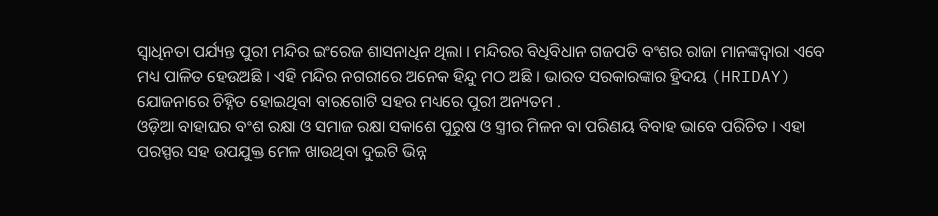ସ୍ୱାଧିନତା ପର୍ଯ୍ୟନ୍ତ ପୁରୀ ମନ୍ଦିର ଇଂରେଜ ଶାସନାଧିନ ଥିଲା । ମନ୍ଦିରର ବିଧିବିଧାନ ଗଜପତି ବଂଶର ରାଜା ମାନଙ୍କଦ୍ୱାରା ଏବେ ମଧ୍ୟ ପାଳିତ ହେଉଅଛି । ଏହି ମନ୍ଦିର ନଗରୀରେ ଅନେକ ହିନ୍ଦୁ ମଠ ଅଛି । ଭାରତ ସରକାରଙ୍କାର ହ୍ରିଦୟ (HRIDAY) ଯୋଜନାରେ ଚିହ୍ନିତ ହୋଇଥିବା ବାରଗୋଟି ସହର ମଧ୍ୟରେ ପୁରୀ ଅନ୍ୟତମ .
ଓଡ଼ିଆ ବାହାଘର ବଂଶ ରକ୍ଷା ଓ ସମାଜ ରକ୍ଷା ସକାଶେ ପୁରୁଷ ଓ ସ୍ତ୍ରୀର ମିଳନ ବା ପରିଣୟ ବିବାହ ଭାବେ ପରିଚିତ । ଏହା ପରସ୍ପର ସହ ଉପଯୁକ୍ତ ମେଳ ଖାଉଥିବା ଦୁଇଟି ଭିନ୍ନ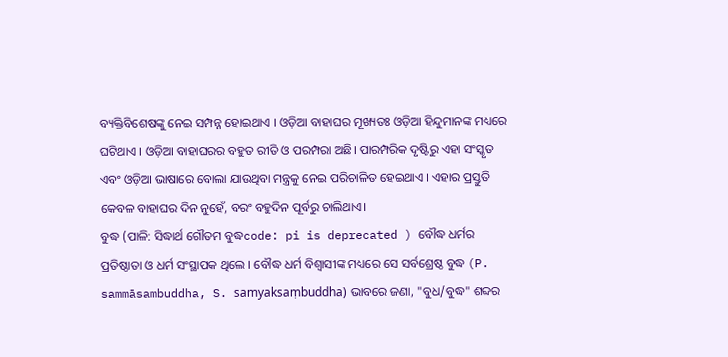ବ୍ୟକ୍ତିବିଶେଷଙ୍କୁ ନେଇ ସମ୍ପନ୍ନ ହୋଇଥାଏ । ଓଡ଼ିଆ ବାହାଘର ମୂଖ୍ୟତଃ ଓଡ଼ିଆ ହିନ୍ଦୁମାନଙ୍କ ମଧ୍ୟରେ ଘଟିଥାଏ । ଓଡ଼ିଆ ବାହାଘରର ବହୁତ ରୀତି ଓ ପରମ୍ପରା ଅଛି। ପାରମ୍ପରିକ ଦୃଷ୍ଟିରୁ ଏହା ସଂସ୍କୃତ ଏବଂ ଓଡ଼ିଆ ଭାଷାରେ ବୋଲା ଯାଉଥିବା ମନ୍ତ୍ରକୁ ନେଇ ପରିଚାଳିତ ହେଇଥାଏ । ଏହାର ପ୍ରସ୍ତୁତି କେବଳ ବାହାଘର ଦିନ ନୁହେଁ, ବରଂ ବହୁଦିନ ପୂର୍ବରୁ ଚାଲିଥାଏ।
ବୁଦ୍ଧ (ପାଳି: ସିଦ୍ଧାର୍ଥ ଗୌତମ ବୁଦ୍ଧcode: pi is deprecated ) ବୌଦ୍ଧ ଧର୍ମର ପ୍ରତିଷ୍ଠାତା ଓ ଧର୍ମ ସଂସ୍ଥାପକ ଥିଲେ । ବୌଦ୍ଧ ଧର୍ମ ବିଶ୍ୱାସୀଙ୍କ ମଧ୍ୟରେ ସେ ସର୍ବଶ୍ରେଷ୍ଠ ବୁଦ୍ଧ (P. sammāsambuddha, S. samyaksaṃbuddha) ଭାବରେ ଜଣା, "ବୁଧ/ବୁଦ୍ଧ" ଶବ୍ଦର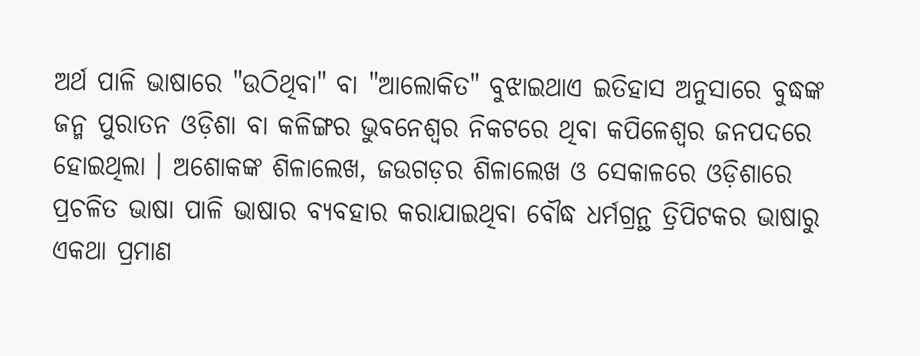ଅର୍ଥ ପାଳି ଭାଷାରେ "ଉଠିଥିବା" ବା "ଆଲୋକିତ" ବୁଝାଇଥାଏ ଇତିହାସ ଅନୁସାରେ ବୁଦ୍ଧଙ୍କ ଜନ୍ମ ପୁରାତନ ଓଡ଼ିଶା ବା କଳିଙ୍ଗର ଭୁବନେଶ୍ୱର ନିକଟରେ ଥିବା କପିଳେଶ୍ୱର ଜନପଦରେ ହୋଇଥିଲା । ଅଶୋକଙ୍କ ଶିଳାଲେଖ, ଜଉଗଡ଼ର ଶିଳାଲେଖ ଓ ସେକାଳରେ ଓଡ଼ିଶାରେ ପ୍ରଚଳିତ ଭାଷା ପାଳି ଭାଷାର ବ୍ୟବହାର କରାଯାଇଥିବା ବୌଦ୍ଧ ଧର୍ମଗ୍ରନ୍ଥ ତ୍ରିପିଟକର ଭାଷାରୁ ଏକଥା ପ୍ରମାଣ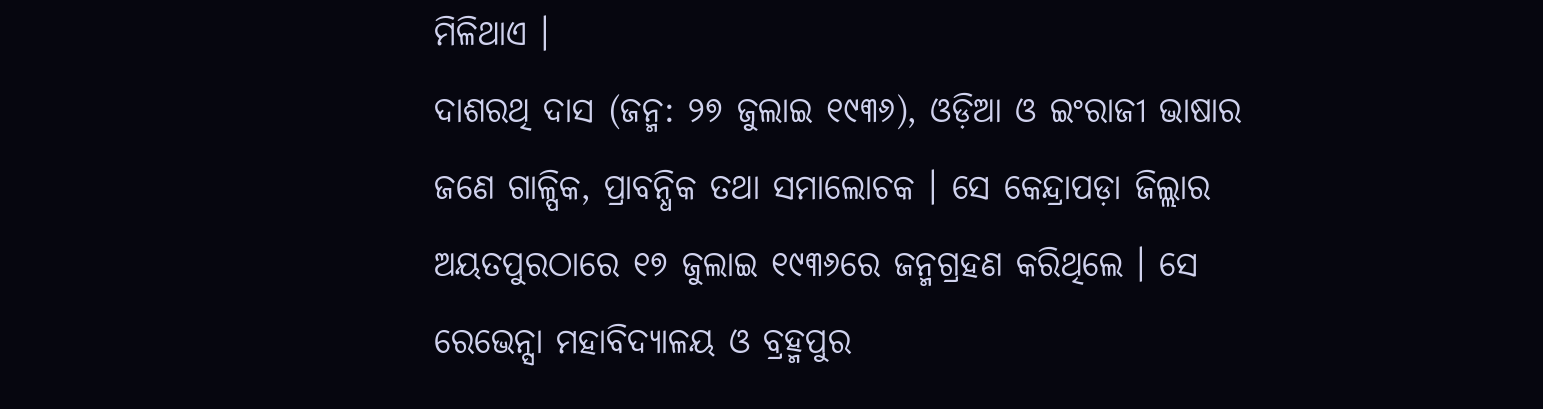ମିଳିଥାଏ ।
ଦାଶରଥି ଦାସ (ଜନ୍ମ: ୨୭ ଜୁଲାଇ ୧୯୩୬), ଓଡ଼ିଆ ଓ ଇଂରାଜୀ ଭାଷାର ଜଣେ ଗାଳ୍ପିକ, ପ୍ରାବନ୍ଧିକ ତଥା ସମାଲୋଚକ । ସେ କେନ୍ଦ୍ରାପଡ଼ା ଜିଲ୍ଲାର ଅୟତପୁରଠାରେ ୧୭ ଜୁଲାଇ ୧୯୩୬ରେ ଜନ୍ମଗ୍ରହଣ କରିଥିଲେ । ସେ ରେଭେନ୍ସା ମହାବିଦ୍ୟାଳୟ ଓ ବ୍ରହ୍ମପୁର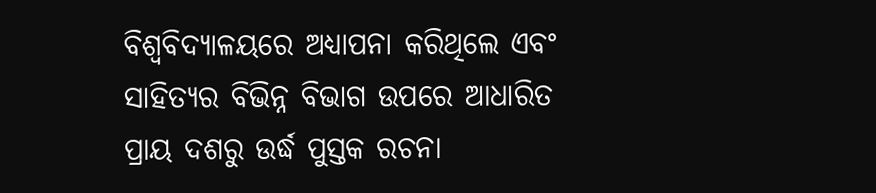ବିଶ୍ୱବିଦ୍ୟାଳୟରେ ଅଧ୍ୟାପନା କରିଥିଲେ ଏବଂ ସାହିତ୍ୟର ବିଭିନ୍ନ ବିଭାଗ ଉପରେ ଆଧାରିତ ପ୍ରାୟ ଦଶରୁ ଉର୍ଦ୍ଧ ପୁସ୍ତକ ରଚନା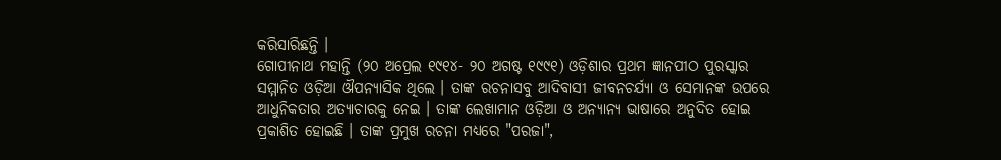କରିସାରିଛନ୍ତି ।
ଗୋପୀନାଥ ମହାନ୍ତି (୨୦ ଅପ୍ରେଲ ୧୯୧୪- ୨୦ ଅଗଷ୍ଟ ୧୯୯୧) ଓଡ଼ିଶାର ପ୍ରଥମ ଜ୍ଞାନପୀଠ ପୁରସ୍କାର ସମ୍ମାନିତ ଓଡ଼ିଆ ଔପନ୍ୟାସିକ ଥିଲେ । ତାଙ୍କ ରଚନାସବୁ ଆଦିବାସୀ ଜୀବନଚର୍ଯ୍ୟା ଓ ସେମାନଙ୍କ ଉପରେ ଆଧୁନିକତାର ଅତ୍ୟାଚାରକୁ ନେଇ । ତାଙ୍କ ଲେଖାମାନ ଓଡ଼ିଆ ଓ ଅନ୍ୟାନ୍ୟ ଭାଷାରେ ଅନୁଦିତ ହୋଇ ପ୍ରକାଶିତ ହୋଇଛି । ତାଙ୍କ ପ୍ରମୁଖ ରଚନା ମଧ୍ୟରେ "ପରଜା",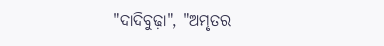"ଦାଦିବୁଢ଼ା", "ଅମୃତର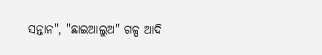ସନ୍ତାନ", "ଛାଇଆଲୁଅ" ଗଳ୍ପ ଆଦି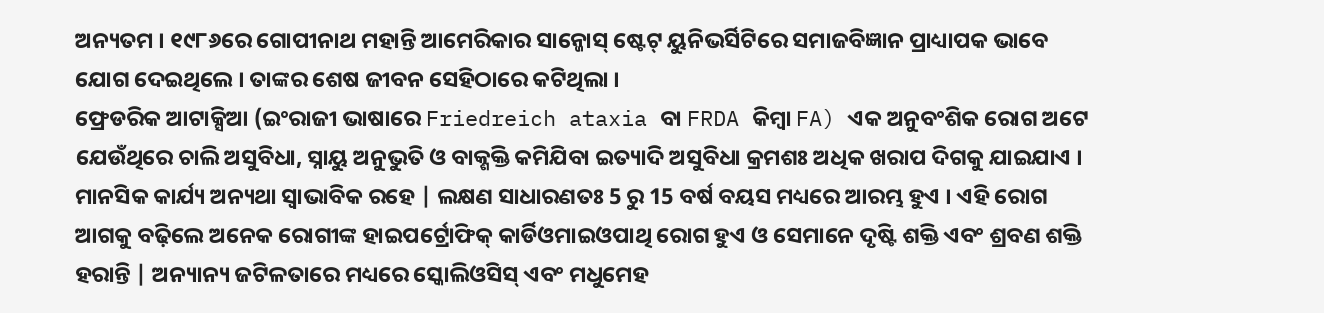ଅନ୍ୟତମ । ୧୯୮୬ରେ ଗୋପୀନାଥ ମହାନ୍ତି ଆମେରିକାର ସାନ୍ଜୋସ୍ ଷ୍ଟେଟ୍ ୟୁନିଭର୍ସିଟିରେ ସମାଜବିଜ୍ଞାନ ପ୍ରାଧ୍ୟାପକ ଭାବେ ଯୋଗ ଦେଇଥିଲେ । ତାଙ୍କର ଶେଷ ଜୀବନ ସେହିଠାରେ କଟିଥିଲା ।
ଫ୍ରେଡରିକ ଆଟାକ୍ସିଆ (ଇଂରାଜୀ ଭାଷାରେ Friedreich ataxia ବା FRDA କିମ୍ବା FA) ଏକ ଅନୁବଂଶିକ ରୋଗ ଅଟେ ଯେଉଁଥିରେ ଚାଲି ଅସୁବିଧା, ସ୍ନାୟୁ ଅନୁଭୁତି ଓ ବାକ୍ଶକ୍ତି କମିଯିବା ଇତ୍ୟାଦି ଅସୁବିଧା କ୍ରମଶଃ ଅଧିକ ଖରାପ ଦିଗକୁ ଯାଇଯାଏ । ମାନସିକ କାର୍ଯ୍ୟ ଅନ୍ୟଥା ସ୍ୱାଭାବିକ ରହେ | ଲକ୍ଷଣ ସାଧାରଣତଃ 5 ରୁ 15 ବର୍ଷ ବୟସ ମଧ୍ୟରେ ଆରମ୍ଭ ହୁଏ । ଏହି ରୋଗ ଆଗକୁ ବଢ଼ିଲେ ଅନେକ ରୋଗୀଙ୍କ ହାଇପର୍ଟ୍ରୋଫିକ୍ କାର୍ଡିଓମାଇଓପାଥି ରୋଗ ହୁଏ ଓ ସେମାନେ ଦୃଷ୍ଟି ଶକ୍ତି ଏବଂ ଶ୍ରବଣ ଶକ୍ତି ହରାନ୍ତି | ଅନ୍ୟାନ୍ୟ ଜଟିଳତାରେ ମଧ୍ୟରେ ସ୍କୋଲିଓସିସ୍ ଏବଂ ମଧୁମେହ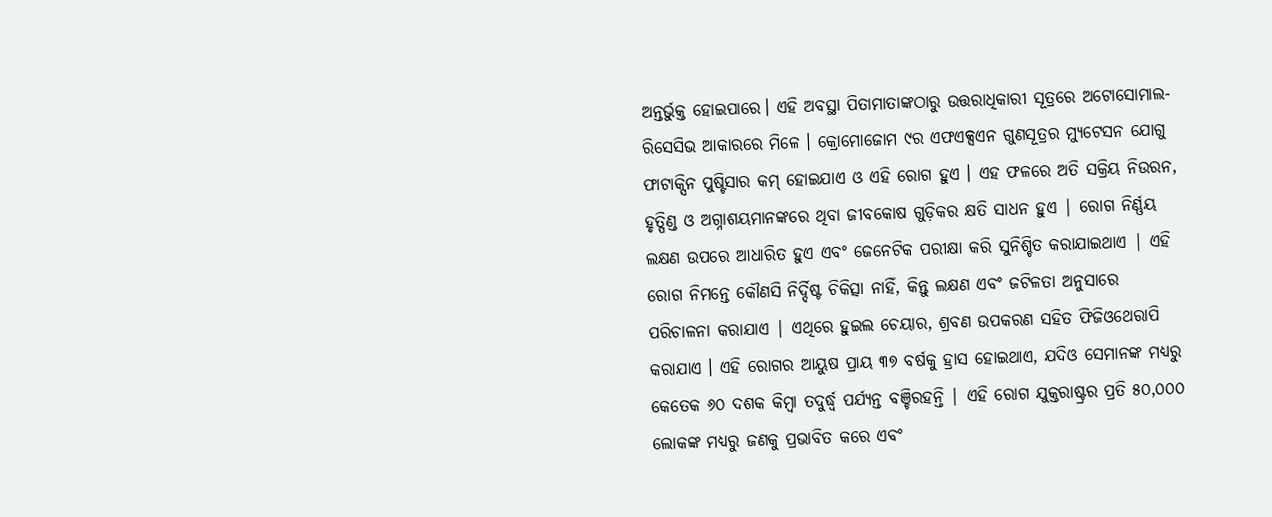ଅନ୍ତର୍ଭୁକ୍ତ ହୋଇପାରେ। ଏହି ଅବସ୍ଥା ପିତାମାତାଙ୍କଠାରୁ ଉତ୍ତରାଧିକାରୀ ସୂତ୍ରରେ ଅଟୋସୋମାଲ-ରିସେସିଭ ଆକାରରେ ମିଳେ । କ୍ରୋମୋଜୋମ ୯ର ଏଫଏକ୍ସଏନ ଗୁଣସୂତ୍ରର ମ୍ୟୁଟେସନ ଯୋଗୁ ଫାଟାକ୍ସିନ ପୁଷ୍ଟିସାର କମ୍ ହୋଇଯାଏ ଓ ଏହି ରୋଗ ହୁଏ । ଏହ ଫଳରେ ଅତି ସକ୍ରିୟ ନିଉରନ, ହୃତ୍ପିଣ୍ଡ ଓ ଅଗ୍ନାଶୟମାନଙ୍କରେ ଥିବା ଜୀବକୋଷ ଗୁଡ଼ିକର କ୍ଷତି ସାଧନ ହୁଏ | ରୋଗ ନିର୍ଣ୍ଣୟ ଲକ୍ଷଣ ଉପରେ ଆଧାରିତ ହୁଏ ଏବଂ ଜେନେଟିକ ପରୀକ୍ଷା କରି ସୁନିଶ୍ଚିତ କରାଯାଇଥାଏ | ଏହି ରୋଗ ନିମନ୍ତେ କୌଣସି ନିର୍ଦ୍ଦିଷ୍ଟ ଚିକିତ୍ସା ନାହିଁ, କିନ୍ତୁ ଲକ୍ଷଣ ଏବଂ ଜଟିଳତା ଅନୁସାରେ ପରିଚାଳନା କରାଯାଏ | ଏଥିରେ ହୁଇଲ ଚେୟାର, ଶ୍ରବଣ ଉପକରଣ ସହିତ ଫିଜିଓଥେରାପି କରାଯାଏ । ଏହି ରୋଗର ଆୟୁଷ ପ୍ରାୟ ୩୭ ବର୍ଷକୁ ହ୍ରାସ ହୋଇଥାଏ, ଯଦିଓ ସେମାନଙ୍କ ମଧ୍ୟରୁ କେତେକ ୬୦ ଦଶକ କିମ୍ବା ତଦୁର୍ଦ୍ଧ୍ୱ ପର୍ଯ୍ୟନ୍ତ ବଞ୍ଚିରହନ୍ତି | ଏହି ରୋଗ ଯୁକ୍ତରାଷ୍ଟ୍ରର ପ୍ରତି ୫୦,୦୦୦ ଲୋକଙ୍କ ମଧ୍ୟରୁ ଜଣକୁ ପ୍ରଭାବିତ କରେ ଏବଂ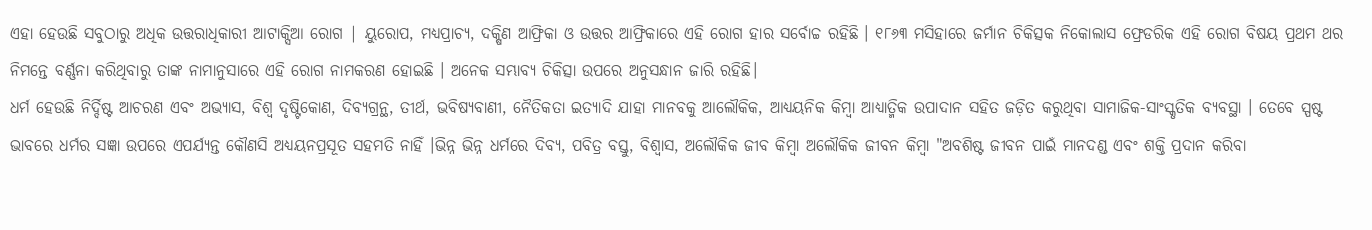ଏହା ହେଉଛି ସବୁଠାରୁ ଅଧିକ ଉତ୍ତରାଧିକାରୀ ଆଟାକ୍ସିଆ ରୋଗ | ୟୁରୋପ, ମଧ୍ୟପ୍ରାଚ୍ୟ, ଦକ୍ଷିଣ ଆଫ୍ରିକା ଓ ଉତ୍ତର ଆଫ୍ରିକାରେ ଏହି ରୋଗ ହାର ସର୍ବୋଚ୍ଚ ରହିଛି । ୧୮୬୩ ମସିହାରେ ଜର୍ମାନ ଚିକିତ୍ସକ ନିକୋଲାସ ଫ୍ରେଡରିକ ଏହି ରୋଗ ବିଷୟ ପ୍ରଥମ ଥର ନିମନ୍ତେ ବର୍ଣ୍ଣନା କରିଥିବାରୁ ତାଙ୍କ ନାମାନୁସାରେ ଏହି ରୋଗ ନାମକରଣ ହୋଇଛି । ଅନେକ ସମ୍ଭାବ୍ୟ ଚିକିତ୍ସା ଉପରେ ଅନୁସନ୍ଧାନ ଜାରି ରହିଛି।
ଧର୍ମ ହେଉଛି ନିର୍ଦ୍ଦିଷ୍ଟ ଆଚରଣ ଏବଂ ଅଭ୍ୟାସ, ବିଶ୍ୱ ଦୃଷ୍ଟିକୋଣ, ଦିବ୍ଯଗ୍ରନ୍ଥ, ତୀର୍ଥ, ଭବିଷ୍ୟବାଣୀ, ନୈତିକତା ଇତ୍ଯାଦି ଯାହା ମାନବକୁ ଆଲୌକିକ, ଆଧ୍ୟୟନିକ କିମ୍ବା ଆଧ୍ୟାତ୍ମିକ ଉପାଦାନ ସହିତ ଜଡ଼ିତ କରୁଥିବା ସାମାଜିକ-ସାଂସ୍କୃତିକ ବ୍ୟବସ୍ଥା । ତେବେ ସ୍ପଷ୍ଟ ଭାବରେ ଧର୍ମର ସଜ୍ଞା ଉପରେ ଏପର୍ଯ୍ୟନ୍ତ କୌଣସି ଅଧ୍ୟୟନପ୍ରସୂତ ସହମତି ନାହିଁ ।ଭିନ୍ନ ଭିନ୍ନ ଧର୍ମରେ ଦିବ୍ୟ, ପବିତ୍ର ବସ୍ତୁ, ବିଶ୍ୱାସ, ଅଲୌକିକ ଜୀବ କିମ୍ବା ଅଲୌକିକ ଜୀବନ କିମ୍ବା "ଅବଶିଷ୍ଟ ଜୀବନ ପାଇଁ ମାନଦଣ୍ଡ ଏବଂ ଶକ୍ତି ପ୍ରଦାନ କରିବା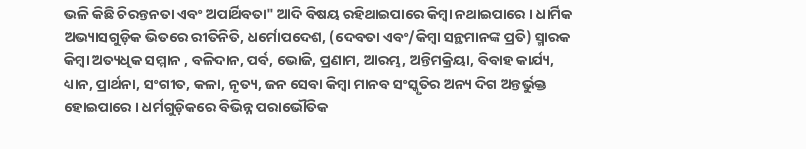ଭଳି କିଛି ଚିରନ୍ତନତା ଏବଂ ଅପାର୍ଥିବତା" ଆଦି ବିଷୟ ରହିଥାଇପାରେ କିମ୍ବା ନଥାଇପାରେ । ଧାର୍ମିକ ଅଭ୍ୟାସଗୁଡ଼ିକ ଭିତରେ ରୀତିନିତି, ଧର୍ମୋପଦେଶ, (ଦେବତା ଏବଂ/କିମ୍ବା ସନ୍ଥମାନଙ୍କ ପ୍ରତି) ସ୍ମାରକ କିମ୍ବା ଅତ୍ୟଧିକ ସମ୍ମାନ , ବଳିଦାନ, ପର୍ବ, ଭୋଜି, ପ୍ରଣାମ, ଆରମ୍ଭ, ଅନ୍ତିମକ୍ରିୟା, ବିବାହ କାର୍ଯ୍ୟ, ଧ୍ୟାନ, ପ୍ରାର୍ଥନା, ସଂଗୀତ, କଳା, ନୃତ୍ୟ, ଜନ ସେବା କିମ୍ବା ମାନବ ସଂସ୍କୃତିର ଅନ୍ୟ ଦିଗ ଅନ୍ତର୍ଭୁକ୍ତ ହୋଇପାରେ । ଧର୍ମଗୁଡ଼ିକରେ ବିଭିନ୍ନ ପରାଭୌତିକ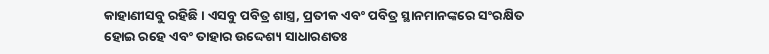କାହାଣୀସବୁ ରହିଛି । ଏସବୁ ପବିତ୍ର ଶାସ୍ତ୍ର, ପ୍ରତୀକ ଏବଂ ପବିତ୍ର ସ୍ଥାନମାନଙ୍କରେ ସଂରକ୍ଷିତ ହୋଇ ରହେ ଏବଂ ତାହାର ଉଦ୍ଦେଶ୍ୟ ସାଧାରଣତଃ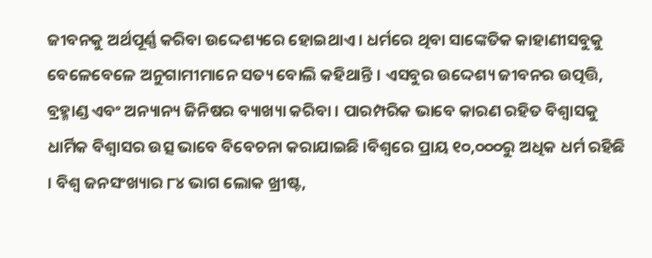ଜୀବନକୁ ଅର୍ଥପୂର୍ଣ୍ଣ କରିବା ଉଦ୍ଦେଶ୍ୟରେ ହୋଇଥାଏ । ଧର୍ମରେ ଥିବା ସାଙ୍କେତିକ କାହାଣୀସବୁକୁ ବେଳେବେଳେ ଅନୁଗାମୀମାନେ ସତ୍ୟ ବୋଲି କହିଥାନ୍ତି । ଏସବୁର ଉଦ୍ଦେଶ୍ୟ ଜୀବନର ଉତ୍ପତ୍ତି, ବ୍ରହ୍ମାଣ୍ଡ ଏବଂ ଅନ୍ୟାନ୍ୟ ଜିନିଷର ବ୍ୟାଖ୍ୟା କରିବା । ପାରମ୍ପରିକ ଭାବେ କାରଣ ରହିତ ବିଶ୍ୱାସକୁ ଧାର୍ମିକ ବିଶ୍ୱାସର ଉତ୍ସ ଭାବେ ବିବେଚନା କରାଯାଇଛି ।ବିଶ୍ୱରେ ପ୍ରାୟ ୧୦,୦୦୦ରୁ ଅଧିକ ଧର୍ମ ରହିଛି । ବିଶ୍ୱ ଜନସଂଖ୍ୟାର ୮୪ ଭାଗ ଲୋକ ଖ୍ରୀଷ୍ଟ,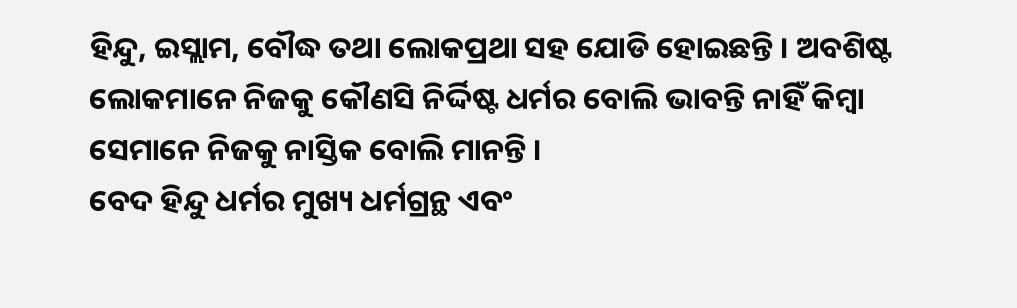ହିନ୍ଦୁ, ଇସ୍ଲାମ, ବୌଦ୍ଧ ତଥା ଲୋକପ୍ରଥା ସହ ଯୋଡି ହୋଇଛନ୍ତି । ଅବଶିଷ୍ଟ ଲୋକମାନେ ନିଜକୁ କୌଣସି ନିର୍ଦ୍ଦିଷ୍ଟ ଧର୍ମର ବୋଲି ଭାବନ୍ତି ନାହିଁ କିମ୍ବା ସେମାନେ ନିଜକୁ ନାସ୍ତିକ ବୋଲି ମାନନ୍ତି ।
ବେଦ ହିନ୍ଦୁ ଧର୍ମର ମୁଖ୍ୟ ଧର୍ମଗ୍ରନ୍ଥ ଏବଂ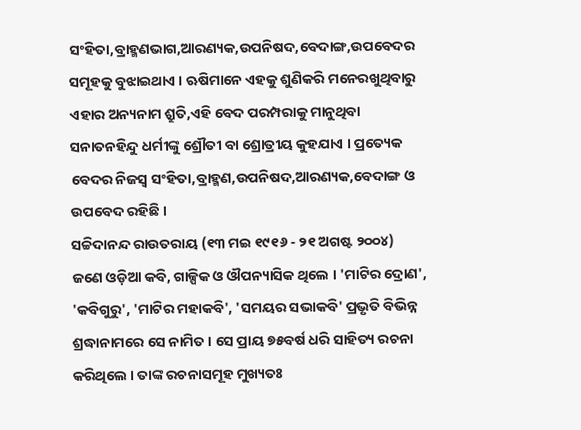ସଂହିତା,ବ୍ରାହ୍ମଣଭାଗ,ଆରଣ୍ୟକ,ଉପନିଷଦ,ବେଦାଙ୍ଗ,ଉପବେଦର ସମୂହକୁ ବୁଝାଇଥାଏ । ଋଷିମାନେ ଏହକୁ ଶୁଣିକରି ମନେରଖୁଥିବାରୁ ଏହାର ଅନ୍ୟନାମ ଶ୍ରୁତି,ଏହି ବେଦ ପରମ୍ପରାକୁ ମାନୁଥିବା ସନାତନହିନ୍ଦୁ ଧର୍ମୀଙ୍କୁ ଶ୍ରୌତୀ ବା ଶ୍ରୋତ୍ରୀୟ କୁହଯାଏ । ପ୍ରତ୍ୟେକ ବେଦର ନିଜସ୍ୱ ସଂହିତା,ବ୍ରାହ୍ମଣ,ଉପନିଷଦ,ଆରଣ୍ୟକ,ବେଦାଙ୍ଗ ଓ ଉପବେଦ ରହିଛି ।
ସଚ୍ଚିଦାନନ୍ଦ ରାଉତରାୟ (୧୩ ମଇ ୧୯୧୬ - ୨୧ ଅଗଷ୍ଟ ୨୦୦୪) ଜଣେ ଓଡ଼ିଆ କବି, ଗାଳ୍ପିକ ଓ ଔପନ୍ୟାସିକ ଥିଲେ । 'ମାଟିର ଦ୍ରୋଣ', 'କବିଗୁରୁ', 'ମାଟିର ମହାକବି', 'ସମୟର ସଭାକବି' ପ୍ରଭୃତି ବିଭିନ୍ନ ଶ୍ରଦ୍ଧାନାମରେ ସେ ନାମିତ । ସେ ପ୍ରାୟ ୭୫ବର୍ଷ ଧରି ସାହିତ୍ୟ ରଚନା କରିଥିଲେ । ତାଙ୍କ ରଚନାସମୂହ ମୁଖ୍ୟତଃ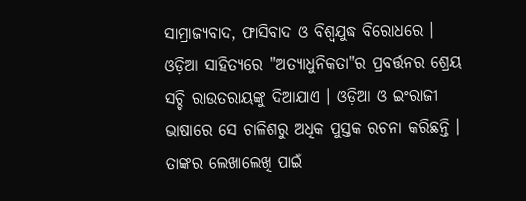ସାମ୍ରାଜ୍ୟବାଦ, ଫାସିବାଦ ଓ ବିଶ୍ୱଯୁଦ୍ଧ ବିରୋଧରେ । ଓଡ଼ିଆ ସାହିତ୍ୟରେ "ଅତ୍ୟାଧୁନିକତା"ର ପ୍ରବର୍ତ୍ତନର ଶ୍ରେୟ ସଚ୍ଚି ରାଉତରାୟଙ୍କୁ ଦିଆଯାଏ । ଓଡ଼ିଆ ଓ ଇଂରାଜୀ ଭାଷାରେ ସେ ଚାଳିଶରୁ ଅଧିକ ପୁସ୍ତକ ରଚନା କରିଛନ୍ତି । ତାଙ୍କର ଲେଖାଲେଖି ପାଇଁ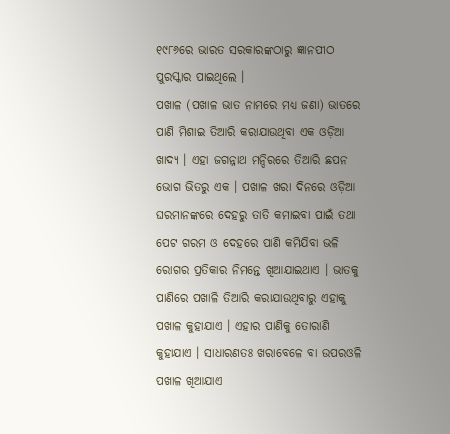୧୯୮୬ରେ ଭାରତ ସରକାରଙ୍କଠାରୁ ଜ୍ଞାନପୀଠ ପୁରସ୍କାର ପାଇଥିଲେ ।
ପଖାଳ (ପଖାଳ ଭାତ ନାମରେ ମଧ୍ୟ ଜଣା) ଭାତରେ ପାଣି ମିଶାଇ ତିଆରି କରାଯାଉଥିବା ଏକ ଓଡ଼ିଆ ଖାଦ୍ୟ । ଏହା ଜଗନ୍ନାଥ ମନ୍ଦିରରେ ତିଆରି ଛପନ ଭୋଗ ଭିତରୁ ଏକ । ପଖାଳ ଖରା ଦିନରେ ଓଡ଼ିଆ ଘରମାନଙ୍କରେ ଦେହରୁ ତାତି କମାଇବା ପାଇଁ ତଥା ପେଟ ଗରମ ଓ ଦେହରେ ପାଣି କମିଯିବା ଭଳି ରୋଗର ପ୍ରତିକାର ନିମନ୍ତେ ଖିଆଯାଇଥାଏ । ଭାତକୁ ପାଣିରେ ପଖାଳି ତିଆରି କରାଯାଉଥିବାରୁ ଏହାକୁ ପଖାଳ କୁହାଯାଏ । ଏହାର ପାଣିକୁ ତୋରାଣି କୁହାଯାଏ । ସାଧାରଣତଃ ଖରାବେଳେ ବା ଉପରଓଳି ପଖାଳ ଖିଆଯାଏ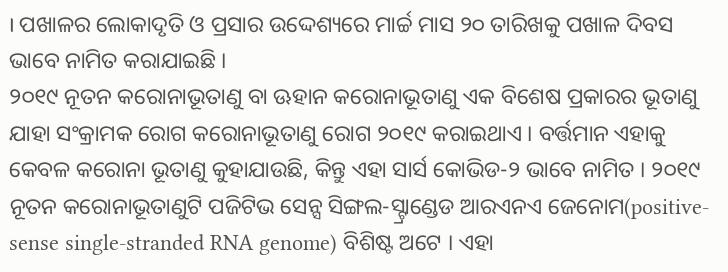। ପଖାଳର ଲୋକାଦୃତି ଓ ପ୍ରସାର ଉଦ୍ଦେଶ୍ୟରେ ମାର୍ଚ୍ଚ ମାସ ୨୦ ତାରିଖକୁ ପଖାଳ ଦିବସ ଭାବେ ନାମିତ କରାଯାଇଛି ।
୨୦୧୯ ନୂତନ କରୋନାଭୂତାଣୁ ବା ଊହାନ କରୋନାଭୂତାଣୁ ଏକ ବିଶେଷ ପ୍ରକାରର ଭୂତାଣୁ ଯାହା ସଂକ୍ରାମକ ରୋଗ କରୋନାଭୂତାଣୁ ରୋଗ ୨୦୧୯ କରାଇଥାଏ । ବର୍ତ୍ତମାନ ଏହାକୁ କେବଳ କରୋନା ଭୂତାଣୁ କୁହାଯାଉଛି, କିନ୍ତୁ ଏହା ସାର୍ସ କୋଭିଡ-୨ ଭାବେ ନାମିତ । ୨୦୧୯ ନୂତନ କରୋନାଭୂତାଣୁଟି ପଜିଟିଭ ସେନ୍ସ ସିଙ୍ଗଲ-ସ୍ଟ୍ରାଣ୍ଡେଡ ଆରଏନଏ ଜେନୋମ(positive-sense single-stranded RNA genome) ବିଶିଷ୍ଟ ଅଟେ । ଏହା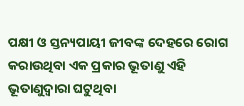ପକ୍ଷୀ ଓ ସ୍ତନ୍ୟପାୟୀ ଜୀବଙ୍କ ଦେହରେ ରୋଗ କରାଉଥିବା ଏକ ପ୍ରକାର ଭୂତାଣୁ ଏହି ଭୂତାଣୁଦ୍ୱାରା ଘଟୁଥିବା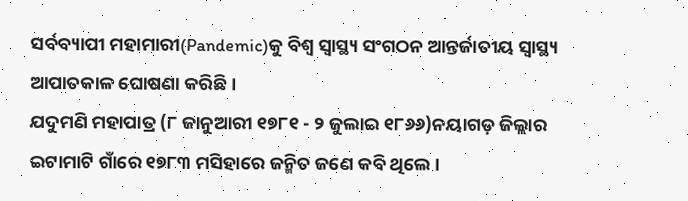ସର୍ବବ୍ୟାପୀ ମହାମାରୀ(Pandemic)କୁ ବିଶ୍ୱ ସ୍ୱାସ୍ଥ୍ୟ ସଂଗଠନ ଆନ୍ତର୍ଜାତୀୟ ସ୍ୱାସ୍ଥ୍ୟ ଆପାତକାଳ ଘୋଷଣା କରିଛି ।
ଯଦୁମଣି ମହାପାତ୍ର (୮ ଜାନୁଆରୀ ୧୭୮୧ - ୨ ଜୁଲାଇ ୧୮୬୬)ନୟାଗଡ଼ ଜିଲ୍ଲାର ଇଟାମାଟି ଗାଁରେ ୧୭୮୩ ମସିହାରେ ଜନ୍ମିତ ଜଣେ କବି ଥିଲେ ।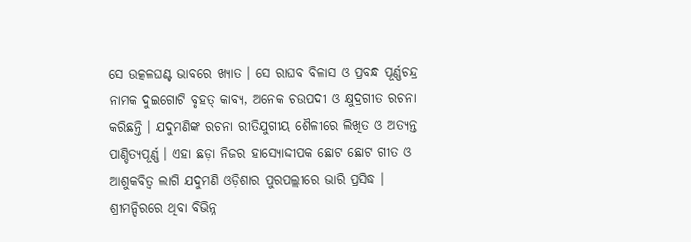ସେ ଉତ୍କଳଘଣ୍ଟ ଭାବରେ ଖ୍ୟାତ । ସେ ରାଘବ ବିଳାସ ଓ ପ୍ରବନ୍ଧ ପୂର୍ଣ୍ଣଚନ୍ଦ୍ର ନାମକ ଦୁଇଗୋଟି ବୃହତ୍ କାବ୍ୟ, ଅନେକ ଚଉପଦୀ ଓ କ୍ଷୁଦ୍ରଗୀତ ରଚନା କରିଛନ୍ତି । ଯଦୁମଣିଙ୍କ ରଚନା ରୀତିଯୁଗୀୟ ଶୈଳୀରେ ଲିଖିତ ଓ ଅତ୍ୟନ୍ତ ପାଣ୍ଡିତ୍ୟପୂର୍ଣ୍ଣ । ଏହା ଛଡ଼ା ନିଜର ହାସ୍ୟୋଦ୍ଦୀପକ ଛୋଟ ଛୋଟ ଗୀତ ଓ ଆଶୁକବିତ୍ୱ ଲାଗି ଯଦୁମଣି ଓଡ଼ିଶାର ପୁରପଲ୍ଲୀରେ ଭାରି ପ୍ରସିଦ୍ଧ ।
ଶ୍ରୀମନ୍ଦିରରେ ଥିବା ବିଭିନ୍ନ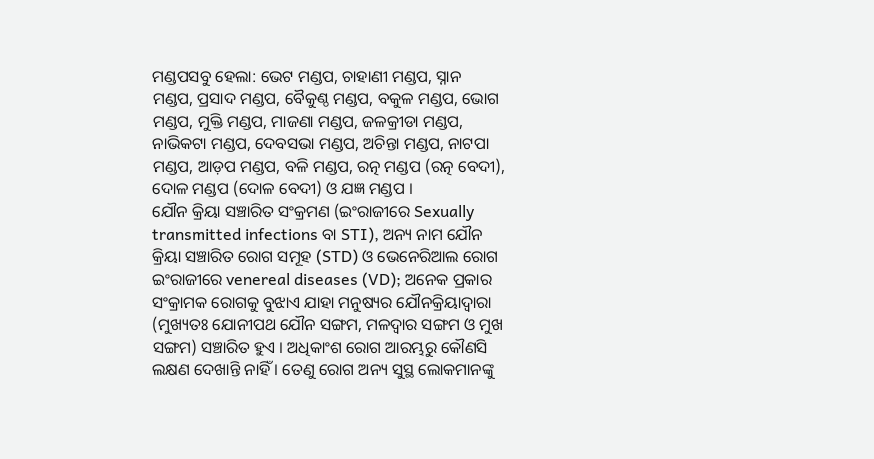ମଣ୍ଡପସବୁ ହେଲା: ଭେଟ ମଣ୍ଡପ, ଚାହାଣୀ ମଣ୍ଡପ, ସ୍ନାନ ମଣ୍ଡପ, ପ୍ରସାଦ ମଣ୍ଡପ, ବୈକୁଣ୍ଠ ମଣ୍ଡପ, ବକୁଳ ମଣ୍ଡପ, ଭୋଗ ମଣ୍ଡପ, ମୁକ୍ତି ମଣ୍ଡପ, ମାଜଣା ମଣ୍ଡପ, ଜଳକ୍ରୀଡା ମଣ୍ଡପ, ନାଭିକଟା ମଣ୍ଡପ, ଦେବସଭା ମଣ୍ଡପ, ଅଚିନ୍ତା ମଣ୍ଡପ, ନାଟପା ମଣ୍ଡପ, ଆଡ଼ପ ମଣ୍ଡପ, ବଳି ମଣ୍ଡପ, ରତ୍ନ ମଣ୍ଡପ (ରତ୍ନ ବେଦୀ), ଦୋଳ ମଣ୍ଡପ (ଦୋଳ ବେଦୀ) ଓ ଯଜ୍ଞ ମଣ୍ଡପ ।
ଯୌନ କ୍ରିୟା ସଞ୍ଚାରିତ ସଂକ୍ରମଣ (ଇଂରାଜୀରେ Sexually transmitted infections ବା STI), ଅନ୍ୟ ନାମ ଯୌନ କ୍ରିୟା ସଞ୍ଚାରିତ ରୋଗ ସମୂହ (STD) ଓ ଭେନେରିଆଲ ରୋଗ ଇଂରାଜୀରେ venereal diseases (VD); ଅନେକ ପ୍ରକାର ସଂକ୍ରାମକ ରୋଗକୁ ବୁଝାଏ ଯାହା ମନୁଷ୍ୟର ଯୌନକ୍ରିୟାଦ୍ୱାରା (ମୁଖ୍ୟତଃ ଯୋନୀପଥ ଯୌନ ସଙ୍ଗମ, ମଳଦ୍ୱାର ସଙ୍ଗମ ଓ ମୁଖ ସଙ୍ଗମ) ସଞ୍ଚାରିତ ହୁଏ । ଅଧିକାଂଶ ରୋଗ ଆରମ୍ଭରୁ କୌଣସି ଲକ୍ଷଣ ଦେଖାନ୍ତି ନାହିଁ । ତେଣୁ ରୋଗ ଅନ୍ୟ ସୁସ୍ଥ ଲୋକମାନଙ୍କୁ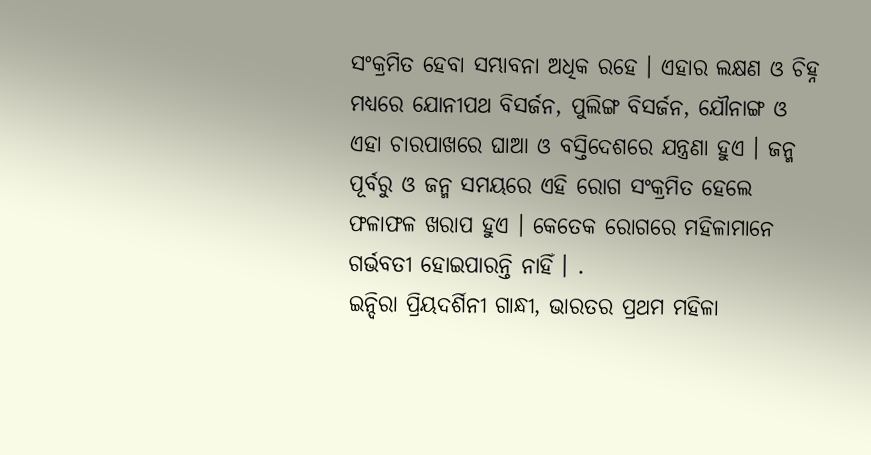ସଂକ୍ରମିତ ହେବା ସମ୍ଭାବନା ଅଧିକ ରହେ । ଏହାର ଲକ୍ଷଣ ଓ ଚିହ୍ନ ମଧ୍ୟରେ ଯୋନୀପଥ ବିସର୍ଜନ, ପୁଲିଙ୍ଗ ବିସର୍ଜନ, ଯୌନାଙ୍ଗ ଓ ଏହା ଚାରପାଖରେ ଘାଆ ଓ ବସ୍ତିଦେଶରେ ଯନ୍ତ୍ରଣା ହୁଏ । ଜନ୍ମ ପୂର୍ବରୁ ଓ ଜନ୍ମ ସମୟରେ ଏହି ରୋଗ ସଂକ୍ରମିତ ହେଲେ ଫଳାଫଳ ଖରାପ ହୁଏ । କେତେକ ରୋଗରେ ମହିଳାମାନେ ଗର୍ଭବତୀ ହୋଇପାରନ୍ତି ନାହିଁ । .
ଇନ୍ଦିରା ପ୍ରିୟଦର୍ଶିନୀ ଗାନ୍ଧୀ, ଭାରତର ପ୍ରଥମ ମହିଳା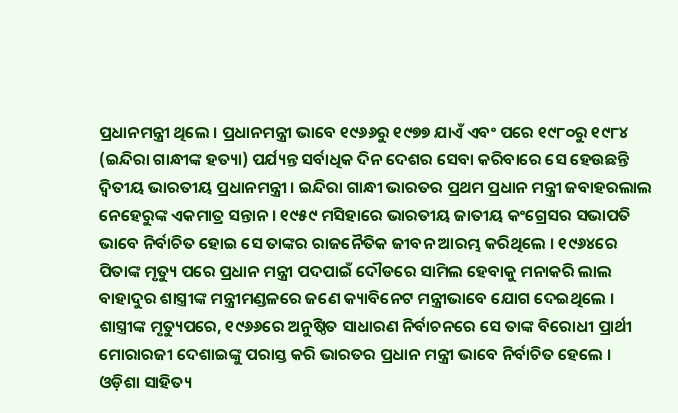ପ୍ରଧାନମନ୍ତ୍ରୀ ଥିଲେ । ପ୍ରଧାନମନ୍ତ୍ରୀ ଭାବେ ୧୯୬୬ରୁ ୧୯୭୭ ଯାଏଁ ଏବଂ ପରେ ୧୯୮୦ରୁ ୧୯୮୪ (ଇନ୍ଦିରା ଗାନ୍ଧୀଙ୍କ ହତ୍ୟା) ପର୍ଯ୍ୟନ୍ତ ସର୍ବାଧିକ ଦିନ ଦେଶର ସେବା କରିବାରେ ସେ ହେଉଛନ୍ତି ଦ୍ୱିତୀୟ ଭାରତୀୟ ପ୍ରଧାନମନ୍ତ୍ରୀ । ଇନ୍ଦିରା ଗାନ୍ଧୀ ଭାରତର ପ୍ରଥମ ପ୍ରଧାନ ମନ୍ତ୍ରୀ ଜବାହରଲାଲ ନେହେରୁଙ୍କ ଏକମାତ୍ର ସନ୍ତାନ । ୧୯୫୯ ମସିହାରେ ଭାରତୀୟ ଜାତୀୟ କଂଗ୍ରେସର ସଭାପତି ଭାବେ ନିର୍ବାଚିତ ହୋଇ ସେ ତାଙ୍କର ରାଜନୈତିକ ଜୀବନ ଆରମ୍ଭ କରିଥିଲେ । ୧୯୬୪ରେ ପିତାଙ୍କ ମୃତ୍ୟୁ ପରେ ପ୍ରଧାନ ମନ୍ତ୍ରୀ ପଦପାଇଁ ଦୌଡରେ ସାମିଲ ହେବାକୁ ମନାକରି ଲାଲ ବାହାଦୁର ଶାସ୍ତ୍ରୀଙ୍କ ମନ୍ତ୍ରୀମଣ୍ଡଳରେ ଜଣେ କ୍ୟାବିନେଟ ମନ୍ତ୍ରୀଭାବେ ଯୋଗ ଦେଇଥିଲେ । ଶାସ୍ତ୍ରୀଙ୍କ ମୃତ୍ୟୁପରେ, ୧୯୬୬ରେ ଅନୁଷ୍ଠିତ ସାଧାରଣ ନିର୍ବାଚନରେ ସେ ତାଙ୍କ ବିରୋଧୀ ପ୍ରାର୍ଥୀ ମୋରାରଜୀ ଦେଶାଇଙ୍କୁ ପରାସ୍ତ କରି ଭାରତର ପ୍ରଧାନ ମନ୍ତ୍ରୀ ଭାବେ ନିର୍ବାଚିତ ହେଲେ ।
ଓଡ଼ିଶା ସାହିତ୍ୟ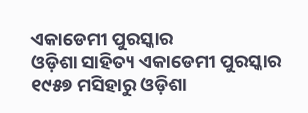ଏକାଡେମୀ ପୁରସ୍କାର
ଓଡ଼ିଶା ସାହିତ୍ୟ ଏକାଡେମୀ ପୁରସ୍କାର ୧୯୫୭ ମସିହାରୁ ଓଡ଼ିଶା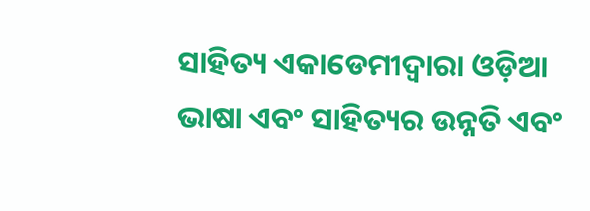ସାହିତ୍ୟ ଏକାଡେମୀଦ୍ୱାରା ଓଡ଼ିଆ ଭାଷା ଏବଂ ସାହିତ୍ୟର ଉନ୍ନତି ଏବଂ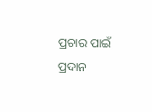ପ୍ରଚାର ପାଇଁ ପ୍ରଦାନ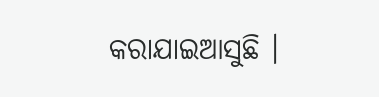କରାଯାଇଆସୁଛି ।